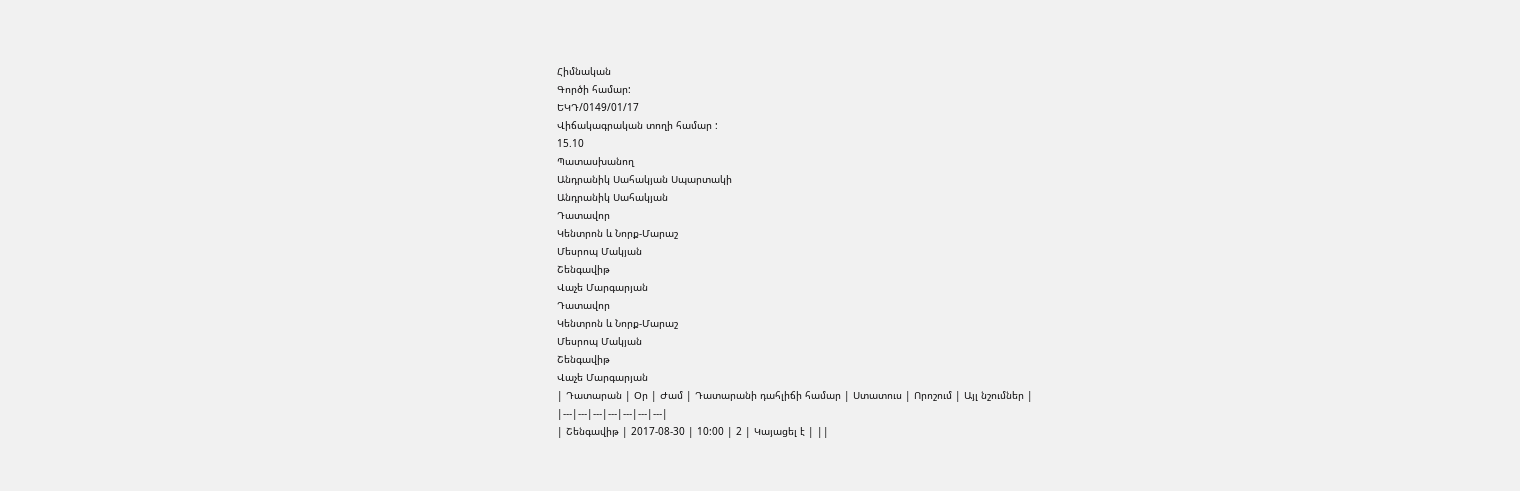Հիմնական
Գործի համար:
ԵԿԴ/0149/01/17
Վիճակագրական տողի համար :
15.10
Պատասխանող
Անդրանիկ Սահակյան Սպարտակի
Անդրանիկ Սահակյան
Դատավոր
Կենտրոն և Նորք-Մարաշ
Մեսրոպ Մակյան
Շենգավիթ
Վաչե Մարգարյան
Դատավոր
Կենտրոն և Նորք-Մարաշ
Մեսրոպ Մակյան
Շենգավիթ
Վաչե Մարգարյան
| Դատարան | Օր | Ժամ | Դատարանի դահլիճի համար | Ստատուս | Որոշում | Այլ նշումներ |
|---|---|---|---|---|---|---|
| Շենգավիթ | 2017-08-30 | 10:00 | 2 | Կայացել է | ||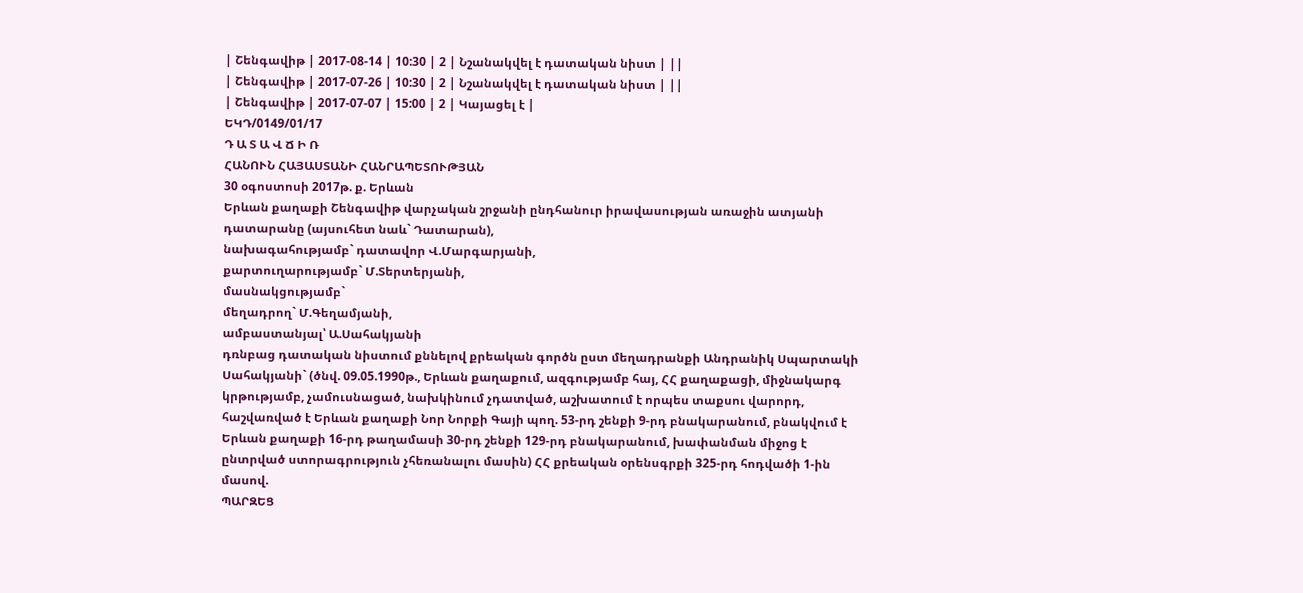| Շենգավիթ | 2017-08-14 | 10:30 | 2 | Նշանակվել է դատական նիստ | ||
| Շենգավիթ | 2017-07-26 | 10:30 | 2 | Նշանակվել է դատական նիստ | ||
| Շենգավիթ | 2017-07-07 | 15:00 | 2 | Կայացել է |
ԵԿԴ/0149/01/17
Դ Ա Տ Ա Վ Ճ Ի Ռ
ՀԱՆՈՒՆ ՀԱՅԱՍՏԱՆԻ ՀԱՆՐԱՊԵՏՈՒԹՅԱՆ
30 օգոստոսի 2017թ. ք. Երևան
Երևան քաղաքի Շենգավիթ վարչական շրջանի ընդհանուր իրավասության առաջին ատյանի դատարանը (այսուհետ նաև` Դատարան),
նախագահությամբ` դատավոր Վ.Մարգարյանի,
քարտուղարությամբ` Մ.Տերտերյանի,
մասնակցությամբ`
մեղադրող` Մ.Գեղամյանի,
ամբաստանյալ՝ Ա.Սահակյանի
դռնբաց դատական նիստում քննելով քրեական գործն ըստ մեղադրանքի Անդրանիկ Սպարտակի Սահակյանի` (ծնվ. 09.05.1990թ., Երևան քաղաքում, ազգությամբ հայ, ՀՀ քաղաքացի, միջնակարգ կրթությամբ, չամուսնացած, նախկինում չդատված, աշխատում է որպես տաքսու վարորդ, հաշվառված է Երևան քաղաքի Նոր Նորքի Գայի պող. 53-րդ շենքի 9-րդ բնակարանում, բնակվում է Երևան քաղաքի 16-րդ թաղամասի 30-րդ շենքի 129-րդ բնակարանում, խափանման միջոց է ընտրված ստորագրություն չհեռանալու մասին) ՀՀ քրեական օրենսգրքի 325-րդ հոդվածի 1-ին մասով.
ՊԱՐԶԵՑ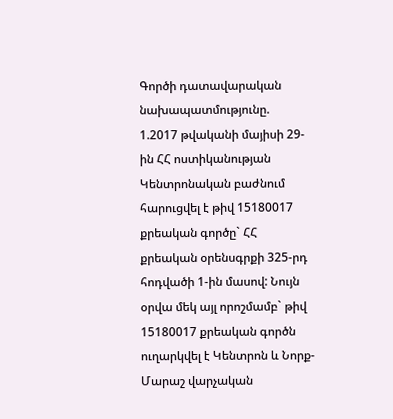Գործի դատավարական նախապատմությունը.
1.2017 թվականի մայիսի 29-ին ՀՀ ոստիկանության Կենտրոնական բաժնում հարուցվել է թիվ 15180017 քրեական գործը` ՀՀ քրեական օրենսգրքի 325-րդ հոդվածի 1-ին մասով: Նույն օրվա մեկ այլ որոշմամբ` թիվ 15180017 քրեական գործն ուղարկվել է Կենտրոն և Նորք-Մարաշ վարչական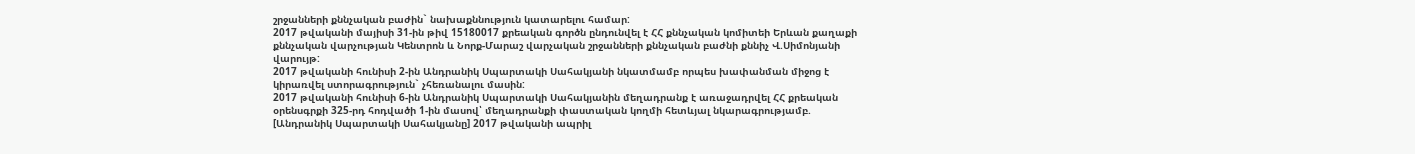շրջանների քննչական բաժին` նախաքննություն կատարելու համար:
2017 թվականի մայիսի 31-ին թիվ 15180017 քրեական գործն ընդունվել է ՀՀ քննչական կոմիտեի Երևան քաղաքի քննչական վարչության Կենտրոն և Նորք-Մարաշ վարչական շրջանների քննչական բաժնի քննիչ Վ.Սիմոնյանի վարույթ:
2017 թվականի հունիսի 2-ին Անդրանիկ Սպարտակի Սահակյանի նկատմամբ որպես խափանման միջոց է կիրառվել ստորագրություն` չհեռանալու մասին:
2017 թվականի հունիսի 6-ին Անդրանիկ Սպարտակի Սահակյանին մեղադրանք է առաջադրվել ՀՀ քրեական օրենսգրքի 325-րդ հոդվածի 1-ին մասով՝ մեղադրանքի փաստական կողմի հետևյալ նկարագրությամբ.
[Անդրանիկ Սպարտակի Սահակյանը] 2017 թվականի ապրիլ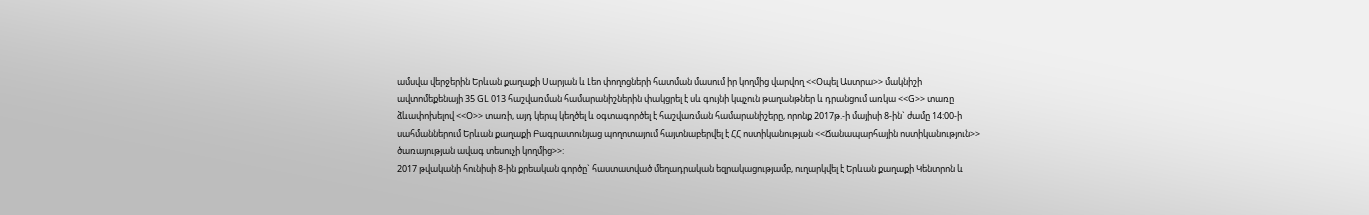ամսվա վերջերին Երևան քաղաքի Սարյան և Լեո փողոցների հատման մասում իր կողմից վարվող <<Օպել Աստրա>> մակնիշի ավտոմեքենայի 35 GL 013 հաշվառման համարանիշներին փակցրել է սև գույնի կպչուն թաղանթներ և դրանցում առկա <<G>> տառը ձևափոխելով <<Օ>> տառի, այդ կերպ կեղծել և օգտագործել է հաշվառման համարանիշերը, որոնք 2017թ.-ի մայիսի 8-ին` ժամը 14:00-ի սահմաններում Երևան քաղաքի Բագրատունյաց պողոտայում հայտնաբերվել է ՀՀ ոստիկանության <<Ճանապարհային ոստիկանություն>> ծառայության ավագ տեսուչի կողմից>>:
2017 թվականի հունիսի 8-ին քրեական գործը` հաստատված մեղադրական եզրակացությամբ, ուղարկվել է Երևան քաղաքի Կենտրոն և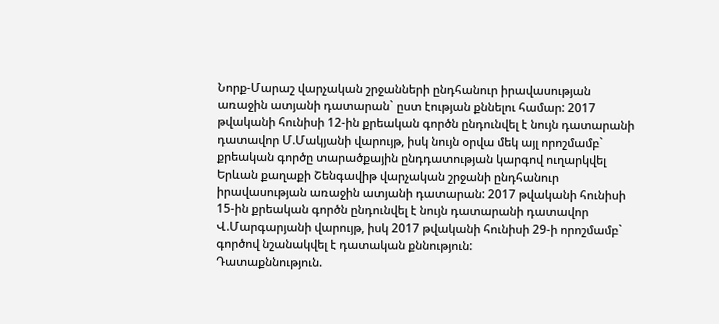Նորք-Մարաշ վարչական շրջանների ընդհանուր իրավասության առաջին ատյանի դատարան` ըստ էության քննելու համար: 2017 թվականի հունիսի 12-ին քրեական գործն ընդունվել է նույն դատարանի դատավոր Մ.Մակյանի վարույթ, իսկ նույն օրվա մեկ այլ որոշմամբ` քրեական գործը տարածքային ընդդատության կարգով ուղարկվել Երևան քաղաքի Շենգավիթ վարչական շրջանի ընդհանուր իրավասության առաջին ատյանի դատարան: 2017 թվականի հունիսի 15-ին քրեական գործն ընդունվել է նույն դատարանի դատավոր Վ.Մարգարյանի վարույթ, իսկ 2017 թվականի հունիսի 29-ի որոշմամբ` գործով նշանակվել է դատական քննություն:
Դատաքննություն.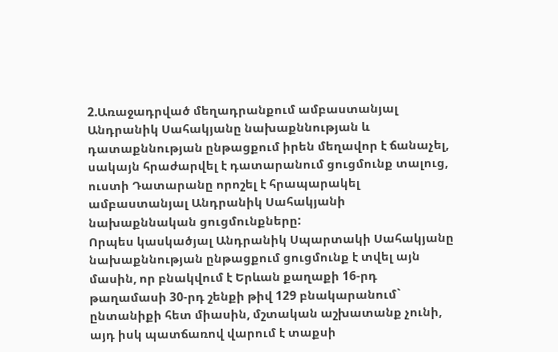2.Առաջադրված մեղադրանքում ամբաստանյալ Անդրանիկ Սահակյանը նախաքննության և դատաքննության ընթացքում իրեն մեղավոր է ճանաչել, սակայն հրաժարվել է դատարանում ցուցմունք տալուց, ուստի Դատարանը որոշել է հրապարակել ամբաստանյալ Անդրանիկ Սահակյանի նախաքննական ցուցմունքները:
Որպես կասկածյալ Անդրանիկ Սպարտակի Սահակյանը նախաքննության ընթացքում ցուցմունք է տվել այն մասին, որ բնակվում է Երևան քաղաքի 16-րդ թաղամասի 30-րդ շենքի թիվ 129 բնակարանում` ընտանիքի հետ միասին, մշտական աշխատանք չունի, այդ իսկ պատճառով վարում է տաքսի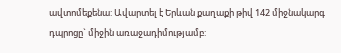ավտոմեքենա: Ավարտել է Երևան քաղաքի թիվ 142 միջնակարգ դպրոցը` միջին առաջադիմությամբ: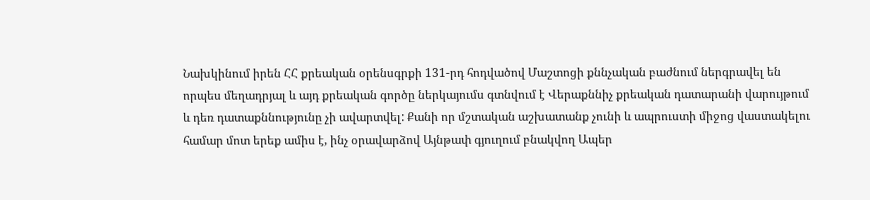Նախկինում իրեն ՀՀ քրեական օրենսգրքի 131-րդ հոդվածով Մաշտոցի քննչական բաժնում ներգրավել են որպես մեղադրյալ և այդ քրեական գործը ներկայումս գտնվում է Վերաքննիչ քրեական դատարանի վարույթում և դեռ դատաքննությունը չի ավարտվել: Քանի որ մշտական աշխատանք չունի և ապրուստի միջոց վաստակելու համար մոտ երեք ամիս է, ինչ օրավարձով Այնթափ գյուղում բնակվող Ապեր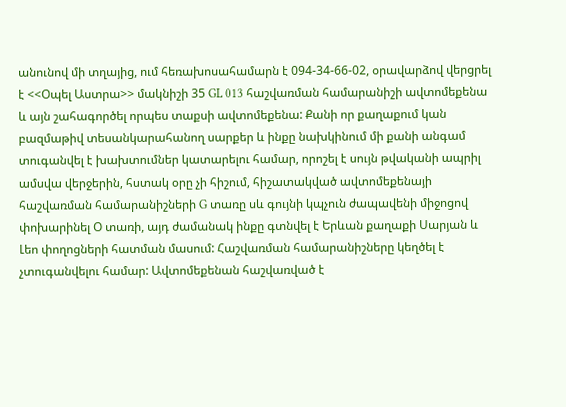անունով մի տղայից, ում հեռախոսահամարն է 094-34-66-02, օրավարձով վերցրել է <<Օպել Աստրա>> մակնիշի 35 GL 013 հաշվառման համարանիշի ավտոմեքենա և այն շահագործել որպես տաքսի ավտոմեքենա: Քանի որ քաղաքում կան բազմաթիվ տեսանկարահանող սարքեր և ինքը նախկինում մի քանի անգամ տուգանվել է խախտումներ կատարելու համար, որոշել է սույն թվականի ապրիլ ամսվա վերջերին, հստակ օրը չի հիշում, հիշատակված ավտոմեքենայի հաշվառման համարանիշների G տառը սև գույնի կպչուն ժապավենի միջոցով փոխարինել Օ տառի, այդ ժամանակ ինքը գտնվել է Երևան քաղաքի Սարյան և Լեո փողոցների հատման մասում: Հաշվառման համարանիշները կեղծել է չտուգանվելու համար: Ավտոմեքենան հաշվառված է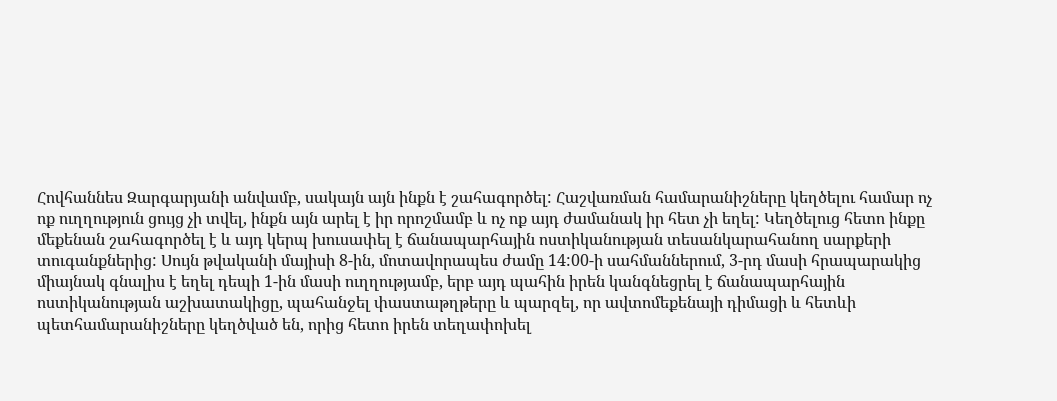Հովհաննես Զարգարյանի անվամբ, սակայն այն ինքն է շահագործել: Հաշվառման համարանիշները կեղծելու համար ոչ ոք ուղղություն ցույց չի տվել, ինքն այն արել է իր որոշմամբ և ոչ ոք այդ ժամանակ իր հետ չի եղել: Կեղծելուց հետո ինքը մեքենան շահագործել է և այդ կերպ խուսափել է ճանապարհային ոստիկանության տեսանկարահանող սարքերի տուգանքներից: Սույն թվականի մայիսի 8-ին, մոտավորապես ժամը 14:00-ի սահմաններում, 3-րդ մասի հրապարակից միայնակ գնալիս է եղել դեպի 1-ին մասի ուղղությամբ, երբ այդ պահին իրեն կանգնեցրել է ճանապարհային ոստիկանության աշխատակիցը, պահանջել փաստաթղթերը և պարզել, որ ավտոմեքենայի դիմացի և հետևի պետհամարանիշները կեղծված են, որից հետո իրեն տեղափոխել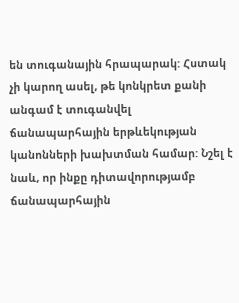են տուգանային հրապարակ: Հստակ չի կարող ասել, թե կոնկրետ քանի անգամ է տուգանվել ճանապարհային երթևեկության կանոնների խախտման համար: Նշել է նաև, որ ինքը դիտավորությամբ ճանապարհային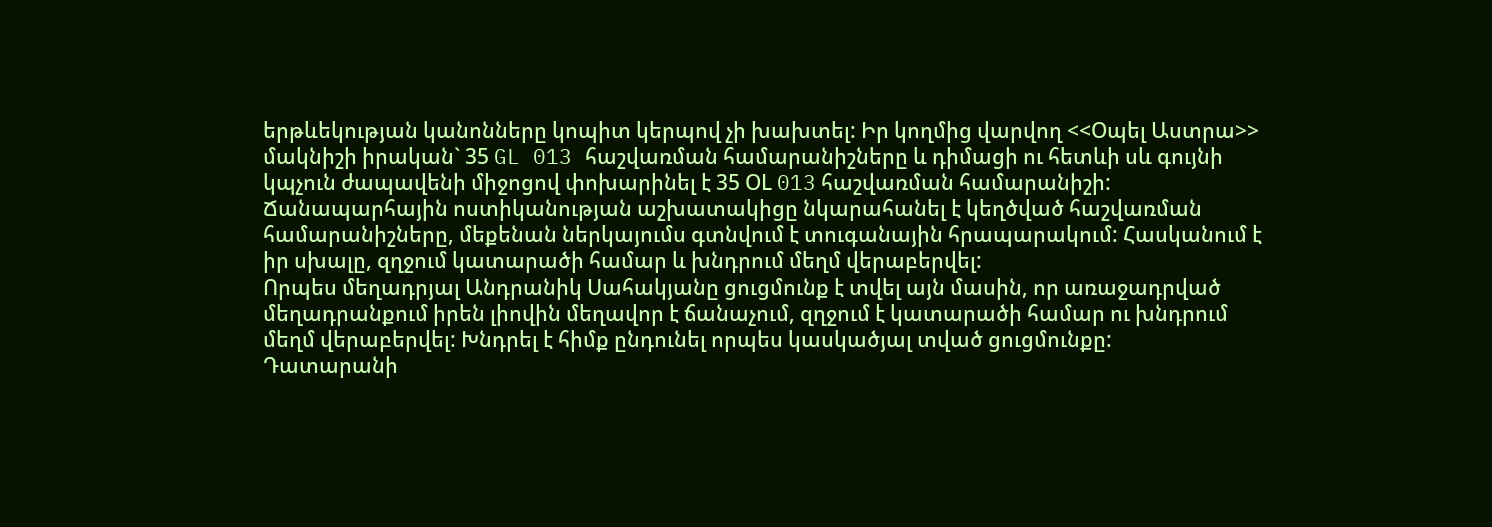երթևեկության կանոնները կոպիտ կերպով չի խախտել: Իր կողմից վարվող <<Օպել Աստրա>> մակնիշի իրական` 35 GL 013 հաշվառման համարանիշները և դիմացի ու հետևի սև գույնի կպչուն ժապավենի միջոցով փոխարինել է 35 ՕL 013 հաշվառման համարանիշի: Ճանապարհային ոստիկանության աշխատակիցը նկարահանել է կեղծված հաշվառման համարանիշները, մեքենան ներկայումս գտնվում է տուգանային հրապարակում: Հասկանում է իր սխալը, զղջում կատարածի համար և խնդրում մեղմ վերաբերվել:
Որպես մեղադրյալ Անդրանիկ Սահակյանը ցուցմունք է տվել այն մասին, որ առաջադրված մեղադրանքում իրեն լիովին մեղավոր է ճանաչում, զղջում է կատարածի համար ու խնդրում մեղմ վերաբերվել: Խնդրել է հիմք ընդունել որպես կասկածյալ տված ցուցմունքը:
Դատարանի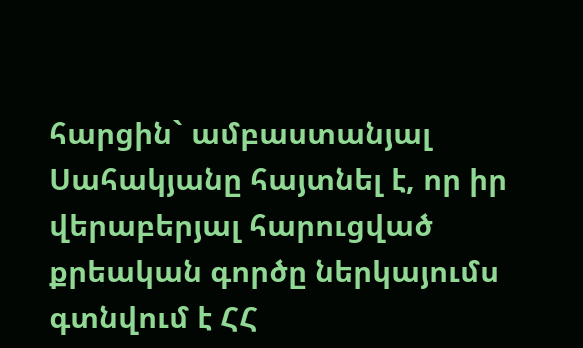հարցին` ամբաստանյալ Սահակյանը հայտնել է, որ իր վերաբերյալ հարուցված քրեական գործը ներկայումս գտնվում է ՀՀ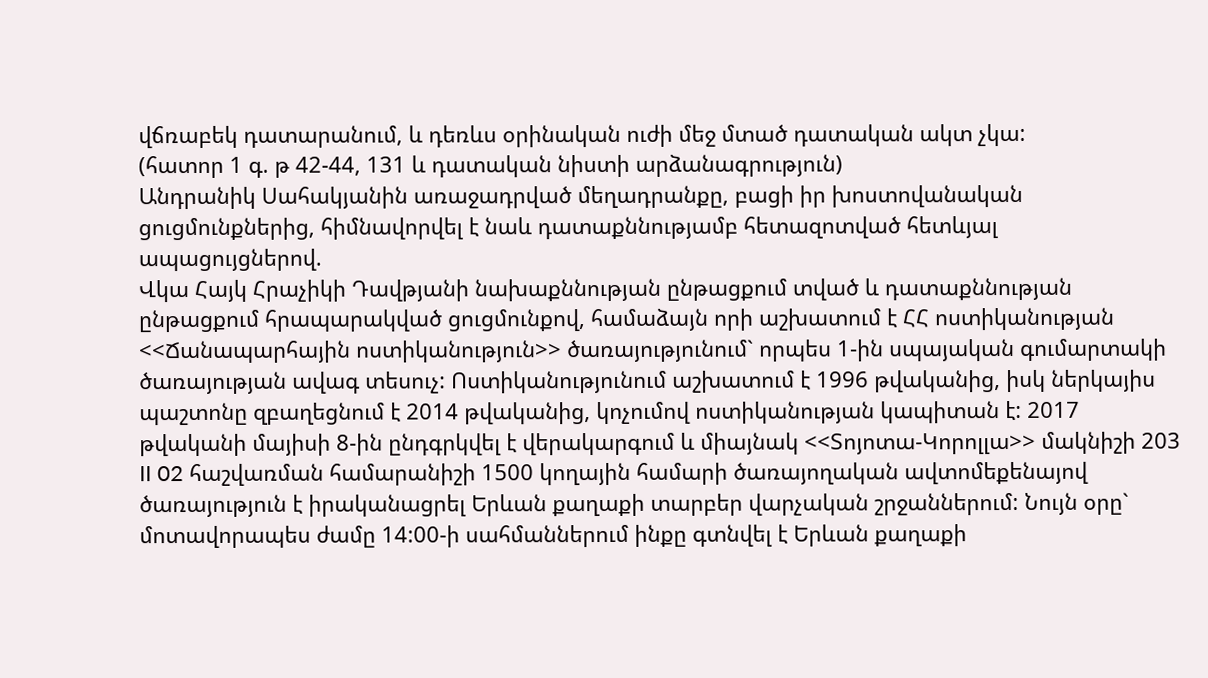վճռաբեկ դատարանում, և դեռևս օրինական ուժի մեջ մտած դատական ակտ չկա:
(հատոր 1 գ. թ 42-44, 131 և դատական նիստի արձանագրություն)
Անդրանիկ Սահակյանին առաջադրված մեղադրանքը, բացի իր խոստովանական ցուցմունքներից, հիմնավորվել է նաև դատաքննությամբ հետազոտված հետևյալ ապացույցներով.
Վկա Հայկ Հրաչիկի Դավթյանի նախաքննության ընթացքում տված և դատաքննության ընթացքում հրապարակված ցուցմունքով, համաձայն որի աշխատում է ՀՀ ոստիկանության <<Ճանապարհային ոստիկանություն>> ծառայությունում` որպես 1-ին սպայական գումարտակի ծառայության ավագ տեսուչ: Ոստիկանությունում աշխատում է 1996 թվականից, իսկ ներկայիս պաշտոնը զբաղեցնում է 2014 թվականից, կոչումով ոստիկանության կապիտան է: 2017 թվականի մայիսի 8-ին ընդգրկվել է վերակարգում և միայնակ <<Տոյոտա-Կորոլլա>> մակնիշի 203 II 02 հաշվառման համարանիշի 1500 կողային համարի ծառայողական ավտոմեքենայով ծառայություն է իրականացրել Երևան քաղաքի տարբեր վարչական շրջաններում: Նույն օրը` մոտավորապես ժամը 14:00-ի սահմաններում ինքը գտնվել է Երևան քաղաքի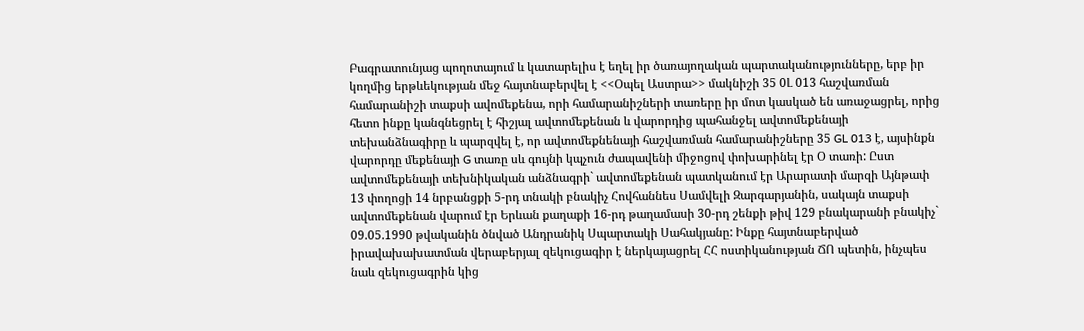Բագրատունյաց պողոտայում և կատարելիս է եղել իր ծառայողական պարտականությունները, երբ իր կողմից երթևեկության մեջ հայտնաբերվել է <<Օպել Աստրա>> մակնիշի 35 0Լ 013 հաշվառման համարանիշի տաքսի ավոմեքենա, որի համարանիշների տառերը իր մոտ կասկած են առաջացրել, որից հետո ինքը կանգնեցրել է հիշյալ ավտոմեքենան և վարորդից պահանջել ավտոմեքենայի տեխանձնագիրը և պարզվել է, որ ավտոմեքնենայի հաշվառման համարանիշները 35 GL 013 է, այսինքն վարորդը մեքենայի G տառը սև գույնի կպչուն ժապավենի միջոցով փոխարինել էր Օ տառի: Ըստ ավտոմեքենայի տեխնիկական անձնագրի` ավտոմեքենան պատկանում էր Արարատի մարզի Այնթափ 13 փողոցի 14 նրբանցքի 5-րդ տնակի բնակիչ Հովհաննես Սամվելի Զարգարյանին, սակայն տաքսի ավտոմեքենան վարում էր Երևան քաղաքի 16-րդ թաղամասի 30-րդ շենքի թիվ 129 բնակարանի բնակիչ` 09.05.1990 թվականին ծնված Անդրանիկ Սպարտակի Սահակյանը: Ինքը հայտնաբերված իրավախախատման վերաբերյալ զեկուցագիր է ներկայացրել ՀՀ ոստիկանության ՃՈ պետին, ինչպես նաև զեկուցագրին կից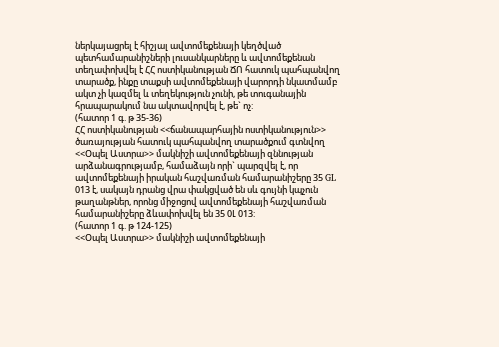ներկայացրել է հիշյալ ավտոմեքենայի կեղծված պետհամարանիշների լուսանկարները և ավտոմեքենան տեղափոխվել է ՀՀ ոստիկանության ՃՈ հատուկ պահպանվող տարածք, ինքը տաքսի ավտոմեքենայի վարորդի նկատմամբ ակտ չի կազմել և տեղեկություն չունի, թե տուգանային հրապարակում նա ակտավորվել է, թե` ոչ:
(հատոր 1 գ. թ 35-36)
ՀՀ ոստիկանության <<ճանապարհային ոստիկանություն>> ծառայության հատուկ պահպանվող տարածքում գտնվող <<Օպել Աստրա>> մակնիշի ավտոմեքենայի զննության արձանագրությամբ, համաձայն որի` պարզվել է, որ ավտոմեքենայի իրական հաշվառման համարանիշերը 35 GL 013 է, սակայն դրանց վրա փակցված են սև գույնի կպչուն թաղանթներ, որոնց միջոցով ավտոմեքենայի հաշվառման համարանիշերը ձևափոխվել են 35 0Լ 013:
(հատոր 1 գ. թ 124-125)
<<Օպել Աստրա>> մակնիշի ավտոմեքենայի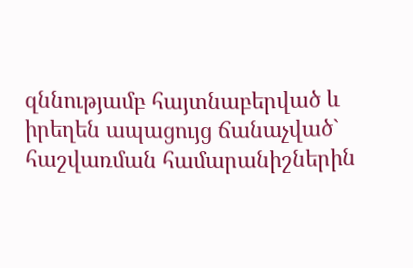զննությամբ հայտնաբերված և իրեղեն ապացույց ճանաչված` հաշվառման համարանիշներին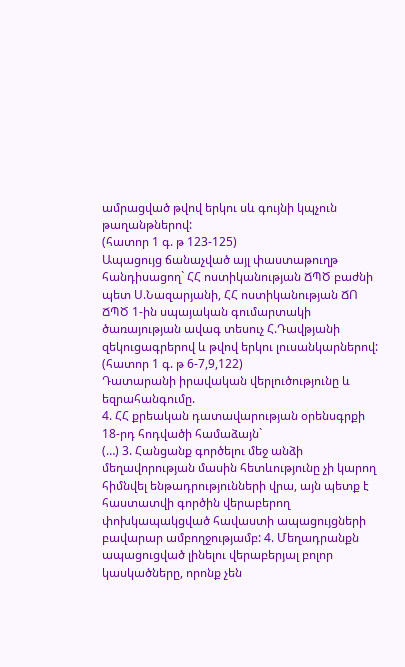ամրացված թվով երկու սև գույնի կպչուն թաղանթներով:
(հատոր 1 գ. թ 123-125)
Ապացույց ճանաչված այլ փաստաթուղթ հանդիսացող` ՀՀ ոստիկանության ՃՊԾ բաժնի պետ Ս.Նազարյանի, ՀՀ ոստիկանության ՃՈ ՃՊԾ 1-ին սպայական գումարտակի ծառայության ավագ տեսուչ Հ.Դավթյանի զեկուցագրերով և թվով երկու լուսանկարներով:
(հատոր 1 գ. թ 6-7,9,122)
Դատարանի իրավական վերլուծությունը և եզրահանգումը.
4. ՀՀ քրեական դատավարության օրենսգրքի 18-րդ հոդվածի համաձայն`
(…) 3. Հանցանք գործելու մեջ անձի մեղավորության մասին հետևությունը չի կարող հիմնվել ենթադրությունների վրա, այն պետք է հաստատվի գործին վերաբերող փոխկապակցված հավաստի ապացույցների բավարար ամբողջությամբ: 4. Մեղադրանքն ապացուցված լինելու վերաբերյալ բոլոր կասկածները, որոնք չեն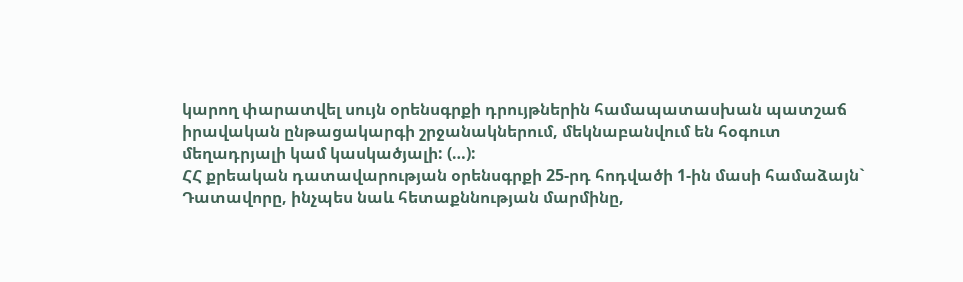կարող փարատվել սույն օրենսգրքի դրույթներին համապատասխան պատշաճ իրավական ընթացակարգի շրջանակներում, մեկնաբանվում են հօգուտ մեղադրյալի կամ կասկածյալի: (…):
ՀՀ քրեական դատավարության օրենսգրքի 25-րդ հոդվածի 1-ին մասի համաձայն`
Դատավորը, ինչպես նաև հետաքննության մարմինը,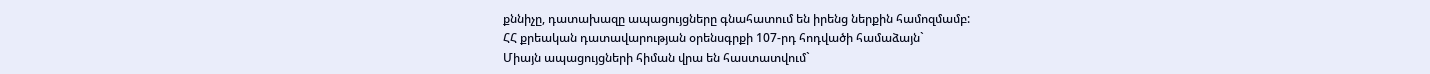քննիչը, դատախազը ապացույցները գնահատում են իրենց ներքին համոզմամբ:
ՀՀ քրեական դատավարության օրենսգրքի 107-րդ հոդվածի համաձայն`
Միայն ապացույցների հիման վրա են հաստատվում`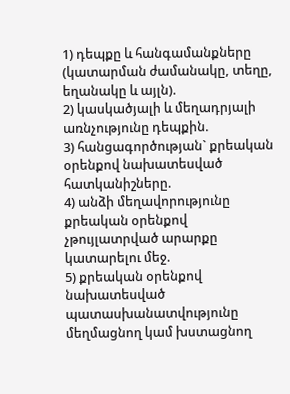1) դեպքը և հանգամանքները (կատարման ժամանակը, տեղը, եղանակը և այլն).
2) կասկածյալի և մեղադրյալի առնչությունը դեպքին.
3) հանցագործության` քրեական օրենքով նախատեսված հատկանիշները.
4) անձի մեղավորությունը քրեական օրենքով չթույլատրված արարքը կատարելու մեջ.
5) քրեական օրենքով նախատեսված պատասխանատվությունը մեղմացնող կամ խստացնող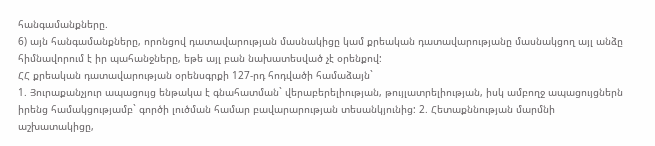հանգամանքները.
6) այն հանգամանքները, որոնցով դատավարության մասնակիցը կամ քրեական դատավարությանը մասնակցող այլ անձը հիմնավորում է իր պահանջները, եթե այլ բան նախատեսված չէ օրենքով:
ՀՀ քրեական դատավարության օրենսգրքի 127-րդ հոդվածի համաձայն`
1. Յուրաքանչյուր ապացույց ենթակա է գնահատման` վերաբերելիության, թույլատրելիության, իսկ ամբողջ ապացույցներն իրենց համակցությամբ` գործի լուծման համար բավարարության տեսանկյունից: 2. Հետաքննության մարմնի աշխատակիցը,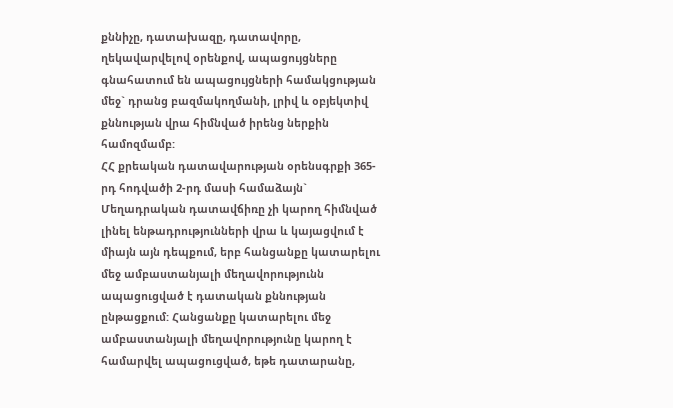քննիչը, դատախազը, դատավորը, ղեկավարվելով օրենքով, ապացույցները գնահատում են ապացույցների համակցության մեջ` դրանց բազմակողմանի, լրիվ և օբյեկտիվ քննության վրա հիմնված իրենց ներքին համոզմամբ:
ՀՀ քրեական դատավարության օրենսգրքի 365-րդ հոդվածի 2-րդ մասի համաձայն`
Մեղադրական դատավճիռը չի կարող հիմնված լինել ենթադրությունների վրա և կայացվում է միայն այն դեպքում, երբ հանցանքը կատարելու մեջ ամբաստանյալի մեղավորությունն ապացուցված է դատական քննության ընթացքում: Հանցանքը կատարելու մեջ ամբաստանյալի մեղավորությունը կարող է համարվել ապացուցված, եթե դատարանը,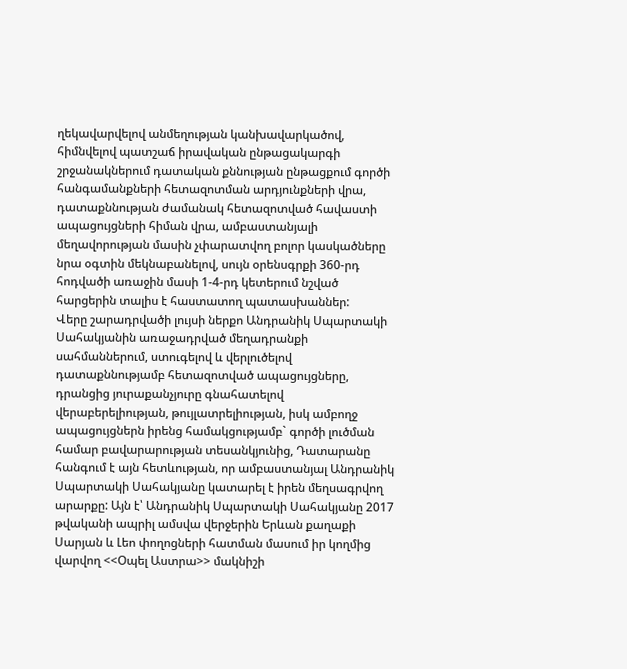ղեկավարվելով անմեղության կանխավարկածով, հիմնվելով պատշաճ իրավական ընթացակարգի շրջանակներում դատական քննության ընթացքում գործի հանգամանքների հետազոտման արդյունքների վրա, դատաքննության ժամանակ հետազոտված հավաստի ապացույցների հիման վրա, ամբաստանյալի մեղավորության մասին չփարատվող բոլոր կասկածները նրա օգտին մեկնաբանելով, սույն օրենսգրքի 360-րդ հոդվածի առաջին մասի 1-4-րդ կետերում նշված հարցերին տալիս է հաստատող պատասխաններ:
Վերը շարադրվածի լույսի ներքո Անդրանիկ Սպարտակի Սահակյանին առաջադրված մեղադրանքի սահմաններում, ստուգելով և վերլուծելով դատաքննությամբ հետազոտված ապացույցները, դրանցից յուրաքանչյուրը գնահատելով վերաբերելիության, թույլատրելիության, իսկ ամբողջ ապացույցներն իրենց համակցությամբ` գործի լուծման համար բավարարության տեսանկյունից, Դատարանը հանգում է այն հետևության, որ ամբաստանյալ Անդրանիկ Սպարտակի Սահակյանը կատարել է իրեն մեղսագրվող արարքը: Այն է՝ Անդրանիկ Սպարտակի Սահակյանը 2017 թվականի ապրիլ ամսվա վերջերին Երևան քաղաքի Սարյան և Լեո փողոցների հատման մասում իր կողմից վարվող <<Օպել Աստրա>> մակնիշի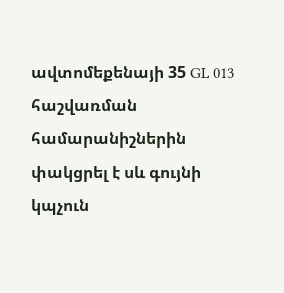ավտոմեքենայի 35 GL 013 հաշվառման համարանիշներին փակցրել է սև գույնի կպչուն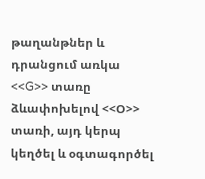թաղանթներ և դրանցում առկա <<G>> տառը ձևափոխելով <<Օ>> տառի, այդ կերպ կեղծել և օգտագործել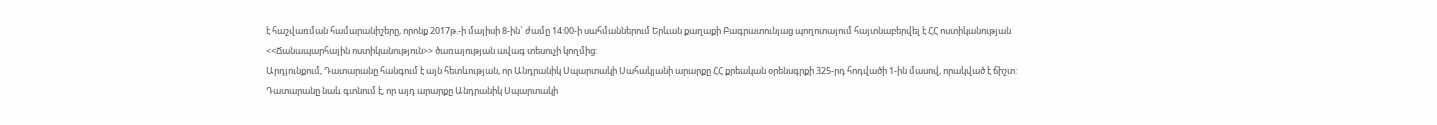է հաշվառման համարանիշերը, որոնք 2017թ.-ի մայիսի 8-ին` ժամը 14:00-ի սահմաններում Երևան քաղաքի Բագրատունյաց պողոտայում հայտնաբերվել է ՀՀ ոստիկանության <<Ճանապարհային ոստիկանություն>> ծառայության ավագ տեսուչի կողմից:
Արդյունքում, Դատարանը հանգում է այն հետևության, որ Անդրանիկ Սպարտակի Սահակյանի արարքը ՀՀ քրեական օրենսգրքի 325-րդ հոդվածի 1-ին մասով, որակված է ճիշտ:
Դատարանը նաև գտնում է, որ այդ արարքը Անդրանիկ Սպարտակի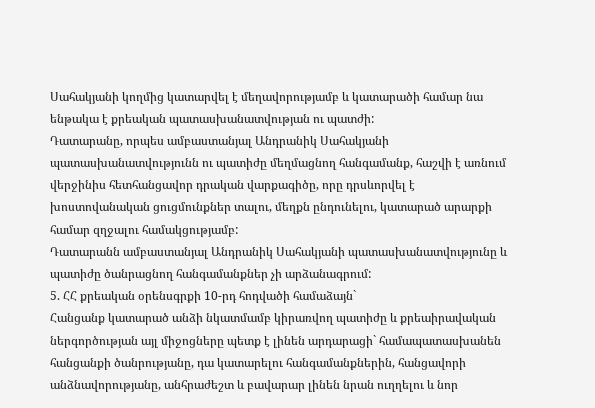Սահակյանի կողմից կատարվել է մեղավորությամբ և կատարածի համար նա ենթակա է քրեական պատասխանատվության ու պատժի:
Դատարանը, որպես ամբաստանյալ Անդրանիկ Սահակյանի պատասխանատվությունն ու պատիժը մեղմացնող հանգամանք, հաշվի է առնում վերջինիս հետհանցավոր դրական վարքագիծը, որը դրսևորվել է խոստովանական ցուցմունքներ տալու, մեղքն ընդունելու, կատարած արարքի համար զղջալու համակցությամբ:
Դատարանն ամբաստանյալ Անդրանիկ Սահակյանի պատասխանատվությունը և պատիժը ծանրացնող հանգամանքներ չի արձանագրում:
5. ՀՀ քրեական օրենսգրքի 10-րդ հոդվածի համաձայն`
Հանցանք կատարած անձի նկատմամբ կիրառվող պատիժը և քրեաիրավական ներգործության այլ միջոցները պետք է լինեն արդարացի` համապատասխանեն հանցանքի ծանրությանը, դա կատարելու հանգամանքներին, հանցավորի անձնավորությանը, անհրաժեշտ և բավարար լինեն նրան ուղղելու և նոր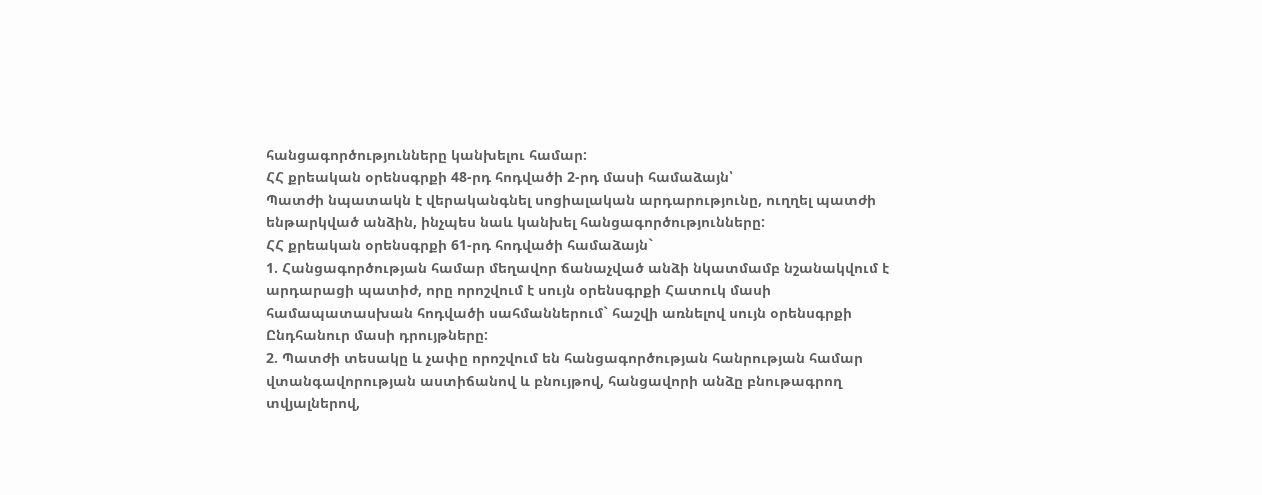հանցագործությունները կանխելու համար:
ՀՀ քրեական օրենսգրքի 48-րդ հոդվածի 2-րդ մասի համաձայն՝
Պատժի նպատակն է վերականգնել սոցիալական արդարությունը, ուղղել պատժի ենթարկված անձին, ինչպես նաև կանխել հանցագործությունները:
ՀՀ քրեական օրենսգրքի 61-րդ հոդվածի համաձայն`
1. Հանցագործության համար մեղավոր ճանաչված անձի նկատմամբ նշանակվում է արդարացի պատիժ, որը որոշվում է սույն օրենսգրքի Հատուկ մասի համապատասխան հոդվածի սահմաններում` հաշվի առնելով սույն օրենսգրքի Ընդհանուր մասի դրույթները:
2. Պատժի տեսակը և չափը որոշվում են հանցագործության հանրության համար վտանգավորության աստիճանով և բնույթով, հանցավորի անձը բնութագրող տվյալներով,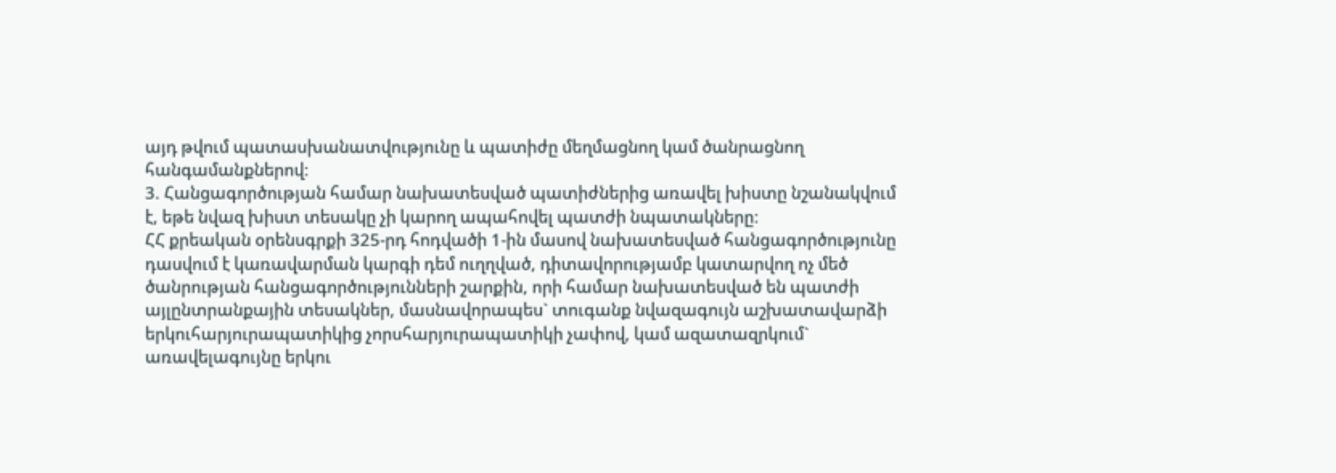այդ թվում պատասխանատվությունը և պատիժը մեղմացնող կամ ծանրացնող հանգամանքներով:
3. Հանցագործության համար նախատեսված պատիժներից առավել խիստը նշանակվում է, եթե նվազ խիստ տեսակը չի կարող ապահովել պատժի նպատակները:
ՀՀ քրեական օրենսգրքի 325-րդ հոդվածի 1-ին մասով նախատեսված հանցագործությունը դասվում է կառավարման կարգի դեմ ուղղված, դիտավորությամբ կատարվող ոչ մեծ ծանրության հանցագործությունների շարքին, որի համար նախատեսված են պատժի այլընտրանքային տեսակներ, մասնավորապես` տուգանք նվազագույն աշխատավարձի երկուհարյուրապատիկից չորսհարյուրապատիկի չափով, կամ ազատազրկում` առավելագույնը երկու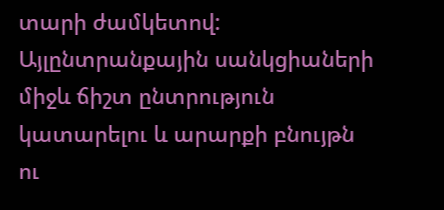տարի ժամկետով:
Այլընտրանքային սանկցիաների միջև ճիշտ ընտրություն կատարելու և արարքի բնույթն ու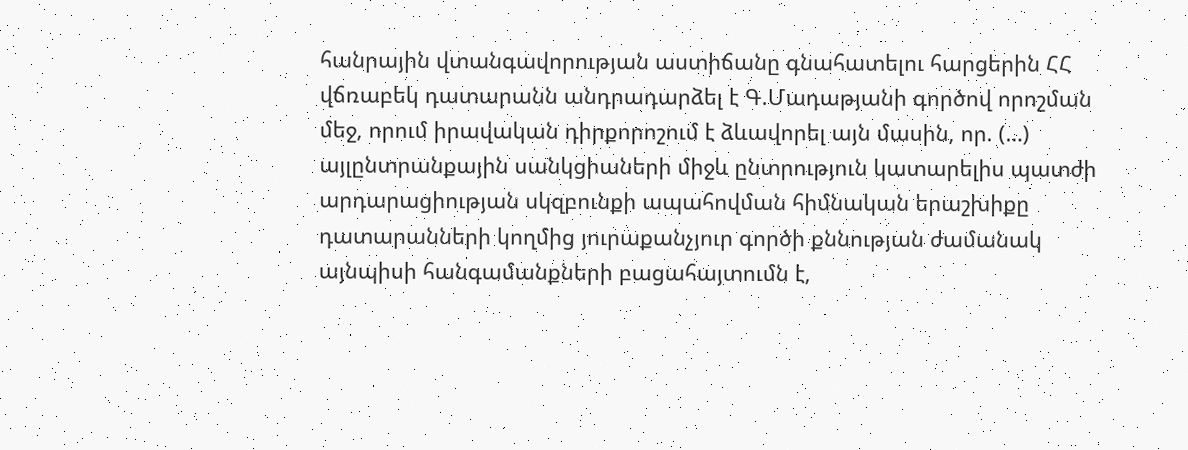հանրային վտանգավորության աստիճանը գնահատելու հարցերին ՀՀ վճռաբեկ դատարանն անդրադարձել է Գ.Մադաթյանի գործով որոշման մեջ, որում իրավական դիրքորոշում է ձևավորել այն մասին, որ. (…) այլընտրանքային սանկցիաների միջև ընտրություն կատարելիս պատժի արդարացիության սկզբունքի ապահովման հիմնական երաշխիքը դատարանների կողմից յուրաքանչյուր գործի քննության ժամանակ այնպիսի հանգամանքների բացահայտումն է,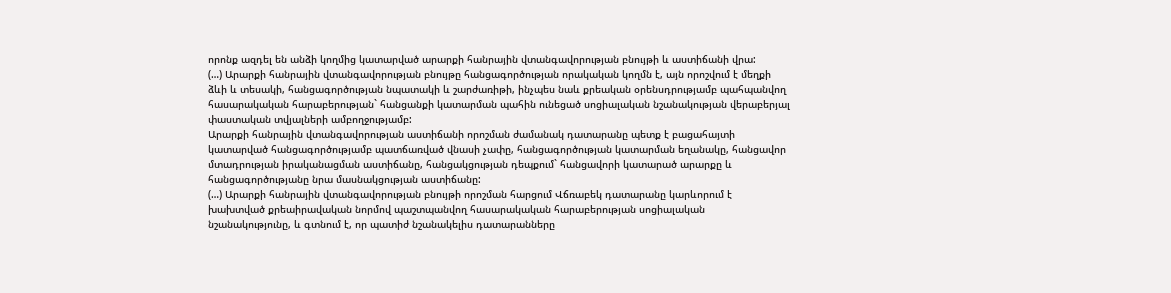որոնք ազդել են անձի կողմից կատարված արարքի հանրային վտանգավորության բնույթի և աստիճանի վրա:
(…) Արարքի հանրային վտանգավորության բնույթը հանցագործության որակական կողմն է, այն որոշվում է մեղքի ձևի և տեսակի, հանցագործության նպատակի և շարժառիթի, ինչպես նաև քրեական օրենսդրությամբ պահպանվող հասարակական հարաբերության` հանցանքի կատարման պահին ունեցած սոցիալական նշանակության վերաբերյալ փաստական տվյալների ամբողջությամբ:
Արարքի հանրային վտանգավորության աստիճանի որոշման ժամանակ դատարանը պետք է բացահայտի կատարված հանցագործությամբ պատճառված վնասի չափը, հանցագործության կատարման եղանակը, հանցավոր մտադրության իրականացման աստիճանը, հանցակցության դեպքում` հանցավորի կատարած արարքը և հանցագործությանը նրա մասնակցության աստիճանը:
(…) Արարքի հանրային վտանգավորության բնույթի որոշման հարցում Վճռաբեկ դատարանը կարևորում է խախտված քրեաիրավական նորմով պաշտպանվող հասարակական հարաբերության սոցիալական նշանակությունը, և գտնում է, որ պատիժ նշանակելիս դատարանները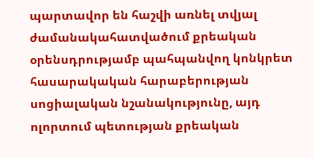պարտավոր են հաշվի առնել տվյալ ժամանակահատվածում քրեական օրենսդրությամբ պահպանվող կոնկրետ հասարակական հարաբերության սոցիալական նշանակությունը, այդ ոլորտում պետության քրեական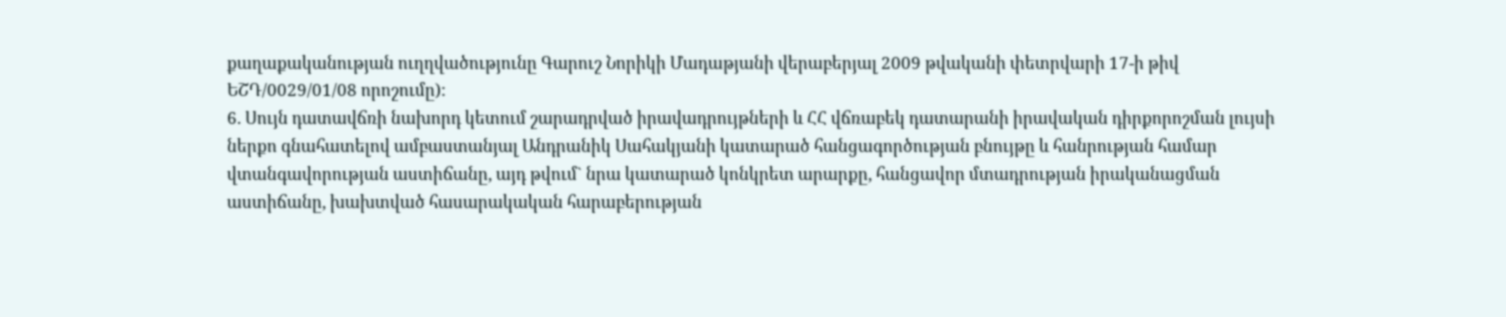քաղաքականության ուղղվածությունը Գարուշ Նորիկի Մադաթյանի վերաբերյալ 2009 թվականի փետրվարի 17-ի թիվ ԵՇԴ/0029/01/08 որոշումը):
6. Սույն դատավճռի նախորդ կետում շարադրված իրավադրույթների և ՀՀ վճռաբեկ դատարանի իրավական դիրքորոշման լույսի ներքո գնահատելով ամբաստանյալ Անդրանիկ Սահակյանի կատարած հանցագործության բնույթը և հանրության համար վտանգավորության աստիճանը, այդ թվում` նրա կատարած կոնկրետ արարքը, հանցավոր մտադրության իրականացման աստիճանը, խախտված հասարակական հարաբերության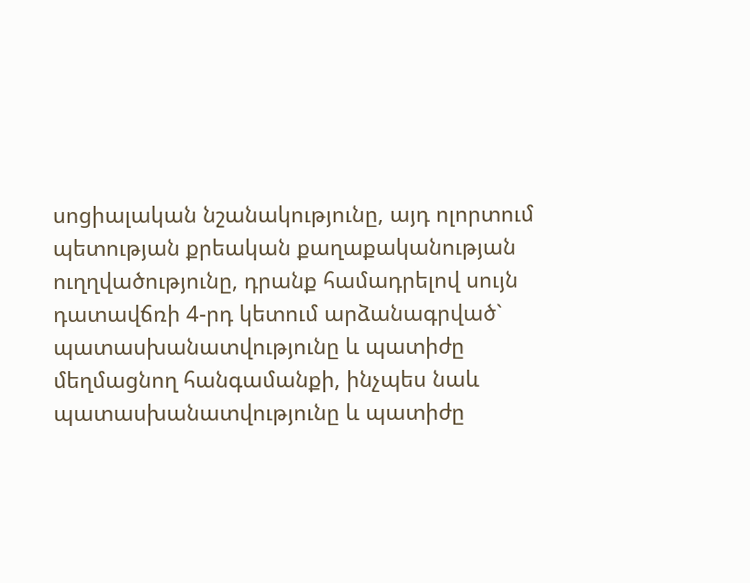սոցիալական նշանակությունը, այդ ոլորտում պետության քրեական քաղաքականության ուղղվածությունը, դրանք համադրելով սույն դատավճռի 4-րդ կետում արձանագրված` պատասխանատվությունը և պատիժը մեղմացնող հանգամանքի, ինչպես նաև պատասխանատվությունը և պատիժը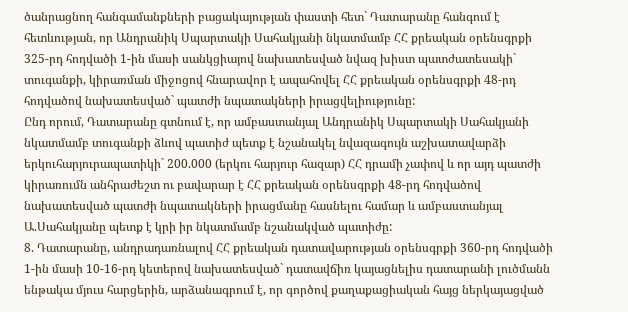ծանրացնող հանգամանքների բացակայության փաստի հետ` Դատարանը հանգում է հետևության, որ Անդրանիկ Սպարտակի Սահակյանի նկատմամբ ՀՀ քրեական օրենսգրքի 325-րդ հոդվածի 1-ին մասի սանկցիայով նախատեսված նվազ խիստ պատժատեսակի` տուգանքի, կիրառման միջոցով հնարավոր է ապահովել ՀՀ քրեական օրենսգրքի 48-րդ հոդվածով նախատեսված` պատժի նպատակների իրացվելիությունը:
Ընդ որում, Դատարանը գտնում է, որ ամբաստանյալ Անդրանիկ Սպարտակի Սահակյանի նկատմամբ տուգանքի ձևով պատիժ պետք է նշանակել նվազագույն աշխատավարձի երկուհարյուրապատիկի` 200.000 (երկու հարյուր հազար) ՀՀ դրամի չափով և որ այդ պատժի կիրառումն անհրաժեշտ ու բավարար է ՀՀ քրեական օրենսգրքի 48-րդ հոդվածով նախատեսված պատժի նպատակների իրացմանը հասնելու համար և ամբաստանյալ Ա.Սահակյանը պետք է կրի իր նկատմամբ նշանակված պատիժը:
8. Դատարանը, անդրադառնալով ՀՀ քրեական դատավարության օրենսգրքի 360-րդ հոդվածի 1-ին մասի 10-16-րդ կետերով նախատեսված` դատավճիռ կայացնելիս դատարանի լուծմանն ենթակա մյուս հարցերին, արձանագրում է, որ գործով քաղաքացիական հայց ներկայացված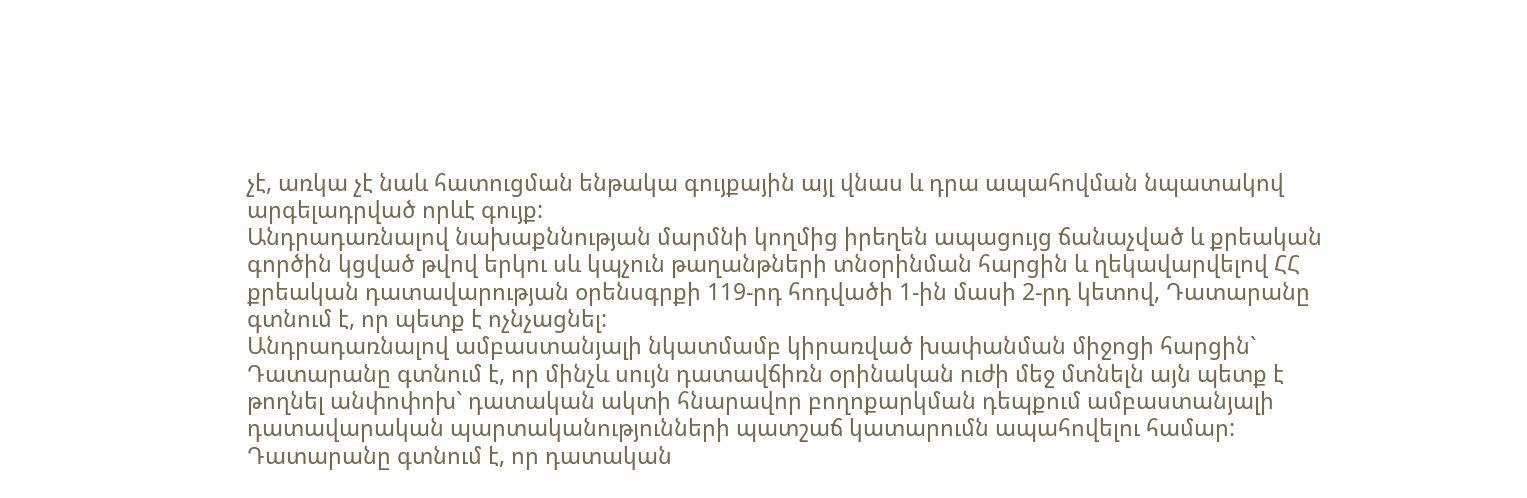չէ, առկա չէ նաև հատուցման ենթակա գույքային այլ վնաս և դրա ապահովման նպատակով արգելադրված որևէ գույք:
Անդրադառնալով նախաքննության մարմնի կողմից իրեղեն ապացույց ճանաչված և քրեական գործին կցված թվով երկու սև կպչուն թաղանթների տնօրինման հարցին և ղեկավարվելով ՀՀ քրեական դատավարության օրենսգրքի 119-րդ հոդվածի 1-ին մասի 2-րդ կետով, Դատարանը գտնում է, որ պետք է ոչնչացնել:
Անդրադառնալով ամբաստանյալի նկատմամբ կիրառված խափանման միջոցի հարցին` Դատարանը գտնում է, որ մինչև սույն դատավճիռն օրինական ուժի մեջ մտնելն այն պետք է թողնել անփոփոխ` դատական ակտի հնարավոր բողոքարկման դեպքում ամբաստանյալի դատավարական պարտականությունների պատշաճ կատարումն ապահովելու համար:
Դատարանը գտնում է, որ դատական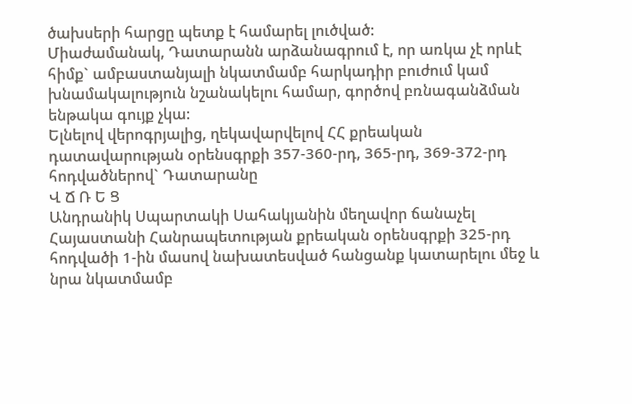ծախսերի հարցը պետք է համարել լուծված:
Միաժամանակ, Դատարանն արձանագրում է, որ առկա չէ որևէ հիմք` ամբաստանյալի նկատմամբ հարկադիր բուժում կամ խնամակալություն նշանակելու համար, գործով բռնագանձման ենթակա գույք չկա:
Ելնելով վերոգրյալից, ղեկավարվելով ՀՀ քրեական դատավարության օրենսգրքի 357-360-րդ, 365-րդ, 369-372-րդ հոդվածներով` Դատարանը
Վ Ճ Ռ Ե Ց
Անդրանիկ Սպարտակի Սահակյանին մեղավոր ճանաչել Հայաստանի Հանրապետության քրեական օրենսգրքի 325-րդ հոդվածի 1-ին մասով նախատեսված հանցանք կատարելու մեջ և նրա նկատմամբ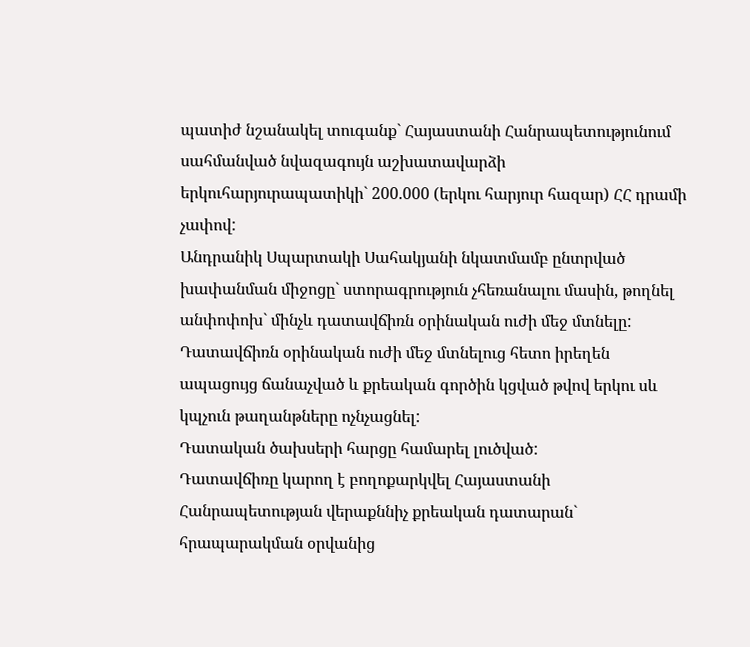պատիժ նշանակել տուգանք` Հայաստանի Հանրապետությունում սահմանված նվազագույն աշխատավարձի երկուհարյուրապատիկի` 200.000 (երկու հարյուր հազար) ՀՀ դրամի չափով:
Անդրանիկ Սպարտակի Սահակյանի նկատմամբ ընտրված խափանման միջոցը` ստորագրություն չհեռանալու մասին, թողնել անփոփոխ` մինչև դատավճիռն օրինական ուժի մեջ մտնելը:
Դատավճիռն օրինական ուժի մեջ մտնելուց հետո իրեղեն ապացույց ճանաչված և քրեական գործին կցված թվով երկու սև կպչուն թաղանթները ոչնչացնել:
Դատական ծախսերի հարցը համարել լուծված:
Դատավճիռը կարող է բողոքարկվել Հայաստանի Հանրապետության վերաքննիչ քրեական դատարան` հրապարակման օրվանից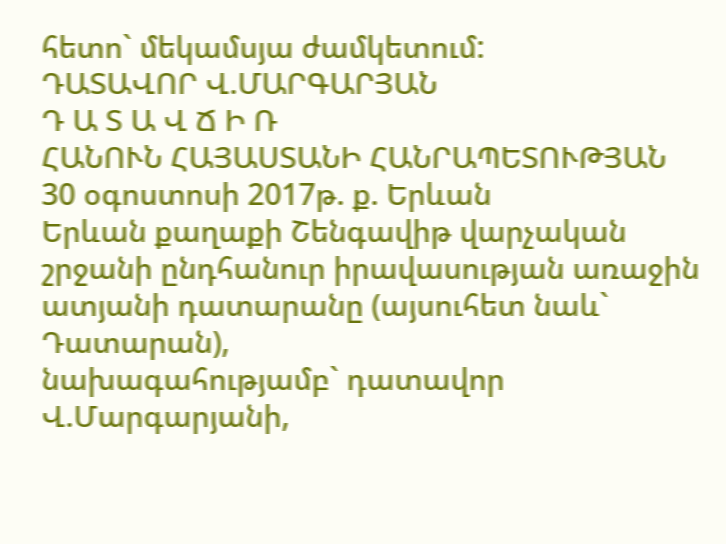հետո` մեկամսյա ժամկետում:
ԴԱՏԱՎՈՐ Վ.ՄԱՐԳԱՐՅԱՆ
Դ Ա Տ Ա Վ Ճ Ի Ռ
ՀԱՆՈՒՆ ՀԱՅԱՍՏԱՆԻ ՀԱՆՐԱՊԵՏՈՒԹՅԱՆ
30 օգոստոսի 2017թ. ք. Երևան
Երևան քաղաքի Շենգավիթ վարչական շրջանի ընդհանուր իրավասության առաջին ատյանի դատարանը (այսուհետ նաև` Դատարան),
նախագահությամբ` դատավոր Վ.Մարգարյանի,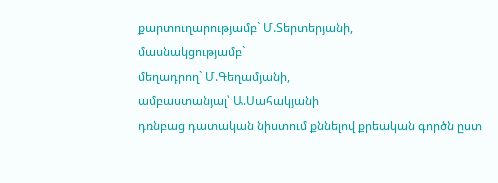քարտուղարությամբ` Մ.Տերտերյանի,
մասնակցությամբ`
մեղադրող` Մ.Գեղամյանի,
ամբաստանյալ՝ Ա.Սահակյանի
դռնբաց դատական նիստում քննելով քրեական գործն ըստ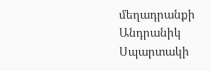մեղադրանքի Անդրանիկ Սպարտակի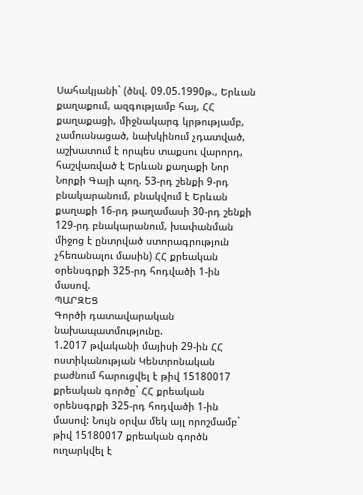Սահակյանի` (ծնվ. 09.05.1990թ., Երևան քաղաքում, ազգությամբ հայ, ՀՀ քաղաքացի, միջնակարգ կրթությամբ, չամուսնացած, նախկինում չդատված, աշխատում է որպես տաքսու վարորդ, հաշվառված է Երևան քաղաքի Նոր Նորքի Գայի պող. 53-րդ շենքի 9-րդ բնակարանում, բնակվում է Երևան քաղաքի 16-րդ թաղամասի 30-րդ շենքի 129-րդ բնակարանում, խափանման միջոց է ընտրված ստորագրություն չհեռանալու մասին) ՀՀ քրեական օրենսգրքի 325-րդ հոդվածի 1-ին մասով.
ՊԱՐԶԵՑ
Գործի դատավարական նախապատմությունը.
1.2017 թվականի մայիսի 29-ին ՀՀ ոստիկանության Կենտրոնական բաժնում հարուցվել է թիվ 15180017 քրեական գործը` ՀՀ քրեական օրենսգրքի 325-րդ հոդվածի 1-ին մասով: Նույն օրվա մեկ այլ որոշմամբ` թիվ 15180017 քրեական գործն ուղարկվել է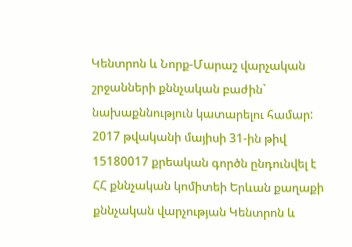Կենտրոն և Նորք-Մարաշ վարչական շրջանների քննչական բաժին` նախաքննություն կատարելու համար:
2017 թվականի մայիսի 31-ին թիվ 15180017 քրեական գործն ընդունվել է ՀՀ քննչական կոմիտեի Երևան քաղաքի քննչական վարչության Կենտրոն և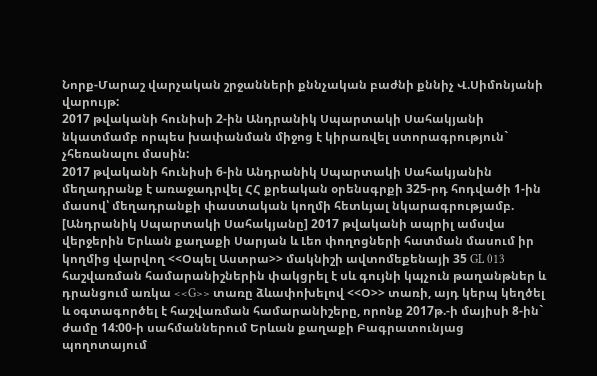Նորք-Մարաշ վարչական շրջանների քննչական բաժնի քննիչ Վ.Սիմոնյանի վարույթ:
2017 թվականի հունիսի 2-ին Անդրանիկ Սպարտակի Սահակյանի նկատմամբ որպես խափանման միջոց է կիրառվել ստորագրություն` չհեռանալու մասին:
2017 թվականի հունիսի 6-ին Անդրանիկ Սպարտակի Սահակյանին մեղադրանք է առաջադրվել ՀՀ քրեական օրենսգրքի 325-րդ հոդվածի 1-ին մասով՝ մեղադրանքի փաստական կողմի հետևյալ նկարագրությամբ.
[Անդրանիկ Սպարտակի Սահակյանը] 2017 թվականի ապրիլ ամսվա վերջերին Երևան քաղաքի Սարյան և Լեո փողոցների հատման մասում իր կողմից վարվող <<Օպել Աստրա>> մակնիշի ավտոմեքենայի 35 GL 013 հաշվառման համարանիշներին փակցրել է սև գույնի կպչուն թաղանթներ և դրանցում առկա <<G>> տառը ձևափոխելով <<Օ>> տառի, այդ կերպ կեղծել և օգտագործել է հաշվառման համարանիշերը, որոնք 2017թ.-ի մայիսի 8-ին` ժամը 14:00-ի սահմաններում Երևան քաղաքի Բագրատունյաց պողոտայում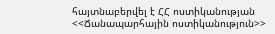հայտնաբերվել է ՀՀ ոստիկանության <<Ճանապարհային ոստիկանություն>>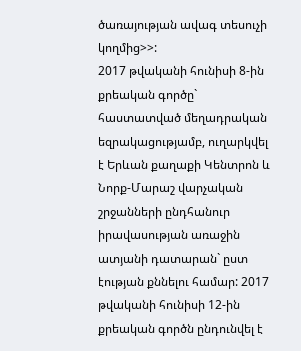ծառայության ավագ տեսուչի կողմից>>:
2017 թվականի հունիսի 8-ին քրեական գործը` հաստատված մեղադրական եզրակացությամբ, ուղարկվել է Երևան քաղաքի Կենտրոն և Նորք-Մարաշ վարչական շրջանների ընդհանուր իրավասության առաջին ատյանի դատարան` ըստ էության քննելու համար: 2017 թվականի հունիսի 12-ին քրեական գործն ընդունվել է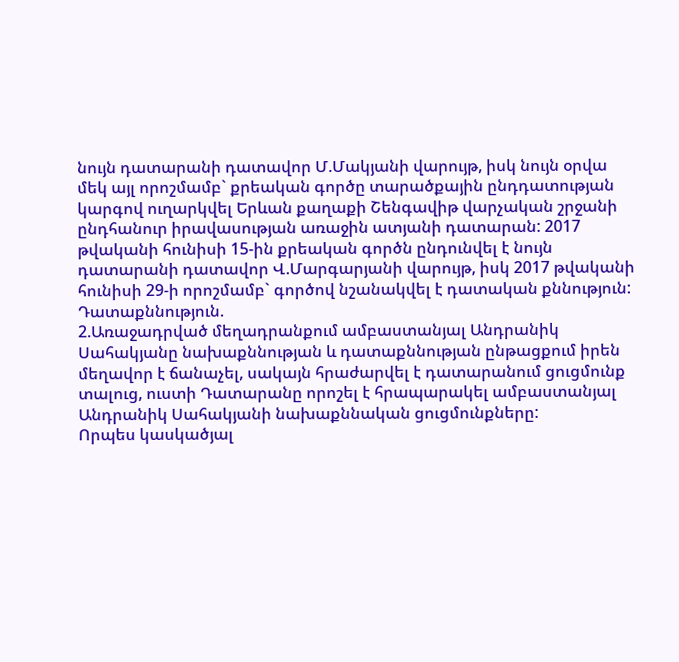նույն դատարանի դատավոր Մ.Մակյանի վարույթ, իսկ նույն օրվա մեկ այլ որոշմամբ` քրեական գործը տարածքային ընդդատության կարգով ուղարկվել Երևան քաղաքի Շենգավիթ վարչական շրջանի ընդհանուր իրավասության առաջին ատյանի դատարան: 2017 թվականի հունիսի 15-ին քրեական գործն ընդունվել է նույն դատարանի դատավոր Վ.Մարգարյանի վարույթ, իսկ 2017 թվականի հունիսի 29-ի որոշմամբ` գործով նշանակվել է դատական քննություն:
Դատաքննություն.
2.Առաջադրված մեղադրանքում ամբաստանյալ Անդրանիկ Սահակյանը նախաքննության և դատաքննության ընթացքում իրեն մեղավոր է ճանաչել, սակայն հրաժարվել է դատարանում ցուցմունք տալուց, ուստի Դատարանը որոշել է հրապարակել ամբաստանյալ Անդրանիկ Սահակյանի նախաքննական ցուցմունքները:
Որպես կասկածյալ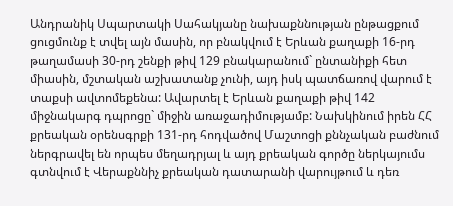Անդրանիկ Սպարտակի Սահակյանը նախաքննության ընթացքում ցուցմունք է տվել այն մասին, որ բնակվում է Երևան քաղաքի 16-րդ թաղամասի 30-րդ շենքի թիվ 129 բնակարանում` ընտանիքի հետ միասին, մշտական աշխատանք չունի, այդ իսկ պատճառով վարում է տաքսի ավտոմեքենա: Ավարտել է Երևան քաղաքի թիվ 142 միջնակարգ դպրոցը` միջին առաջադիմությամբ: Նախկինում իրեն ՀՀ քրեական օրենսգրքի 131-րդ հոդվածով Մաշտոցի քննչական բաժնում ներգրավել են որպես մեղադրյալ և այդ քրեական գործը ներկայումս գտնվում է Վերաքննիչ քրեական դատարանի վարույթում և դեռ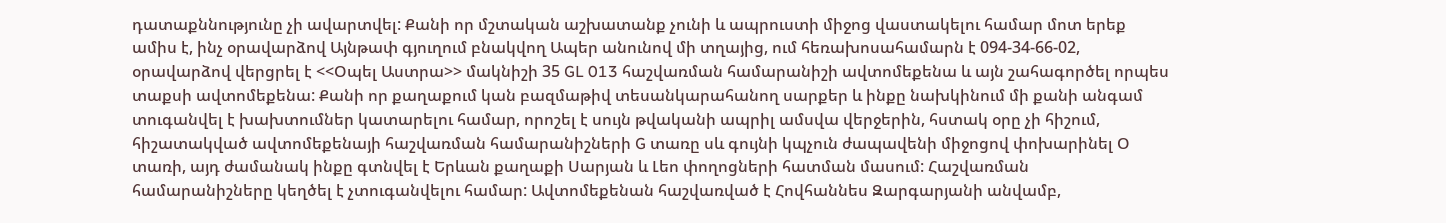դատաքննությունը չի ավարտվել: Քանի որ մշտական աշխատանք չունի և ապրուստի միջոց վաստակելու համար մոտ երեք ամիս է, ինչ օրավարձով Այնթափ գյուղում բնակվող Ապեր անունով մի տղայից, ում հեռախոսահամարն է 094-34-66-02, օրավարձով վերցրել է <<Օպել Աստրա>> մակնիշի 35 GL 013 հաշվառման համարանիշի ավտոմեքենա և այն շահագործել որպես տաքսի ավտոմեքենա: Քանի որ քաղաքում կան բազմաթիվ տեսանկարահանող սարքեր և ինքը նախկինում մի քանի անգամ տուգանվել է խախտումներ կատարելու համար, որոշել է սույն թվականի ապրիլ ամսվա վերջերին, հստակ օրը չի հիշում, հիշատակված ավտոմեքենայի հաշվառման համարանիշների G տառը սև գույնի կպչուն ժապավենի միջոցով փոխարինել Օ տառի, այդ ժամանակ ինքը գտնվել է Երևան քաղաքի Սարյան և Լեո փողոցների հատման մասում: Հաշվառման համարանիշները կեղծել է չտուգանվելու համար: Ավտոմեքենան հաշվառված է Հովհաննես Զարգարյանի անվամբ,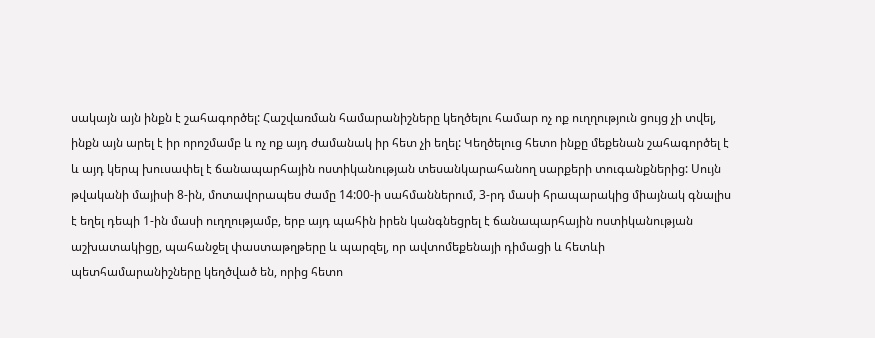սակայն այն ինքն է շահագործել: Հաշվառման համարանիշները կեղծելու համար ոչ ոք ուղղություն ցույց չի տվել, ինքն այն արել է իր որոշմամբ և ոչ ոք այդ ժամանակ իր հետ չի եղել: Կեղծելուց հետո ինքը մեքենան շահագործել է և այդ կերպ խուսափել է ճանապարհային ոստիկանության տեսանկարահանող սարքերի տուգանքներից: Սույն թվականի մայիսի 8-ին, մոտավորապես ժամը 14:00-ի սահմաններում, 3-րդ մասի հրապարակից միայնակ գնալիս է եղել դեպի 1-ին մասի ուղղությամբ, երբ այդ պահին իրեն կանգնեցրել է ճանապարհային ոստիկանության աշխատակիցը, պահանջել փաստաթղթերը և պարզել, որ ավտոմեքենայի դիմացի և հետևի պետհամարանիշները կեղծված են, որից հետո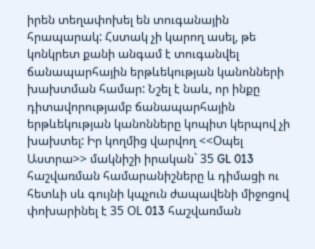իրեն տեղափոխել են տուգանային հրապարակ: Հստակ չի կարող ասել, թե կոնկրետ քանի անգամ է տուգանվել ճանապարհային երթևեկության կանոնների խախտման համար: Նշել է նաև, որ ինքը դիտավորությամբ ճանապարհային երթևեկության կանոնները կոպիտ կերպով չի խախտել: Իր կողմից վարվող <<Օպել Աստրա>> մակնիշի իրական` 35 GL 013 հաշվառման համարանիշները և դիմացի ու հետևի սև գույնի կպչուն ժապավենի միջոցով փոխարինել է 35 ՕL 013 հաշվառման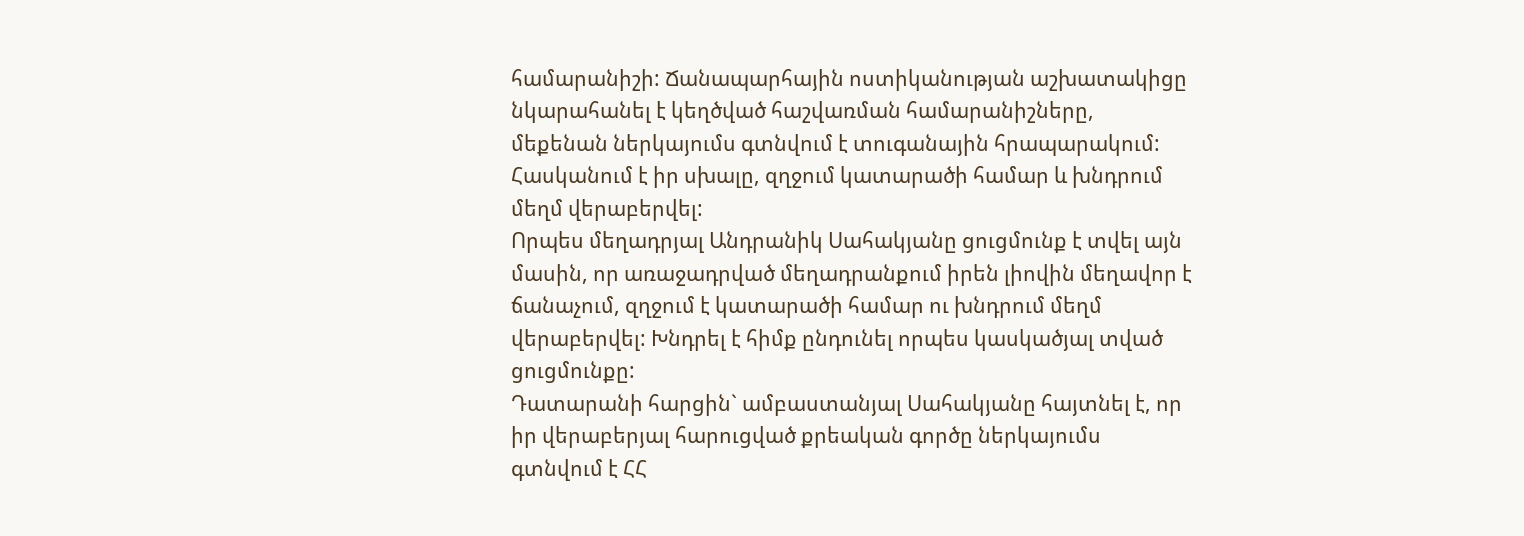համարանիշի: Ճանապարհային ոստիկանության աշխատակիցը նկարահանել է կեղծված հաշվառման համարանիշները, մեքենան ներկայումս գտնվում է տուգանային հրապարակում: Հասկանում է իր սխալը, զղջում կատարածի համար և խնդրում մեղմ վերաբերվել:
Որպես մեղադրյալ Անդրանիկ Սահակյանը ցուցմունք է տվել այն մասին, որ առաջադրված մեղադրանքում իրեն լիովին մեղավոր է ճանաչում, զղջում է կատարածի համար ու խնդրում մեղմ վերաբերվել: Խնդրել է հիմք ընդունել որպես կասկածյալ տված ցուցմունքը:
Դատարանի հարցին` ամբաստանյալ Սահակյանը հայտնել է, որ իր վերաբերյալ հարուցված քրեական գործը ներկայումս գտնվում է ՀՀ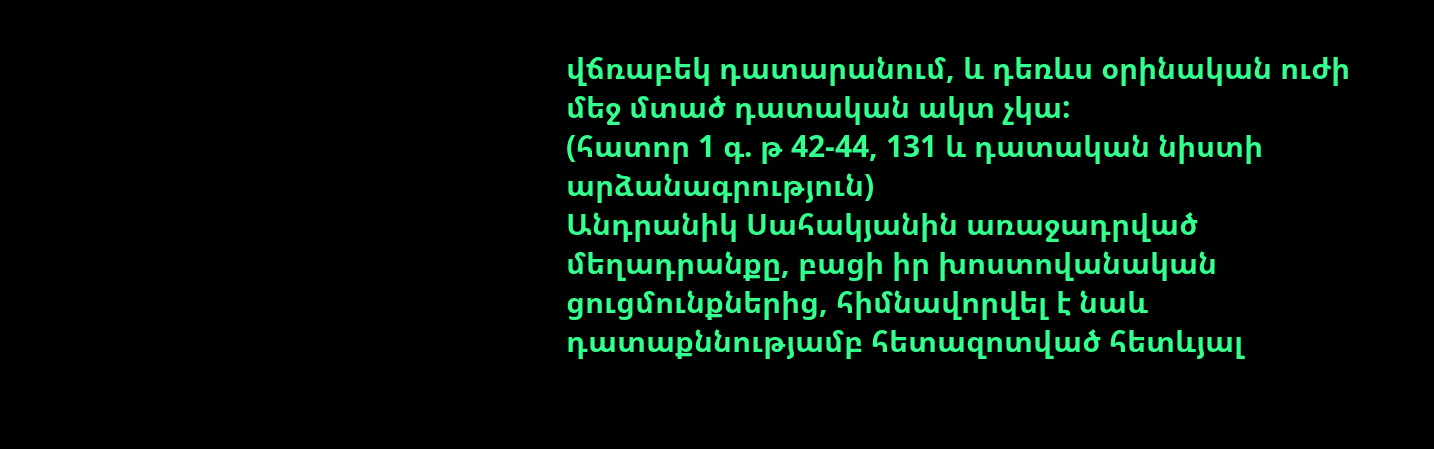վճռաբեկ դատարանում, և դեռևս օրինական ուժի մեջ մտած դատական ակտ չկա:
(հատոր 1 գ. թ 42-44, 131 և դատական նիստի արձանագրություն)
Անդրանիկ Սահակյանին առաջադրված մեղադրանքը, բացի իր խոստովանական ցուցմունքներից, հիմնավորվել է նաև դատաքննությամբ հետազոտված հետևյալ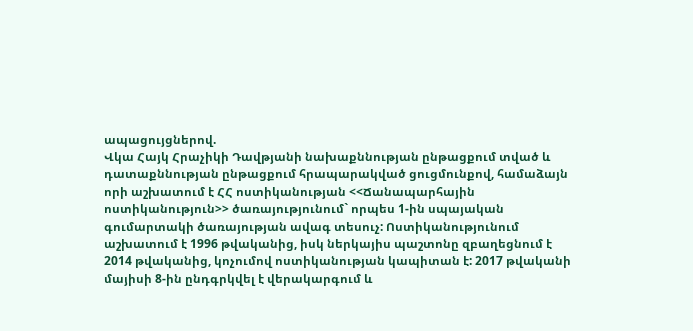ապացույցներով.
Վկա Հայկ Հրաչիկի Դավթյանի նախաքննության ընթացքում տված և դատաքննության ընթացքում հրապարակված ցուցմունքով, համաձայն որի աշխատում է ՀՀ ոստիկանության <<Ճանապարհային ոստիկանություն>> ծառայությունում` որպես 1-ին սպայական գումարտակի ծառայության ավագ տեսուչ: Ոստիկանությունում աշխատում է 1996 թվականից, իսկ ներկայիս պաշտոնը զբաղեցնում է 2014 թվականից, կոչումով ոստիկանության կապիտան է: 2017 թվականի մայիսի 8-ին ընդգրկվել է վերակարգում և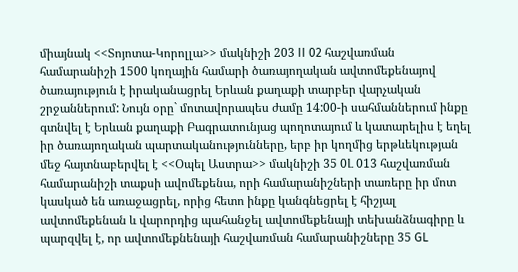միայնակ <<Տոյոտա-Կորոլլա>> մակնիշի 203 II 02 հաշվառման համարանիշի 1500 կողային համարի ծառայողական ավտոմեքենայով ծառայություն է իրականացրել Երևան քաղաքի տարբեր վարչական շրջաններում: Նույն օրը` մոտավորապես ժամը 14:00-ի սահմաններում ինքը գտնվել է Երևան քաղաքի Բագրատունյաց պողոտայում և կատարելիս է եղել իր ծառայողական պարտականությունները, երբ իր կողմից երթևեկության մեջ հայտնաբերվել է <<Օպել Աստրա>> մակնիշի 35 0Լ 013 հաշվառման համարանիշի տաքսի ավոմեքենա, որի համարանիշների տառերը իր մոտ կասկած են առաջացրել, որից հետո ինքը կանգնեցրել է հիշյալ ավտոմեքենան և վարորդից պահանջել ավտոմեքենայի տեխանձնագիրը և պարզվել է, որ ավտոմեքնենայի հաշվառման համարանիշները 35 GL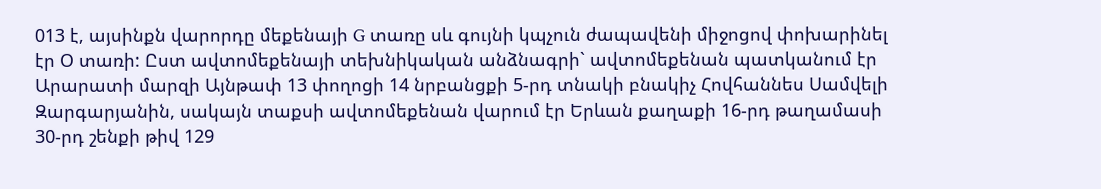013 է, այսինքն վարորդը մեքենայի G տառը սև գույնի կպչուն ժապավենի միջոցով փոխարինել էր Օ տառի: Ըստ ավտոմեքենայի տեխնիկական անձնագրի` ավտոմեքենան պատկանում էր Արարատի մարզի Այնթափ 13 փողոցի 14 նրբանցքի 5-րդ տնակի բնակիչ Հովհաննես Սամվելի Զարգարյանին, սակայն տաքսի ավտոմեքենան վարում էր Երևան քաղաքի 16-րդ թաղամասի 30-րդ շենքի թիվ 129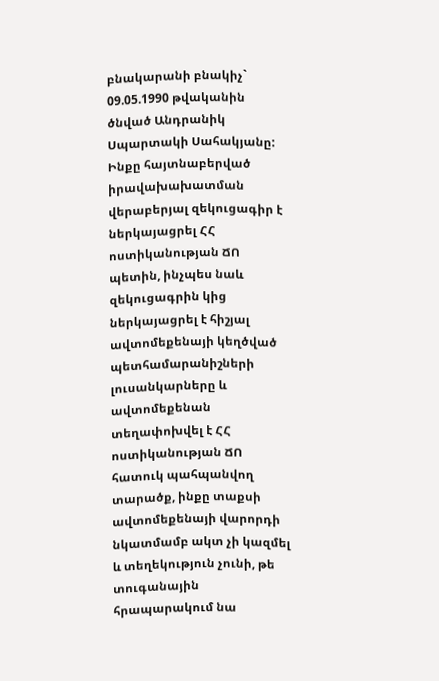բնակարանի բնակիչ` 09.05.1990 թվականին ծնված Անդրանիկ Սպարտակի Սահակյանը: Ինքը հայտնաբերված իրավախախատման վերաբերյալ զեկուցագիր է ներկայացրել ՀՀ ոստիկանության ՃՈ պետին, ինչպես նաև զեկուցագրին կից ներկայացրել է հիշյալ ավտոմեքենայի կեղծված պետհամարանիշների լուսանկարները և ավտոմեքենան տեղափոխվել է ՀՀ ոստիկանության ՃՈ հատուկ պահպանվող տարածք, ինքը տաքսի ավտոմեքենայի վարորդի նկատմամբ ակտ չի կազմել և տեղեկություն չունի, թե տուգանային հրապարակում նա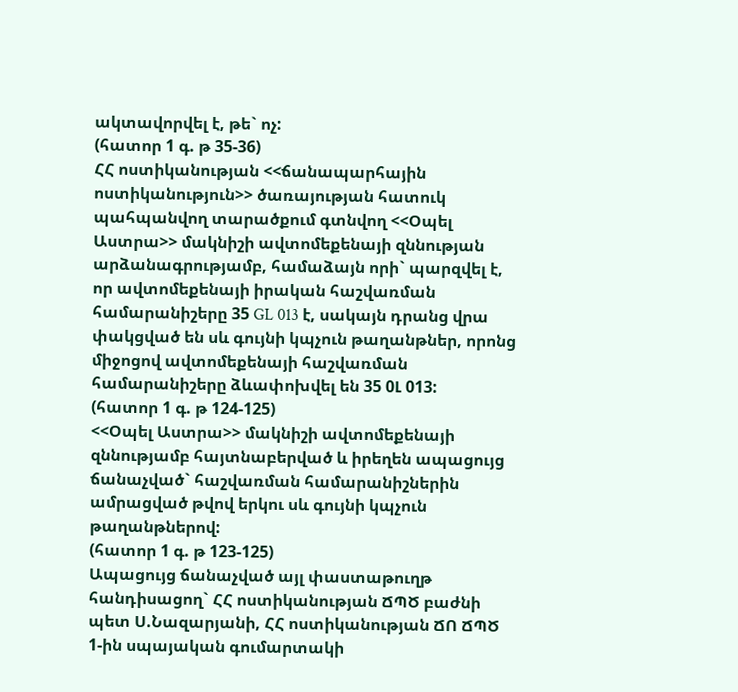ակտավորվել է, թե` ոչ:
(հատոր 1 գ. թ 35-36)
ՀՀ ոստիկանության <<ճանապարհային ոստիկանություն>> ծառայության հատուկ պահպանվող տարածքում գտնվող <<Օպել Աստրա>> մակնիշի ավտոմեքենայի զննության արձանագրությամբ, համաձայն որի` պարզվել է, որ ավտոմեքենայի իրական հաշվառման համարանիշերը 35 GL 013 է, սակայն դրանց վրա փակցված են սև գույնի կպչուն թաղանթներ, որոնց միջոցով ավտոմեքենայի հաշվառման համարանիշերը ձևափոխվել են 35 0Լ 013:
(հատոր 1 գ. թ 124-125)
<<Օպել Աստրա>> մակնիշի ավտոմեքենայի զննությամբ հայտնաբերված և իրեղեն ապացույց ճանաչված` հաշվառման համարանիշներին ամրացված թվով երկու սև գույնի կպչուն թաղանթներով:
(հատոր 1 գ. թ 123-125)
Ապացույց ճանաչված այլ փաստաթուղթ հանդիսացող` ՀՀ ոստիկանության ՃՊԾ բաժնի պետ Ս.Նազարյանի, ՀՀ ոստիկանության ՃՈ ՃՊԾ 1-ին սպայական գումարտակի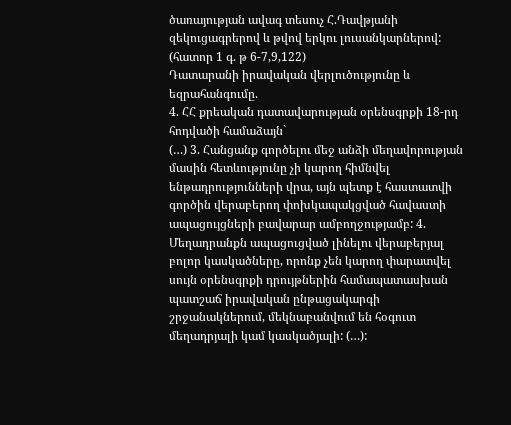ծառայության ավագ տեսուչ Հ.Դավթյանի զեկուցագրերով և թվով երկու լուսանկարներով:
(հատոր 1 գ. թ 6-7,9,122)
Դատարանի իրավական վերլուծությունը և եզրահանգումը.
4. ՀՀ քրեական դատավարության օրենսգրքի 18-րդ հոդվածի համաձայն`
(…) 3. Հանցանք գործելու մեջ անձի մեղավորության մասին հետևությունը չի կարող հիմնվել ենթադրությունների վրա, այն պետք է հաստատվի գործին վերաբերող փոխկապակցված հավաստի ապացույցների բավարար ամբողջությամբ: 4. Մեղադրանքն ապացուցված լինելու վերաբերյալ բոլոր կասկածները, որոնք չեն կարող փարատվել սույն օրենսգրքի դրույթներին համապատասխան պատշաճ իրավական ընթացակարգի շրջանակներում, մեկնաբանվում են հօգուտ մեղադրյալի կամ կասկածյալի: (…):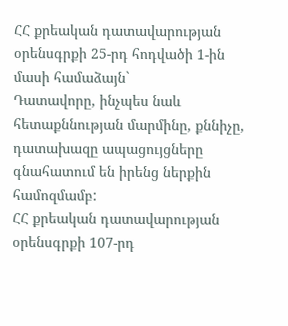ՀՀ քրեական դատավարության օրենսգրքի 25-րդ հոդվածի 1-ին մասի համաձայն`
Դատավորը, ինչպես նաև հետաքննության մարմինը, քննիչը, դատախազը ապացույցները գնահատում են իրենց ներքին համոզմամբ:
ՀՀ քրեական դատավարության օրենսգրքի 107-րդ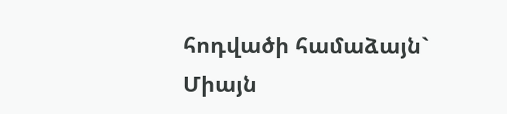հոդվածի համաձայն`
Միայն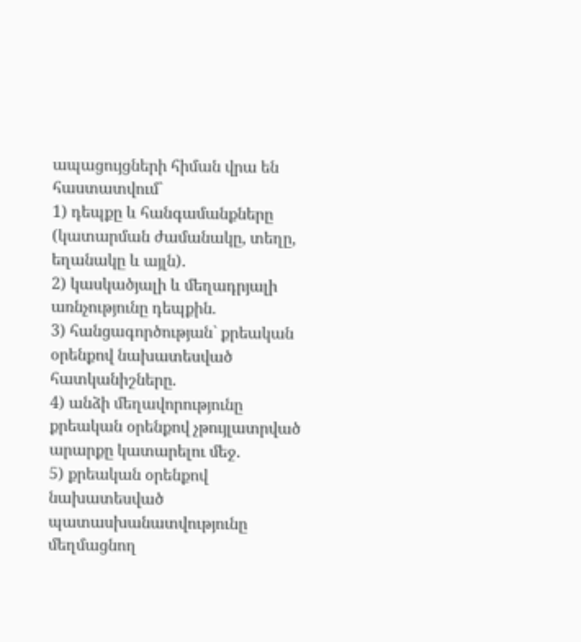ապացույցների հիման վրա են հաստատվում`
1) դեպքը և հանգամանքները (կատարման ժամանակը, տեղը, եղանակը և այլն).
2) կասկածյալի և մեղադրյալի առնչությունը դեպքին.
3) հանցագործության` քրեական օրենքով նախատեսված հատկանիշները.
4) անձի մեղավորությունը քրեական օրենքով չթույլատրված արարքը կատարելու մեջ.
5) քրեական օրենքով նախատեսված պատասխանատվությունը մեղմացնող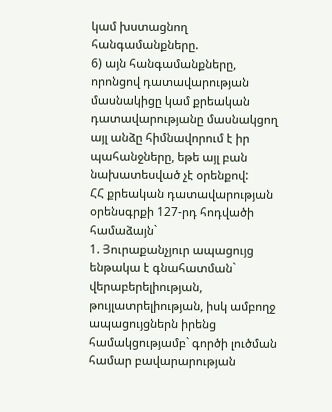կամ խստացնող հանգամանքները.
6) այն հանգամանքները, որոնցով դատավարության մասնակիցը կամ քրեական դատավարությանը մասնակցող այլ անձը հիմնավորում է իր պահանջները, եթե այլ բան նախատեսված չէ օրենքով:
ՀՀ քրեական դատավարության օրենսգրքի 127-րդ հոդվածի համաձայն`
1. Յուրաքանչյուր ապացույց ենթակա է գնահատման` վերաբերելիության, թույլատրելիության, իսկ ամբողջ ապացույցներն իրենց համակցությամբ` գործի լուծման համար բավարարության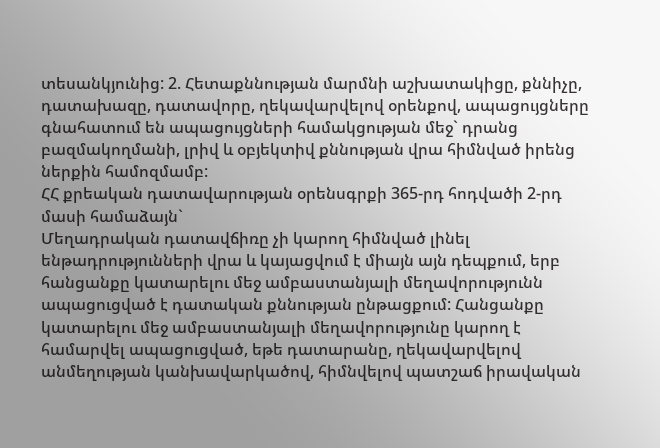տեսանկյունից: 2. Հետաքննության մարմնի աշխատակիցը, քննիչը, դատախազը, դատավորը, ղեկավարվելով օրենքով, ապացույցները գնահատում են ապացույցների համակցության մեջ` դրանց բազմակողմանի, լրիվ և օբյեկտիվ քննության վրա հիմնված իրենց ներքին համոզմամբ:
ՀՀ քրեական դատավարության օրենսգրքի 365-րդ հոդվածի 2-րդ մասի համաձայն`
Մեղադրական դատավճիռը չի կարող հիմնված լինել ենթադրությունների վրա և կայացվում է միայն այն դեպքում, երբ հանցանքը կատարելու մեջ ամբաստանյալի մեղավորությունն ապացուցված է դատական քննության ընթացքում: Հանցանքը կատարելու մեջ ամբաստանյալի մեղավորությունը կարող է համարվել ապացուցված, եթե դատարանը, ղեկավարվելով անմեղության կանխավարկածով, հիմնվելով պատշաճ իրավական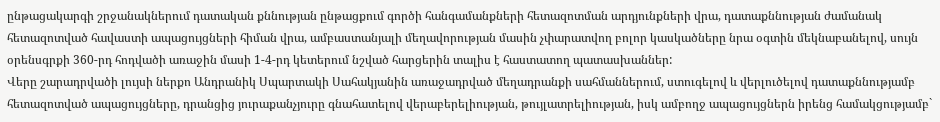ընթացակարգի շրջանակներում դատական քննության ընթացքում գործի հանգամանքների հետազոտման արդյունքների վրա, դատաքննության ժամանակ հետազոտված հավաստի ապացույցների հիման վրա, ամբաստանյալի մեղավորության մասին չփարատվող բոլոր կասկածները նրա օգտին մեկնաբանելով, սույն օրենսգրքի 360-րդ հոդվածի առաջին մասի 1-4-րդ կետերում նշված հարցերին տալիս է հաստատող պատասխաններ:
Վերը շարադրվածի լույսի ներքո Անդրանիկ Սպարտակի Սահակյանին առաջադրված մեղադրանքի սահմաններում, ստուգելով և վերլուծելով դատաքննությամբ հետազոտված ապացույցները, դրանցից յուրաքանչյուրը գնահատելով վերաբերելիության, թույլատրելիության, իսկ ամբողջ ապացույցներն իրենց համակցությամբ`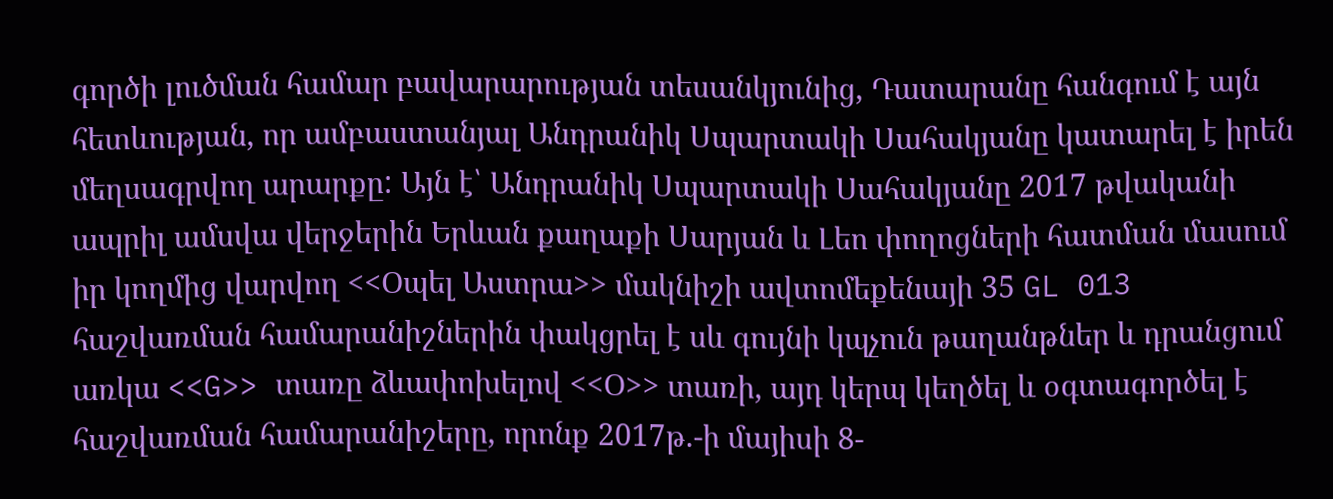գործի լուծման համար բավարարության տեսանկյունից, Դատարանը հանգում է այն հետևության, որ ամբաստանյալ Անդրանիկ Սպարտակի Սահակյանը կատարել է իրեն մեղսագրվող արարքը: Այն է՝ Անդրանիկ Սպարտակի Սահակյանը 2017 թվականի ապրիլ ամսվա վերջերին Երևան քաղաքի Սարյան և Լեո փողոցների հատման մասում իր կողմից վարվող <<Օպել Աստրա>> մակնիշի ավտոմեքենայի 35 GL 013 հաշվառման համարանիշներին փակցրել է սև գույնի կպչուն թաղանթներ և դրանցում առկա <<G>> տառը ձևափոխելով <<Օ>> տառի, այդ կերպ կեղծել և օգտագործել է հաշվառման համարանիշերը, որոնք 2017թ.-ի մայիսի 8-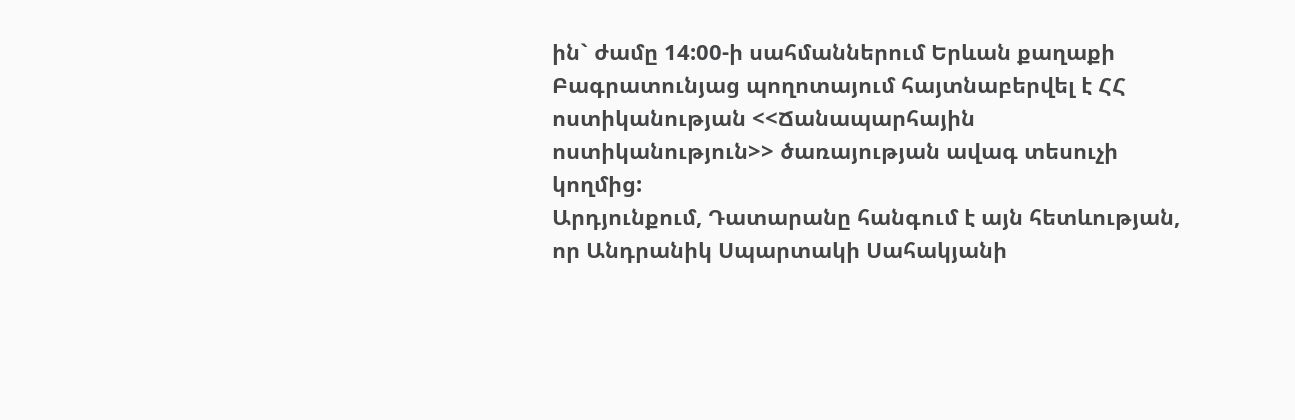ին` ժամը 14:00-ի սահմաններում Երևան քաղաքի Բագրատունյաց պողոտայում հայտնաբերվել է ՀՀ ոստիկանության <<Ճանապարհային ոստիկանություն>> ծառայության ավագ տեսուչի կողմից:
Արդյունքում, Դատարանը հանգում է այն հետևության, որ Անդրանիկ Սպարտակի Սահակյանի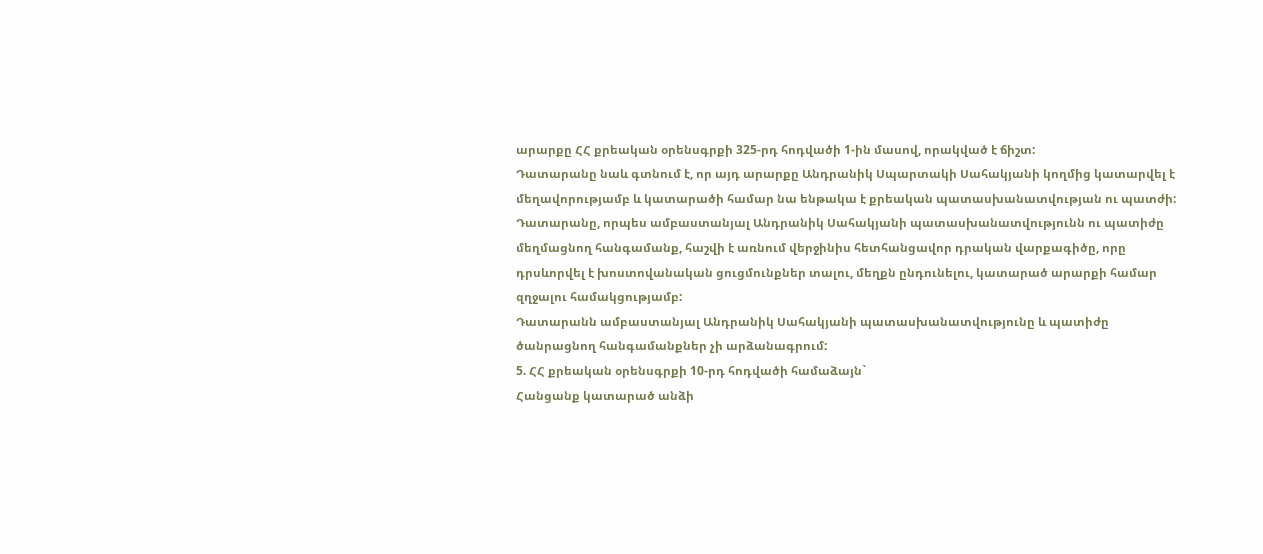արարքը ՀՀ քրեական օրենսգրքի 325-րդ հոդվածի 1-ին մասով, որակված է ճիշտ:
Դատարանը նաև գտնում է, որ այդ արարքը Անդրանիկ Սպարտակի Սահակյանի կողմից կատարվել է մեղավորությամբ և կատարածի համար նա ենթակա է քրեական պատասխանատվության ու պատժի:
Դատարանը, որպես ամբաստանյալ Անդրանիկ Սահակյանի պատասխանատվությունն ու պատիժը մեղմացնող հանգամանք, հաշվի է առնում վերջինիս հետհանցավոր դրական վարքագիծը, որը դրսևորվել է խոստովանական ցուցմունքներ տալու, մեղքն ընդունելու, կատարած արարքի համար զղջալու համակցությամբ:
Դատարանն ամբաստանյալ Անդրանիկ Սահակյանի պատասխանատվությունը և պատիժը ծանրացնող հանգամանքներ չի արձանագրում:
5. ՀՀ քրեական օրենսգրքի 10-րդ հոդվածի համաձայն`
Հանցանք կատարած անձի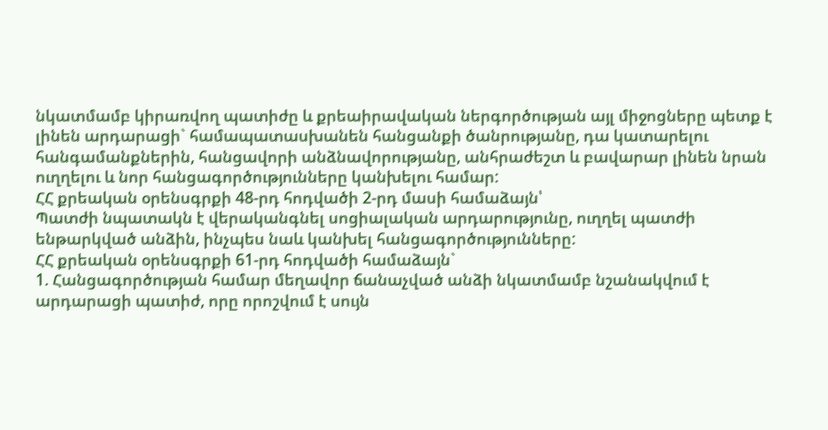նկատմամբ կիրառվող պատիժը և քրեաիրավական ներգործության այլ միջոցները պետք է լինեն արդարացի` համապատասխանեն հանցանքի ծանրությանը, դա կատարելու հանգամանքներին, հանցավորի անձնավորությանը, անհրաժեշտ և բավարար լինեն նրան ուղղելու և նոր հանցագործությունները կանխելու համար:
ՀՀ քրեական օրենսգրքի 48-րդ հոդվածի 2-րդ մասի համաձայն՝
Պատժի նպատակն է վերականգնել սոցիալական արդարությունը, ուղղել պատժի ենթարկված անձին, ինչպես նաև կանխել հանցագործությունները:
ՀՀ քրեական օրենսգրքի 61-րդ հոդվածի համաձայն`
1. Հանցագործության համար մեղավոր ճանաչված անձի նկատմամբ նշանակվում է արդարացի պատիժ, որը որոշվում է սույն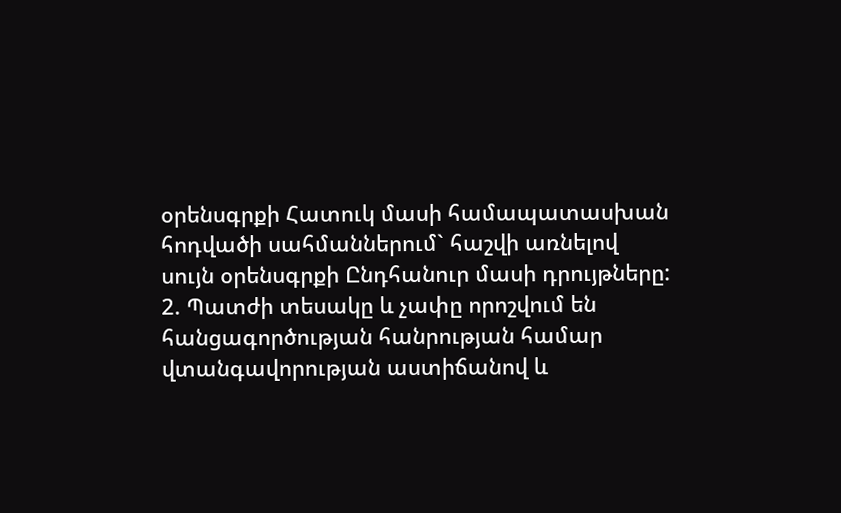օրենսգրքի Հատուկ մասի համապատասխան հոդվածի սահմաններում` հաշվի առնելով սույն օրենսգրքի Ընդհանուր մասի դրույթները:
2. Պատժի տեսակը և չափը որոշվում են հանցագործության հանրության համար վտանգավորության աստիճանով և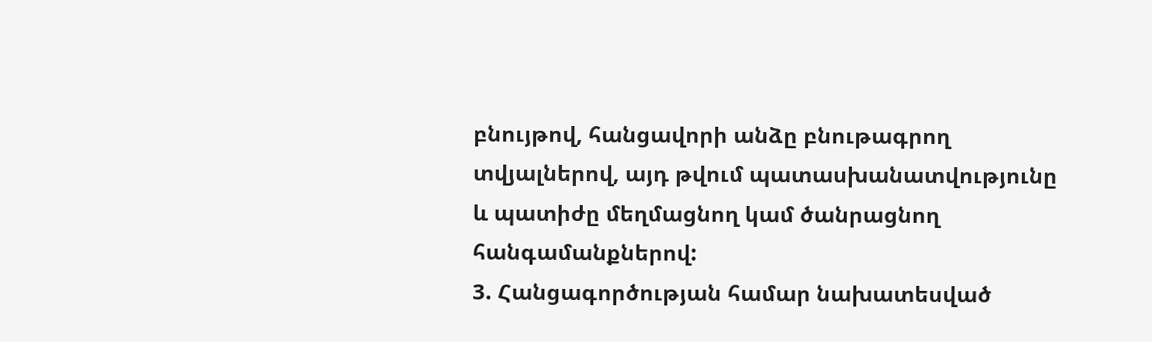բնույթով, հանցավորի անձը բնութագրող տվյալներով, այդ թվում պատասխանատվությունը և պատիժը մեղմացնող կամ ծանրացնող հանգամանքներով:
3. Հանցագործության համար նախատեսված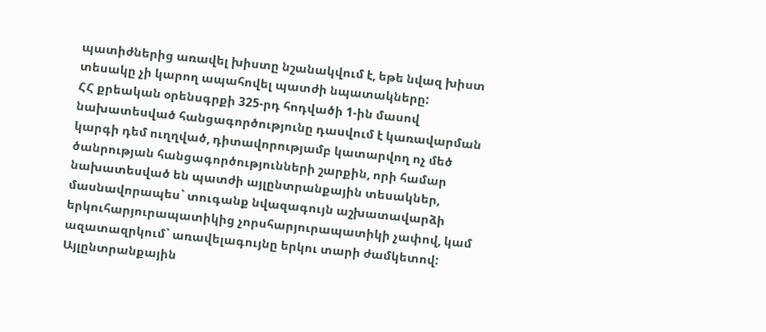պատիժներից առավել խիստը նշանակվում է, եթե նվազ խիստ տեսակը չի կարող ապահովել պատժի նպատակները:
ՀՀ քրեական օրենսգրքի 325-րդ հոդվածի 1-ին մասով նախատեսված հանցագործությունը դասվում է կառավարման կարգի դեմ ուղղված, դիտավորությամբ կատարվող ոչ մեծ ծանրության հանցագործությունների շարքին, որի համար նախատեսված են պատժի այլընտրանքային տեսակներ, մասնավորապես` տուգանք նվազագույն աշխատավարձի երկուհարյուրապատիկից չորսհարյուրապատիկի չափով, կամ ազատազրկում` առավելագույնը երկու տարի ժամկետով:
Այլընտրանքային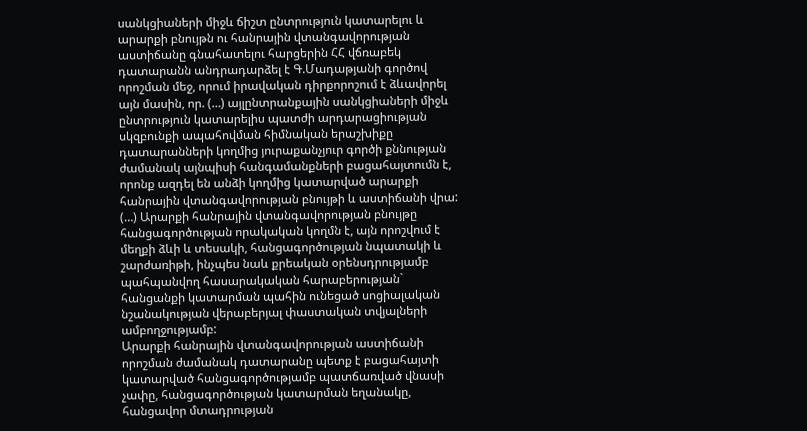սանկցիաների միջև ճիշտ ընտրություն կատարելու և արարքի բնույթն ու հանրային վտանգավորության աստիճանը գնահատելու հարցերին ՀՀ վճռաբեկ դատարանն անդրադարձել է Գ.Մադաթյանի գործով որոշման մեջ, որում իրավական դիրքորոշում է ձևավորել այն մասին, որ. (…) այլընտրանքային սանկցիաների միջև ընտրություն կատարելիս պատժի արդարացիության սկզբունքի ապահովման հիմնական երաշխիքը դատարանների կողմից յուրաքանչյուր գործի քննության ժամանակ այնպիսի հանգամանքների բացահայտումն է, որոնք ազդել են անձի կողմից կատարված արարքի հանրային վտանգավորության բնույթի և աստիճանի վրա:
(…) Արարքի հանրային վտանգավորության բնույթը հանցագործության որակական կողմն է, այն որոշվում է մեղքի ձևի և տեսակի, հանցագործության նպատակի և շարժառիթի, ինչպես նաև քրեական օրենսդրությամբ պահպանվող հասարակական հարաբերության` հանցանքի կատարման պահին ունեցած սոցիալական նշանակության վերաբերյալ փաստական տվյալների ամբողջությամբ:
Արարքի հանրային վտանգավորության աստիճանի որոշման ժամանակ դատարանը պետք է բացահայտի կատարված հանցագործությամբ պատճառված վնասի չափը, հանցագործության կատարման եղանակը, հանցավոր մտադրության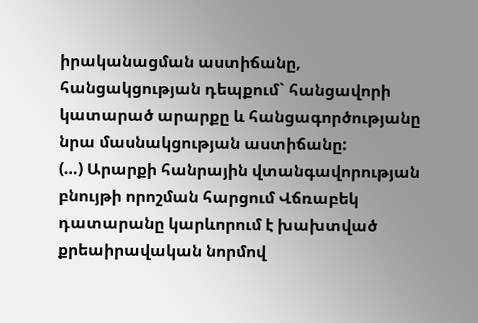իրականացման աստիճանը, հանցակցության դեպքում` հանցավորի կատարած արարքը և հանցագործությանը նրա մասնակցության աստիճանը:
(…) Արարքի հանրային վտանգավորության բնույթի որոշման հարցում Վճռաբեկ դատարանը կարևորում է խախտված քրեաիրավական նորմով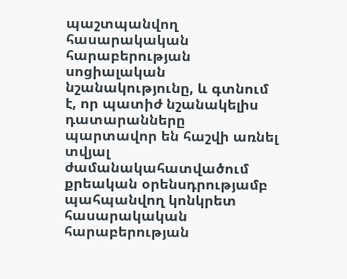պաշտպանվող հասարակական հարաբերության սոցիալական նշանակությունը, և գտնում է, որ պատիժ նշանակելիս դատարանները պարտավոր են հաշվի առնել տվյալ ժամանակահատվածում քրեական օրենսդրությամբ պահպանվող կոնկրետ հասարակական հարաբերության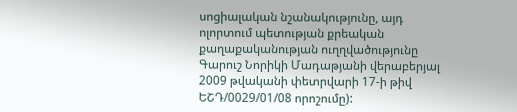սոցիալական նշանակությունը, այդ ոլորտում պետության քրեական քաղաքականության ուղղվածությունը Գարուշ Նորիկի Մադաթյանի վերաբերյալ 2009 թվականի փետրվարի 17-ի թիվ ԵՇԴ/0029/01/08 որոշումը):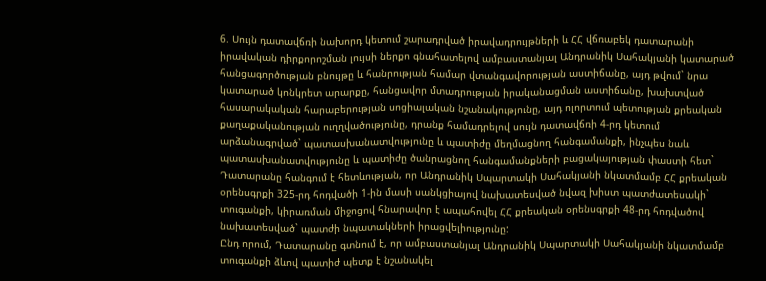6. Սույն դատավճռի նախորդ կետում շարադրված իրավադրույթների և ՀՀ վճռաբեկ դատարանի իրավական դիրքորոշման լույսի ներքո գնահատելով ամբաստանյալ Անդրանիկ Սահակյանի կատարած հանցագործության բնույթը և հանրության համար վտանգավորության աստիճանը, այդ թվում` նրա կատարած կոնկրետ արարքը, հանցավոր մտադրության իրականացման աստիճանը, խախտված հասարակական հարաբերության սոցիալական նշանակությունը, այդ ոլորտում պետության քրեական քաղաքականության ուղղվածությունը, դրանք համադրելով սույն դատավճռի 4-րդ կետում արձանագրված` պատասխանատվությունը և պատիժը մեղմացնող հանգամանքի, ինչպես նաև պատասխանատվությունը և պատիժը ծանրացնող հանգամանքների բացակայության փաստի հետ` Դատարանը հանգում է հետևության, որ Անդրանիկ Սպարտակի Սահակյանի նկատմամբ ՀՀ քրեական օրենսգրքի 325-րդ հոդվածի 1-ին մասի սանկցիայով նախատեսված նվազ խիստ պատժատեսակի` տուգանքի, կիրառման միջոցով հնարավոր է ապահովել ՀՀ քրեական օրենսգրքի 48-րդ հոդվածով նախատեսված` պատժի նպատակների իրացվելիությունը:
Ընդ որում, Դատարանը գտնում է, որ ամբաստանյալ Անդրանիկ Սպարտակի Սահակյանի նկատմամբ տուգանքի ձևով պատիժ պետք է նշանակել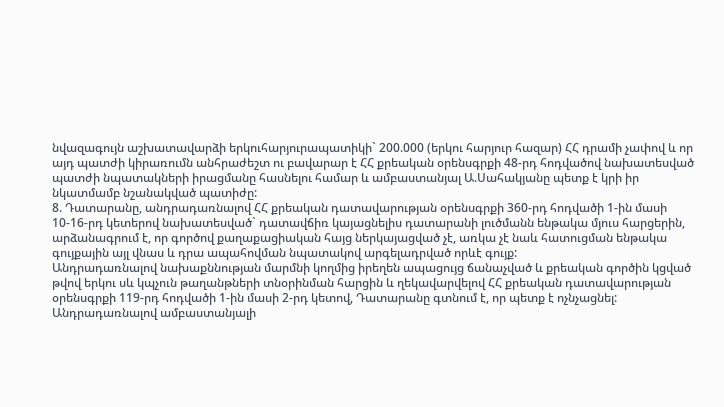նվազագույն աշխատավարձի երկուհարյուրապատիկի` 200.000 (երկու հարյուր հազար) ՀՀ դրամի չափով և որ այդ պատժի կիրառումն անհրաժեշտ ու բավարար է ՀՀ քրեական օրենսգրքի 48-րդ հոդվածով նախատեսված պատժի նպատակների իրացմանը հասնելու համար և ամբաստանյալ Ա.Սահակյանը պետք է կրի իր նկատմամբ նշանակված պատիժը:
8. Դատարանը, անդրադառնալով ՀՀ քրեական դատավարության օրենսգրքի 360-րդ հոդվածի 1-ին մասի 10-16-րդ կետերով նախատեսված` դատավճիռ կայացնելիս դատարանի լուծմանն ենթակա մյուս հարցերին, արձանագրում է, որ գործով քաղաքացիական հայց ներկայացված չէ, առկա չէ նաև հատուցման ենթակա գույքային այլ վնաս և դրա ապահովման նպատակով արգելադրված որևէ գույք:
Անդրադառնալով նախաքննության մարմնի կողմից իրեղեն ապացույց ճանաչված և քրեական գործին կցված թվով երկու սև կպչուն թաղանթների տնօրինման հարցին և ղեկավարվելով ՀՀ քրեական դատավարության օրենսգրքի 119-րդ հոդվածի 1-ին մասի 2-րդ կետով, Դատարանը գտնում է, որ պետք է ոչնչացնել:
Անդրադառնալով ամբաստանյալի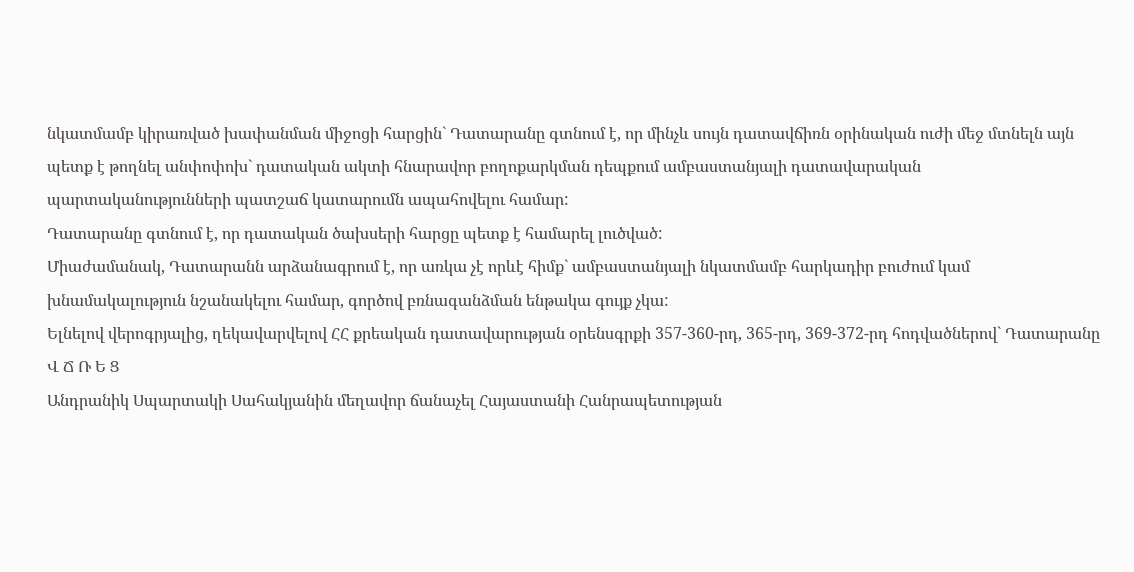նկատմամբ կիրառված խափանման միջոցի հարցին` Դատարանը գտնում է, որ մինչև սույն դատավճիռն օրինական ուժի մեջ մտնելն այն պետք է թողնել անփոփոխ` դատական ակտի հնարավոր բողոքարկման դեպքում ամբաստանյալի դատավարական պարտականությունների պատշաճ կատարումն ապահովելու համար:
Դատարանը գտնում է, որ դատական ծախսերի հարցը պետք է համարել լուծված:
Միաժամանակ, Դատարանն արձանագրում է, որ առկա չէ որևէ հիմք` ամբաստանյալի նկատմամբ հարկադիր բուժում կամ խնամակալություն նշանակելու համար, գործով բռնագանձման ենթակա գույք չկա:
Ելնելով վերոգրյալից, ղեկավարվելով ՀՀ քրեական դատավարության օրենսգրքի 357-360-րդ, 365-րդ, 369-372-րդ հոդվածներով` Դատարանը
Վ Ճ Ռ Ե Ց
Անդրանիկ Սպարտակի Սահակյանին մեղավոր ճանաչել Հայաստանի Հանրապետության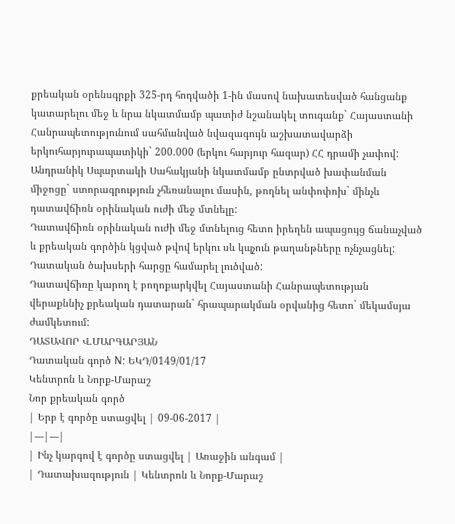քրեական օրենսգրքի 325-րդ հոդվածի 1-ին մասով նախատեսված հանցանք կատարելու մեջ և նրա նկատմամբ պատիժ նշանակել տուգանք` Հայաստանի Հանրապետությունում սահմանված նվազագույն աշխատավարձի երկուհարյուրապատիկի` 200.000 (երկու հարյուր հազար) ՀՀ դրամի չափով:
Անդրանիկ Սպարտակի Սահակյանի նկատմամբ ընտրված խափանման միջոցը` ստորագրություն չհեռանալու մասին, թողնել անփոփոխ` մինչև դատավճիռն օրինական ուժի մեջ մտնելը:
Դատավճիռն օրինական ուժի մեջ մտնելուց հետո իրեղեն ապացույց ճանաչված և քրեական գործին կցված թվով երկու սև կպչուն թաղանթները ոչնչացնել:
Դատական ծախսերի հարցը համարել լուծված:
Դատավճիռը կարող է բողոքարկվել Հայաստանի Հանրապետության վերաքննիչ քրեական դատարան` հրապարակման օրվանից հետո` մեկամսյա ժամկետում:
ԴԱՏԱՎՈՐ Վ.ՄԱՐԳԱՐՅԱՆ
Դատական գործ N: ԵԿԴ/0149/01/17
Կենտրոն և Նորք-Մարաշ
Նոր քրեական գործ
| Երբ է գործը ստացվել | 09-06-2017 |
|---|---|
| Ինչ կարգով է գործը ստացվել | Առաջին անգամ |
| Դատախազություն | Կենտրոն և Նորք-Մարաշ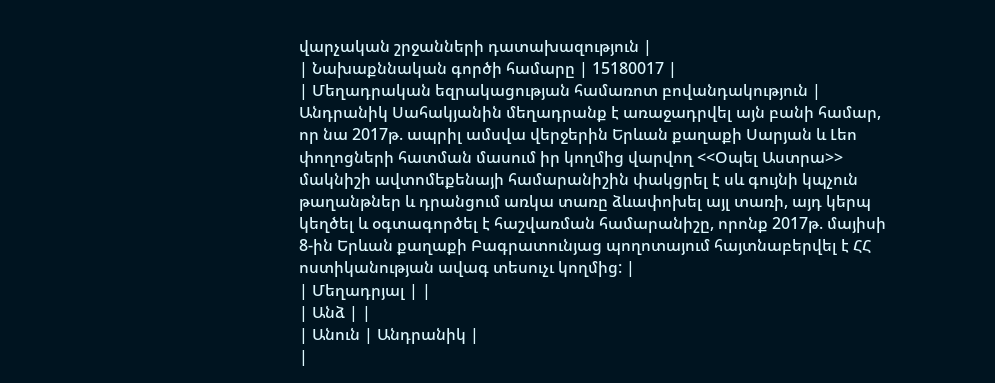վարչական շրջանների դատախազություն |
| Նախաքննական գործի համարը | 15180017 |
| Մեղադրական եզրակացության համառոտ բովանդակություն | Անդրանիկ Սահակյանին մեղադրանք է առաջադրվել այն բանի համար, որ նա 2017թ. ապրիլ ամսվա վերջերին Երևան քաղաքի Սարյան և Լեո փողոցների հատման մասում իր կողմից վարվող <<Օպել Աստրա>> մակնիշի ավտոմեքենայի համարանիշին փակցրել է սև գույնի կպչուն թաղանթներ և դրանցում առկա տառը ձևափոխել այլ տառի, այդ կերպ կեղծել և օգտագործել է հաշվառման համարանիշը, որոնք 2017թ. մայիսի 8-ին Երևան քաղաքի Բագրատունյաց պողոտայում հայտնաբերվել է ՀՀ ոստիկանության ավագ տեսուչւ կողմից: |
| Մեղադրյալ | |
| Անձ | |
| Անուն | Անդրանիկ |
|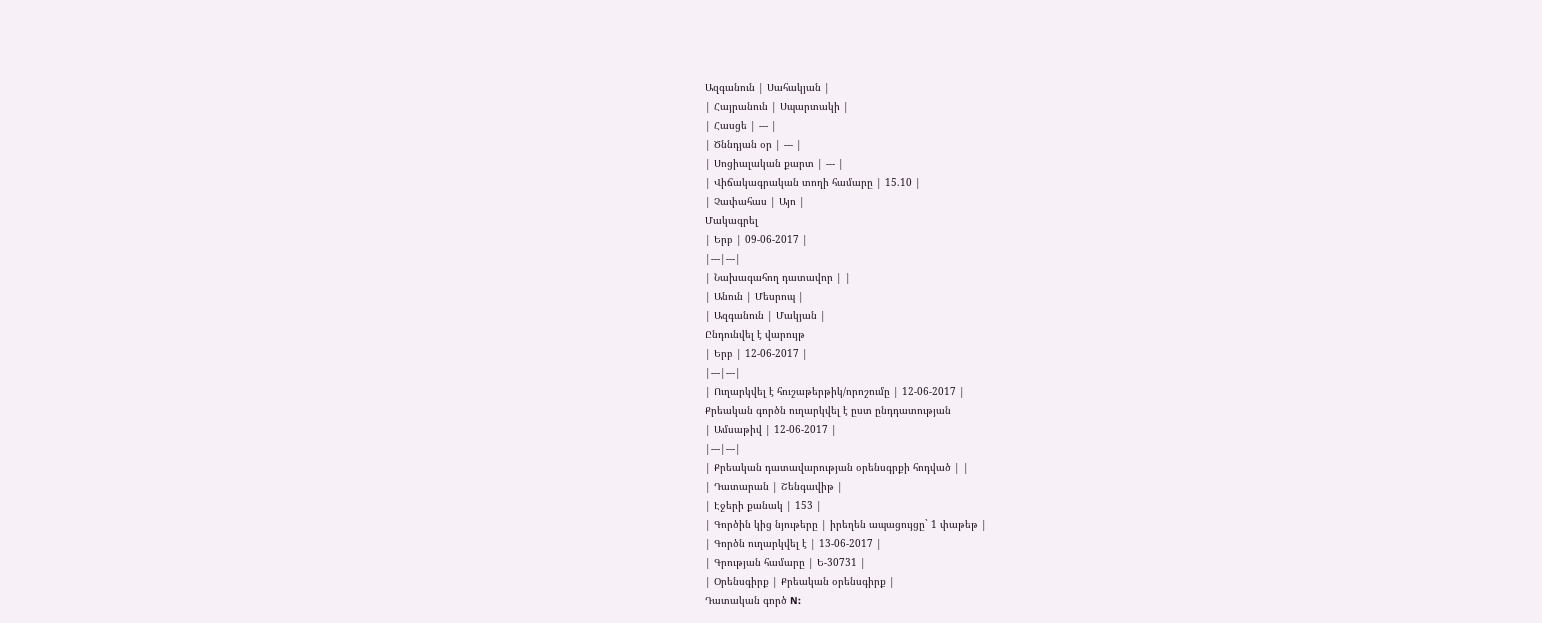Ազգանուն | Սահակյան |
| Հայրանուն | Սպարտակի |
| Հասցե | --- |
| Ծննդյան օր | --- |
| Սոցիալական քարտ | --- |
| Վիճակագրական տողի համարը | 15.10 |
| Չափահաս | Այո |
Մակագրել
| Երբ | 09-06-2017 |
|---|---|
| Նախագահող դատավոր | |
| Անուն | Մեսրոպ |
| Ազգանուն | Մակյան |
Ընդունվել է վարույթ
| Երբ | 12-06-2017 |
|---|---|
| Ուղարկվել է հուշաթերթիկ/որոշումը | 12-06-2017 |
Քրեական գործն ուղարկվել է ըստ ընդդատության
| Ամսաթիվ | 12-06-2017 |
|---|---|
| Քրեական դատավարության օրենսգրքի հոդված | |
| Դատարան | Շենգավիթ |
| Էջերի քանակ | 153 |
| Գործին կից նյութերը | իրեղեն ապացույցը` 1 փաթեթ |
| Գործն ուղարկվել է | 13-06-2017 |
| Գրության համարը | Ե-30731 |
| Օրենսգիրք | Քրեական օրենսգիրք |
Դատական գործ N: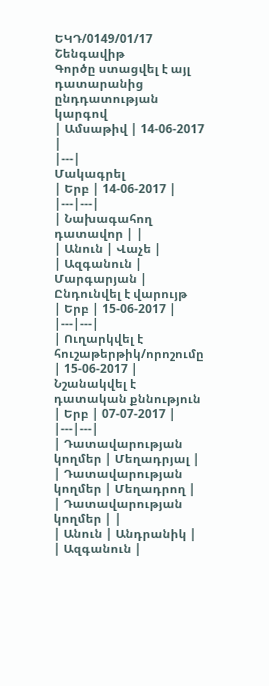ԵԿԴ/0149/01/17
Շենգավիթ
Գործը ստացվել է այլ դատարանից ընդդատության կարգով
| Ամսաթիվ | 14-06-2017 |
|---|
Մակագրել
| Երբ | 14-06-2017 |
|---|---|
| Նախագահող դատավոր | |
| Անուն | Վաչե |
| Ազգանուն | Մարգարյան |
Ընդունվել է վարույթ
| Երբ | 15-06-2017 |
|---|---|
| Ուղարկվել է հուշաթերթիկ/որոշումը | 15-06-2017 |
Նշանակվել է դատական քննություն
| Երբ | 07-07-2017 |
|---|---|
| Դատավարության կողմեր | Մեղադրյալ |
| Դատավարության կողմեր | Մեղադրող |
| Դատավարության կողմեր | |
| Անուն | Անդրանիկ |
| Ազգանուն |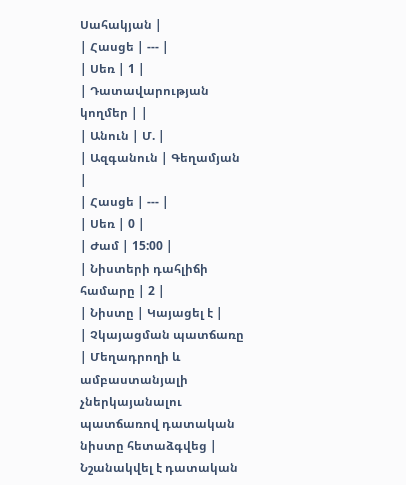Սահակյան |
| Հասցե | --- |
| Սեռ | 1 |
| Դատավարության կողմեր | |
| Անուն | Մ. |
| Ազգանուն | Գեղամյան |
| Հասցե | --- |
| Սեռ | 0 |
| Ժամ | 15:00 |
| Նիստերի դահլիճի համարը | 2 |
| Նիստը | Կայացել է |
| Չկայացման պատճառը | Մեղադրողի և ամբաստանյալի չներկայանալու պատճառով դատական նիստը հետաձգվեց |
Նշանակվել է դատական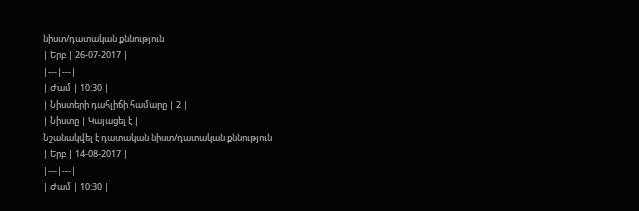նիստ/դատական քննություն
| Երբ | 26-07-2017 |
|---|---|
| Ժամ | 10:30 |
| Նիստերի դահլիճի համարը | 2 |
| Նիստը | Կայացել է |
Նշանակվել է դատական նիստ/դատական քննություն
| Երբ | 14-08-2017 |
|---|---|
| Ժամ | 10:30 |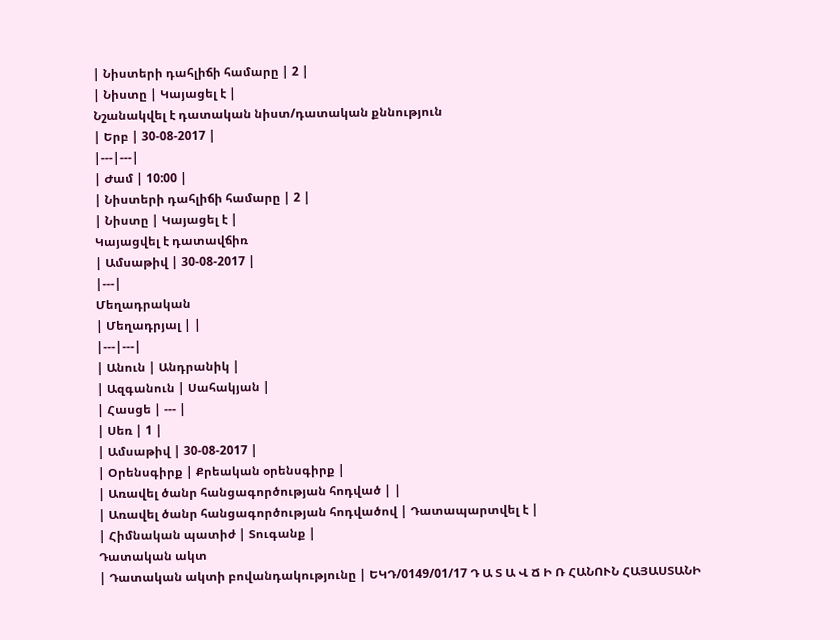| Նիստերի դահլիճի համարը | 2 |
| Նիստը | Կայացել է |
Նշանակվել է դատական նիստ/դատական քննություն
| Երբ | 30-08-2017 |
|---|---|
| Ժամ | 10:00 |
| Նիստերի դահլիճի համարը | 2 |
| Նիստը | Կայացել է |
Կայացվել է դատավճիռ
| Ամսաթիվ | 30-08-2017 |
|---|
Մեղադրական
| Մեղադրյալ | |
|---|---|
| Անուն | Անդրանիկ |
| Ազգանուն | Սահակյան |
| Հասցե | --- |
| Սեռ | 1 |
| Ամսաթիվ | 30-08-2017 |
| Օրենսգիրք | Քրեական օրենսգիրք |
| Առավել ծանր հանցագործության հոդված | |
| Առավել ծանր հանցագործության հոդվածով | Դատապարտվել է |
| Հիմնական պատիժ | Տուգանք |
Դատական ակտ
| Դատական ակտի բովանդակությունը | ԵԿԴ/0149/01/17 Դ Ա Տ Ա Վ Ճ Ի Ռ ՀԱՆՈՒՆ ՀԱՅԱՍՏԱՆԻ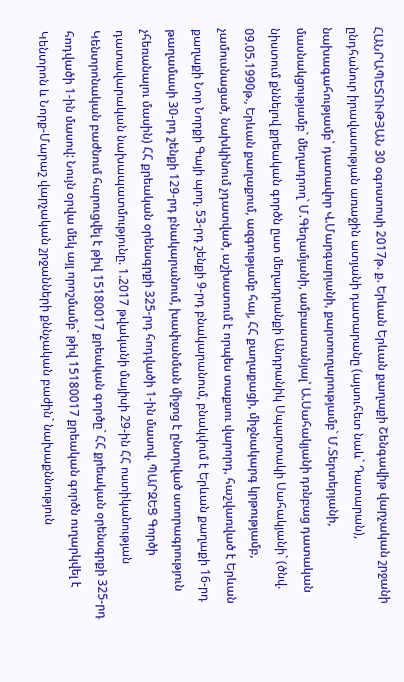ՀԱՆՐԱՊԵՏՈՒԹՅԱՆ 30 օգոստոսի 2017թ. ք. Երևան Երևան քաղաքի Շենգավիթ վարչական շրջանի ընդհանուր իրավասության առաջին ատյանի դատարանը (այսուհետ նաև` Դատարան), նախագահությամբ` դատավոր Վ.Մարգարյանի, քարտուղարությամբ` Մ.Տերտերյանի, մասնակցությամբ` մեղադրող` Մ.Գեղամյանի, ամբաստանյալ՝ Ա.Սահակյանի դռնբաց դատական նիստում քննելով քրեական գործն ըստ մեղադրանքի Անդրանիկ Սպարտակի Սահակյանի` (ծնվ. 09.05.1990թ., Երևան քաղաքում, ազգությամբ հայ, ՀՀ քաղաքացի, միջնակարգ կրթությամբ, չամուսնացած, նախկինում չդատված, աշխատում է որպես տաքսու վարորդ, հաշվառված է Երևան քաղաքի Նոր Նորքի Գայի պող. 53-րդ շենքի 9-րդ բնակարանում, բնակվում է Երևան քաղաքի 16-րդ թաղամասի 30-րդ շենքի 129-րդ բնակարանում, խափանման միջոց է ընտրված ստորագրություն չհեռանալու մասին) ՀՀ քրեական օրենսգրքի 325-րդ հոդվածի 1-ին մասով. ՊԱՐԶԵՑ Գործի դատավարական նախապատմությունը. 1.2017 թվականի մայիսի 29-ին ՀՀ ոստիկանության Կենտրոնական բաժնում հարուցվել է թիվ 15180017 քրեական գործը` ՀՀ քրեական օրենսգրքի 325-րդ հոդվածի 1-ին մասով: Նույն օրվա մեկ այլ որոշմամբ` թիվ 15180017 քրեական գործն ուղարկվել է Կենտրոն և Նորք-Մարաշ վարչական շրջանների քննչական բաժին` նախաքննություն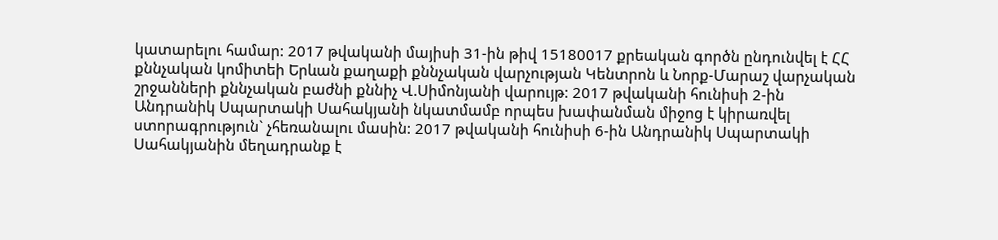կատարելու համար: 2017 թվականի մայիսի 31-ին թիվ 15180017 քրեական գործն ընդունվել է ՀՀ քննչական կոմիտեի Երևան քաղաքի քննչական վարչության Կենտրոն և Նորք-Մարաշ վարչական շրջանների քննչական բաժնի քննիչ Վ.Սիմոնյանի վարույթ: 2017 թվականի հունիսի 2-ին Անդրանիկ Սպարտակի Սահակյանի նկատմամբ որպես խափանման միջոց է կիրառվել ստորագրություն` չհեռանալու մասին: 2017 թվականի հունիսի 6-ին Անդրանիկ Սպարտակի Սահակյանին մեղադրանք է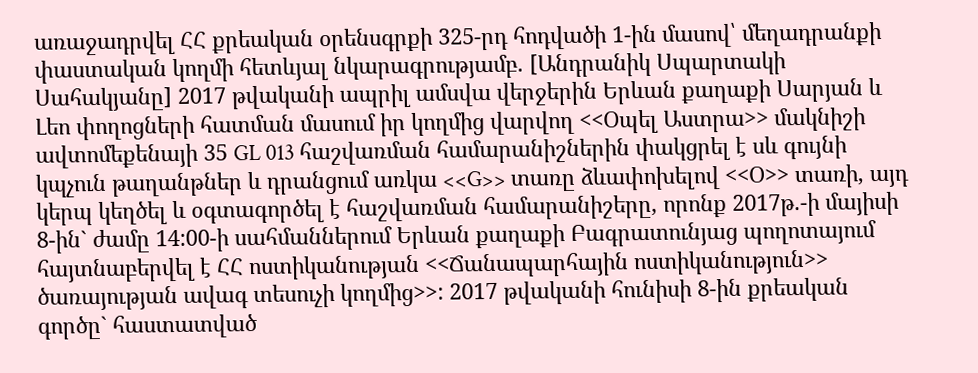առաջադրվել ՀՀ քրեական օրենսգրքի 325-րդ հոդվածի 1-ին մասով՝ մեղադրանքի փաստական կողմի հետևյալ նկարագրությամբ. [Անդրանիկ Սպարտակի Սահակյանը] 2017 թվականի ապրիլ ամսվա վերջերին Երևան քաղաքի Սարյան և Լեո փողոցների հատման մասում իր կողմից վարվող <<Օպել Աստրա>> մակնիշի ավտոմեքենայի 35 GL 013 հաշվառման համարանիշներին փակցրել է սև գույնի կպչուն թաղանթներ և դրանցում առկա <<G>> տառը ձևափոխելով <<Օ>> տառի, այդ կերպ կեղծել և օգտագործել է հաշվառման համարանիշերը, որոնք 2017թ.-ի մայիսի 8-ին` ժամը 14:00-ի սահմաններում Երևան քաղաքի Բագրատունյաց պողոտայում հայտնաբերվել է ՀՀ ոստիկանության <<Ճանապարհային ոստիկանություն>> ծառայության ավագ տեսուչի կողմից>>: 2017 թվականի հունիսի 8-ին քրեական գործը` հաստատված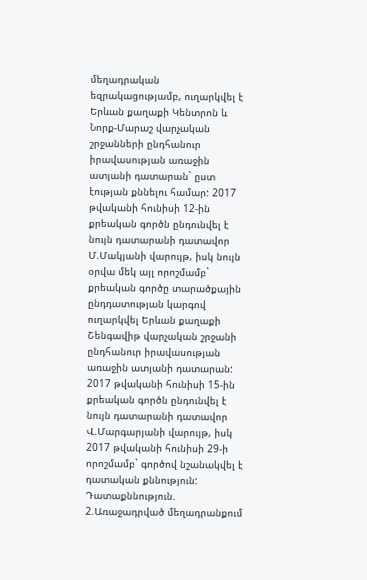մեղադրական եզրակացությամբ, ուղարկվել է Երևան քաղաքի Կենտրոն և Նորք-Մարաշ վարչական շրջանների ընդհանուր իրավասության առաջին ատյանի դատարան` ըստ էության քննելու համար: 2017 թվականի հունիսի 12-ին քրեական գործն ընդունվել է նույն դատարանի դատավոր Մ.Մակյանի վարույթ, իսկ նույն օրվա մեկ այլ որոշմամբ` քրեական գործը տարածքային ընդդատության կարգով ուղարկվել Երևան քաղաքի Շենգավիթ վարչական շրջանի ընդհանուր իրավասության առաջին ատյանի դատարան: 2017 թվականի հունիսի 15-ին քրեական գործն ընդունվել է նույն դատարանի դատավոր Վ.Մարգարյանի վարույթ, իսկ 2017 թվականի հունիսի 29-ի որոշմամբ` գործով նշանակվել է դատական քննություն: Դատաքննություն. 2.Առաջադրված մեղադրանքում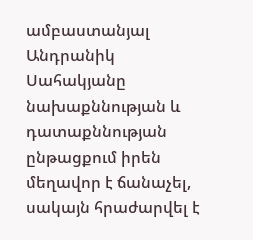ամբաստանյալ Անդրանիկ Սահակյանը նախաքննության և դատաքննության ընթացքում իրեն մեղավոր է ճանաչել, սակայն հրաժարվել է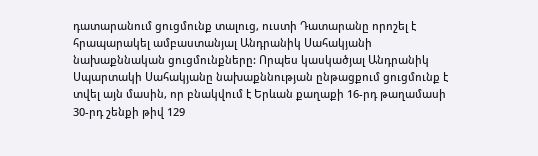դատարանում ցուցմունք տալուց, ուստի Դատարանը որոշել է հրապարակել ամբաստանյալ Անդրանիկ Սահակյանի նախաքննական ցուցմունքները: Որպես կասկածյալ Անդրանիկ Սպարտակի Սահակյանը նախաքննության ընթացքում ցուցմունք է տվել այն մասին, որ բնակվում է Երևան քաղաքի 16-րդ թաղամասի 30-րդ շենքի թիվ 129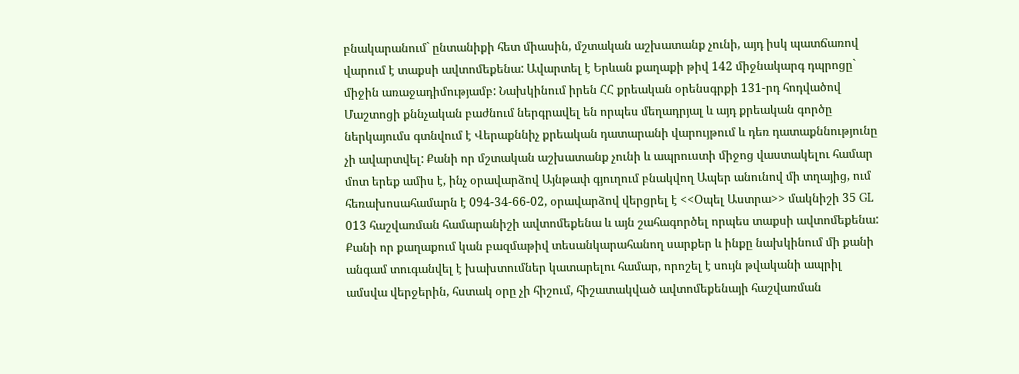բնակարանում` ընտանիքի հետ միասին, մշտական աշխատանք չունի, այդ իսկ պատճառով վարում է տաքսի ավտոմեքենա: Ավարտել է Երևան քաղաքի թիվ 142 միջնակարգ դպրոցը` միջին առաջադիմությամբ: Նախկինում իրեն ՀՀ քրեական օրենսգրքի 131-րդ հոդվածով Մաշտոցի քննչական բաժնում ներգրավել են որպես մեղադրյալ և այդ քրեական գործը ներկայումս գտնվում է Վերաքննիչ քրեական դատարանի վարույթում և դեռ դատաքննությունը չի ավարտվել: Քանի որ մշտական աշխատանք չունի և ապրուստի միջոց վաստակելու համար մոտ երեք ամիս է, ինչ օրավարձով Այնթափ գյուղում բնակվող Ապեր անունով մի տղայից, ում հեռախոսահամարն է 094-34-66-02, օրավարձով վերցրել է <<Օպել Աստրա>> մակնիշի 35 GL 013 հաշվառման համարանիշի ավտոմեքենա և այն շահագործել որպես տաքսի ավտոմեքենա: Քանի որ քաղաքում կան բազմաթիվ տեսանկարահանող սարքեր և ինքը նախկինում մի քանի անգամ տուգանվել է խախտումներ կատարելու համար, որոշել է սույն թվականի ապրիլ ամսվա վերջերին, հստակ օրը չի հիշում, հիշատակված ավտոմեքենայի հաշվառման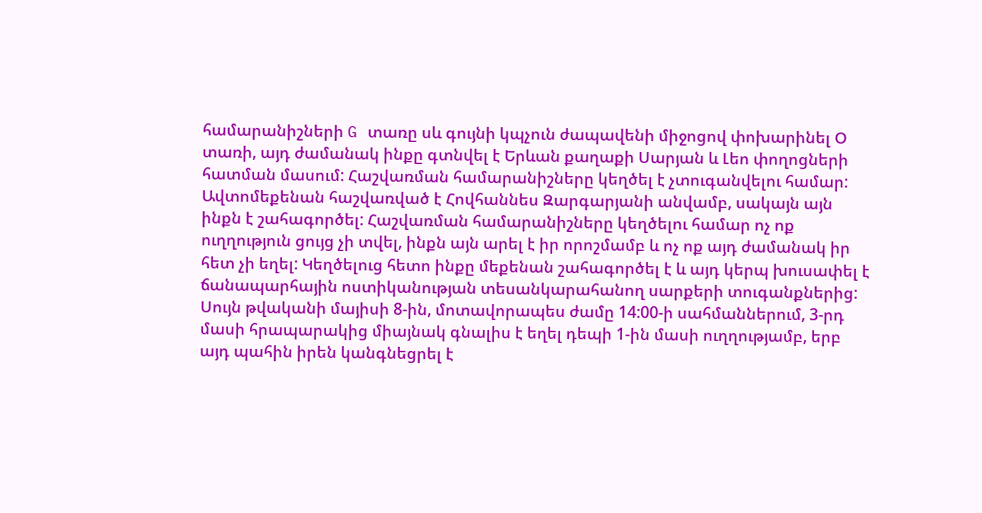համարանիշների G տառը սև գույնի կպչուն ժապավենի միջոցով փոխարինել Օ տառի, այդ ժամանակ ինքը գտնվել է Երևան քաղաքի Սարյան և Լեո փողոցների հատման մասում: Հաշվառման համարանիշները կեղծել է չտուգանվելու համար: Ավտոմեքենան հաշվառված է Հովհաննես Զարգարյանի անվամբ, սակայն այն ինքն է շահագործել: Հաշվառման համարանիշները կեղծելու համար ոչ ոք ուղղություն ցույց չի տվել, ինքն այն արել է իր որոշմամբ և ոչ ոք այդ ժամանակ իր հետ չի եղել: Կեղծելուց հետո ինքը մեքենան շահագործել է և այդ կերպ խուսափել է ճանապարհային ոստիկանության տեսանկարահանող սարքերի տուգանքներից: Սույն թվականի մայիսի 8-ին, մոտավորապես ժամը 14:00-ի սահմաններում, 3-րդ մասի հրապարակից միայնակ գնալիս է եղել դեպի 1-ին մասի ուղղությամբ, երբ այդ պահին իրեն կանգնեցրել է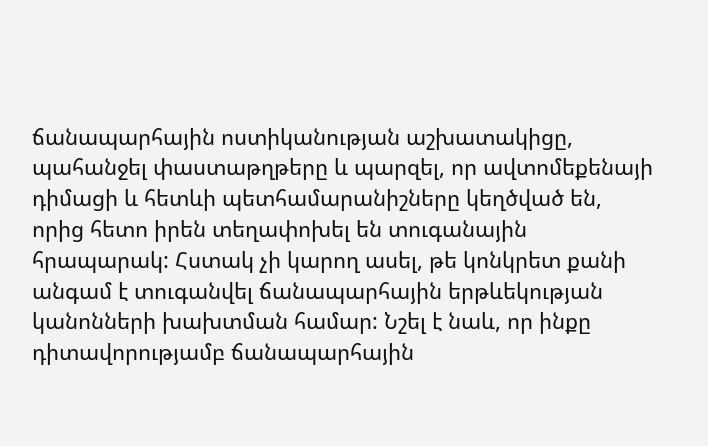ճանապարհային ոստիկանության աշխատակիցը, պահանջել փաստաթղթերը և պարզել, որ ավտոմեքենայի դիմացի և հետևի պետհամարանիշները կեղծված են, որից հետո իրեն տեղափոխել են տուգանային հրապարակ: Հստակ չի կարող ասել, թե կոնկրետ քանի անգամ է տուգանվել ճանապարհային երթևեկության կանոնների խախտման համար: Նշել է նաև, որ ինքը դիտավորությամբ ճանապարհային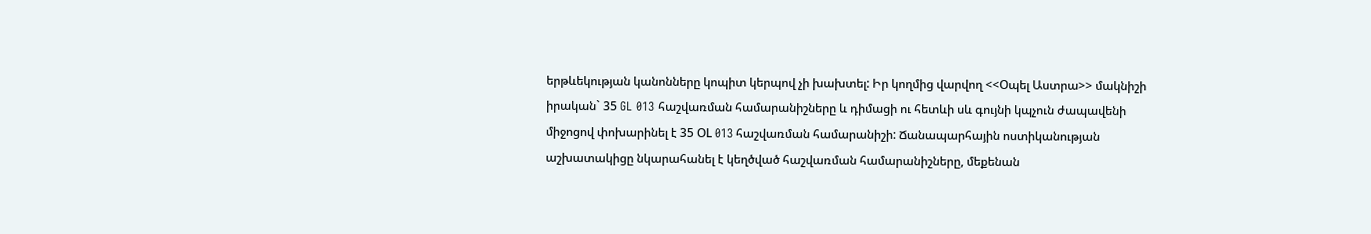երթևեկության կանոնները կոպիտ կերպով չի խախտել: Իր կողմից վարվող <<Օպել Աստրա>> մակնիշի իրական` 35 GL 013 հաշվառման համարանիշները և դիմացի ու հետևի սև գույնի կպչուն ժապավենի միջոցով փոխարինել է 35 ՕL 013 հաշվառման համարանիշի: Ճանապարհային ոստիկանության աշխատակիցը նկարահանել է կեղծված հաշվառման համարանիշները, մեքենան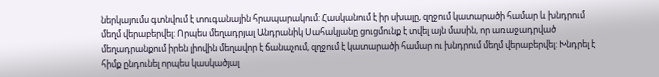ներկայումս գտնվում է տուգանային հրապարակում: Հասկանում է իր սխալը, զղջում կատարածի համար և խնդրում մեղմ վերաբերվել: Որպես մեղադրյալ Անդրանիկ Սահակյանը ցուցմունք է տվել այն մասին, որ առաջադրված մեղադրանքում իրեն լիովին մեղավոր է ճանաչում, զղջում է կատարածի համար ու խնդրում մեղմ վերաբերվել: Խնդրել է հիմք ընդունել որպես կասկածյալ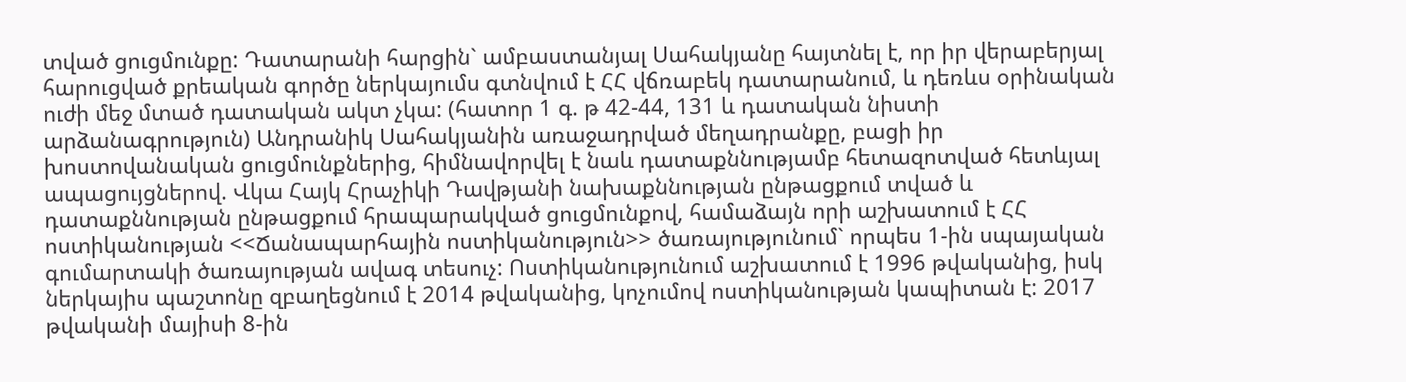տված ցուցմունքը: Դատարանի հարցին` ամբաստանյալ Սահակյանը հայտնել է, որ իր վերաբերյալ հարուցված քրեական գործը ներկայումս գտնվում է ՀՀ վճռաբեկ դատարանում, և դեռևս օրինական ուժի մեջ մտած դատական ակտ չկա: (հատոր 1 գ. թ 42-44, 131 և դատական նիստի արձանագրություն) Անդրանիկ Սահակյանին առաջադրված մեղադրանքը, բացի իր խոստովանական ցուցմունքներից, հիմնավորվել է նաև դատաքննությամբ հետազոտված հետևյալ ապացույցներով. Վկա Հայկ Հրաչիկի Դավթյանի նախաքննության ընթացքում տված և դատաքննության ընթացքում հրապարակված ցուցմունքով, համաձայն որի աշխատում է ՀՀ ոստիկանության <<Ճանապարհային ոստիկանություն>> ծառայությունում` որպես 1-ին սպայական գումարտակի ծառայության ավագ տեսուչ: Ոստիկանությունում աշխատում է 1996 թվականից, իսկ ներկայիս պաշտոնը զբաղեցնում է 2014 թվականից, կոչումով ոստիկանության կապիտան է: 2017 թվականի մայիսի 8-ին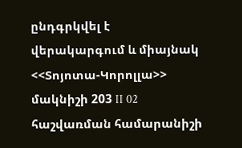ընդգրկվել է վերակարգում և միայնակ <<Տոյոտա-Կորոլլա>> մակնիշի 203 II 02 հաշվառման համարանիշի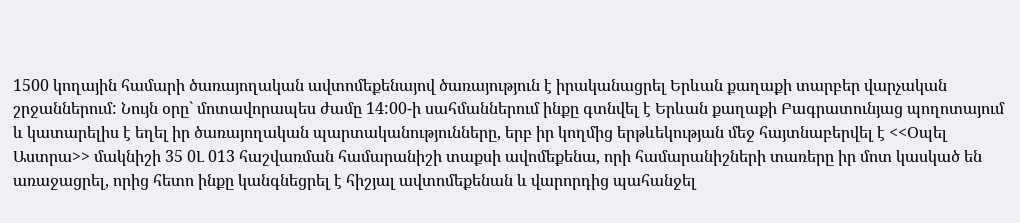1500 կողային համարի ծառայողական ավտոմեքենայով ծառայություն է իրականացրել Երևան քաղաքի տարբեր վարչական շրջաններում: Նույն օրը` մոտավորապես ժամը 14:00-ի սահմաններում ինքը գտնվել է Երևան քաղաքի Բագրատունյաց պողոտայում և կատարելիս է եղել իր ծառայողական պարտականությունները, երբ իր կողմից երթևեկության մեջ հայտնաբերվել է <<Օպել Աստրա>> մակնիշի 35 0Լ 013 հաշվառման համարանիշի տաքսի ավոմեքենա, որի համարանիշների տառերը իր մոտ կասկած են առաջացրել, որից հետո ինքը կանգնեցրել է հիշյալ ավտոմեքենան և վարորդից պահանջել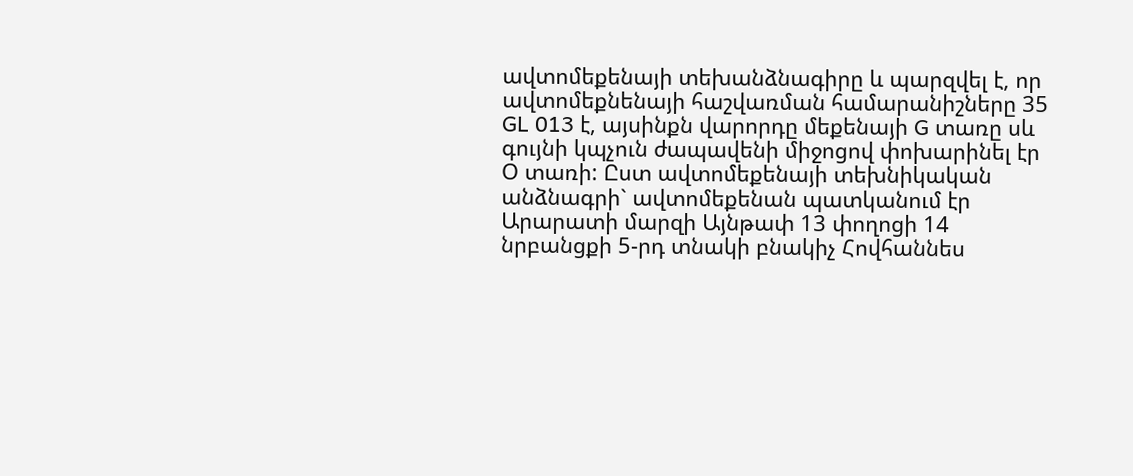ավտոմեքենայի տեխանձնագիրը և պարզվել է, որ ավտոմեքնենայի հաշվառման համարանիշները 35 GL 013 է, այսինքն վարորդը մեքենայի G տառը սև գույնի կպչուն ժապավենի միջոցով փոխարինել էր Օ տառի: Ըստ ավտոմեքենայի տեխնիկական անձնագրի` ավտոմեքենան պատկանում էր Արարատի մարզի Այնթափ 13 փողոցի 14 նրբանցքի 5-րդ տնակի բնակիչ Հովհաննես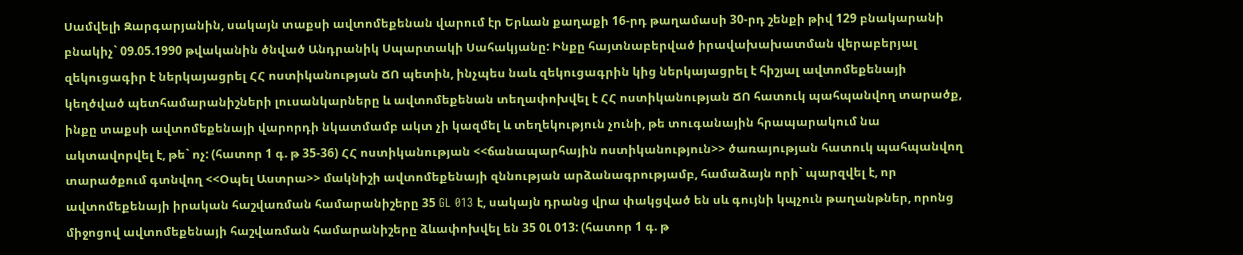Սամվելի Զարգարյանին, սակայն տաքսի ավտոմեքենան վարում էր Երևան քաղաքի 16-րդ թաղամասի 30-րդ շենքի թիվ 129 բնակարանի բնակիչ` 09.05.1990 թվականին ծնված Անդրանիկ Սպարտակի Սահակյանը: Ինքը հայտնաբերված իրավախախատման վերաբերյալ զեկուցագիր է ներկայացրել ՀՀ ոստիկանության ՃՈ պետին, ինչպես նաև զեկուցագրին կից ներկայացրել է հիշյալ ավտոմեքենայի կեղծված պետհամարանիշների լուսանկարները և ավտոմեքենան տեղափոխվել է ՀՀ ոստիկանության ՃՈ հատուկ պահպանվող տարածք, ինքը տաքսի ավտոմեքենայի վարորդի նկատմամբ ակտ չի կազմել և տեղեկություն չունի, թե տուգանային հրապարակում նա ակտավորվել է, թե` ոչ: (հատոր 1 գ. թ 35-36) ՀՀ ոստիկանության <<ճանապարհային ոստիկանություն>> ծառայության հատուկ պահպանվող տարածքում գտնվող <<Օպել Աստրա>> մակնիշի ավտոմեքենայի զննության արձանագրությամբ, համաձայն որի` պարզվել է, որ ավտոմեքենայի իրական հաշվառման համարանիշերը 35 GL 013 է, սակայն դրանց վրա փակցված են սև գույնի կպչուն թաղանթներ, որոնց միջոցով ավտոմեքենայի հաշվառման համարանիշերը ձևափոխվել են 35 0Լ 013: (հատոր 1 գ. թ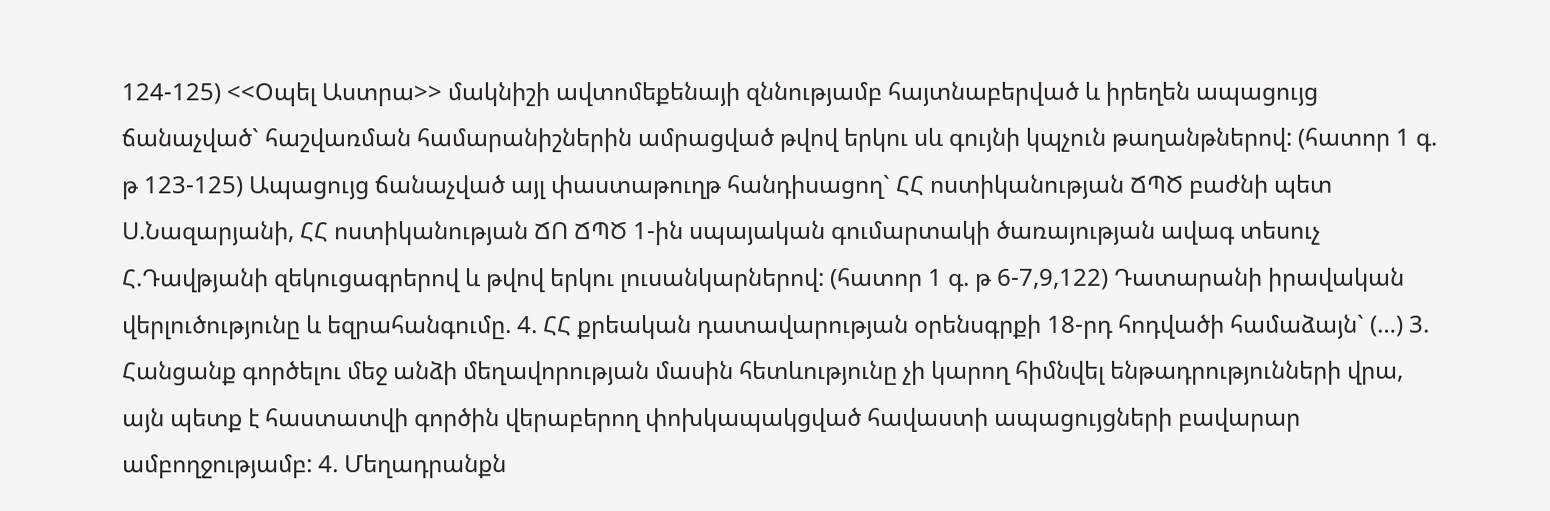124-125) <<Օպել Աստրա>> մակնիշի ավտոմեքենայի զննությամբ հայտնաբերված և իրեղեն ապացույց ճանաչված` հաշվառման համարանիշներին ամրացված թվով երկու սև գույնի կպչուն թաղանթներով: (հատոր 1 գ. թ 123-125) Ապացույց ճանաչված այլ փաստաթուղթ հանդիսացող` ՀՀ ոստիկանության ՃՊԾ բաժնի պետ Ս.Նազարյանի, ՀՀ ոստիկանության ՃՈ ՃՊԾ 1-ին սպայական գումարտակի ծառայության ավագ տեսուչ Հ.Դավթյանի զեկուցագրերով և թվով երկու լուսանկարներով: (հատոր 1 գ. թ 6-7,9,122) Դատարանի իրավական վերլուծությունը և եզրահանգումը. 4. ՀՀ քրեական դատավարության օրենսգրքի 18-րդ հոդվածի համաձայն` (…) 3. Հանցանք գործելու մեջ անձի մեղավորության մասին հետևությունը չի կարող հիմնվել ենթադրությունների վրա, այն պետք է հաստատվի գործին վերաբերող փոխկապակցված հավաստի ապացույցների բավարար ամբողջությամբ: 4. Մեղադրանքն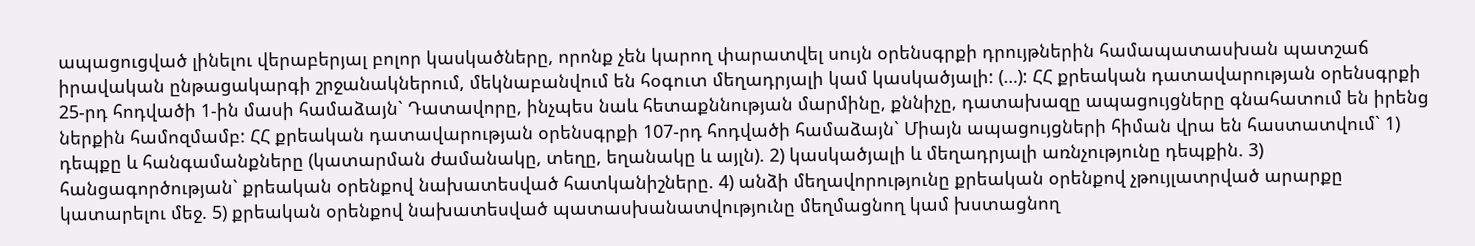ապացուցված լինելու վերաբերյալ բոլոր կասկածները, որոնք չեն կարող փարատվել սույն օրենսգրքի դրույթներին համապատասխան պատշաճ իրավական ընթացակարգի շրջանակներում, մեկնաբանվում են հօգուտ մեղադրյալի կամ կասկածյալի: (…): ՀՀ քրեական դատավարության օրենսգրքի 25-րդ հոդվածի 1-ին մասի համաձայն` Դատավորը, ինչպես նաև հետաքննության մարմինը, քննիչը, դատախազը ապացույցները գնահատում են իրենց ներքին համոզմամբ: ՀՀ քրեական դատավարության օրենսգրքի 107-րդ հոդվածի համաձայն` Միայն ապացույցների հիման վրա են հաստատվում` 1) դեպքը և հանգամանքները (կատարման ժամանակը, տեղը, եղանակը և այլն). 2) կասկածյալի և մեղադրյալի առնչությունը դեպքին. 3) հանցագործության` քրեական օրենքով նախատեսված հատկանիշները. 4) անձի մեղավորությունը քրեական օրենքով չթույլատրված արարքը կատարելու մեջ. 5) քրեական օրենքով նախատեսված պատասխանատվությունը մեղմացնող կամ խստացնող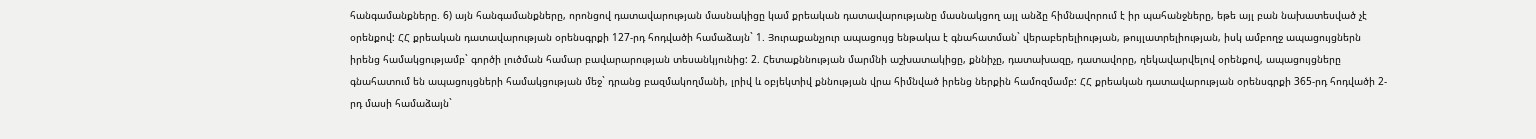հանգամանքները. 6) այն հանգամանքները, որոնցով դատավարության մասնակիցը կամ քրեական դատավարությանը մասնակցող այլ անձը հիմնավորում է իր պահանջները, եթե այլ բան նախատեսված չէ օրենքով: ՀՀ քրեական դատավարության օրենսգրքի 127-րդ հոդվածի համաձայն` 1. Յուրաքանչյուր ապացույց ենթակա է գնահատման` վերաբերելիության, թույլատրելիության, իսկ ամբողջ ապացույցներն իրենց համակցությամբ` գործի լուծման համար բավարարության տեսանկյունից: 2. Հետաքննության մարմնի աշխատակիցը, քննիչը, դատախազը, դատավորը, ղեկավարվելով օրենքով, ապացույցները գնահատում են ապացույցների համակցության մեջ` դրանց բազմակողմանի, լրիվ և օբյեկտիվ քննության վրա հիմնված իրենց ներքին համոզմամբ: ՀՀ քրեական դատավարության օրենսգրքի 365-րդ հոդվածի 2-րդ մասի համաձայն`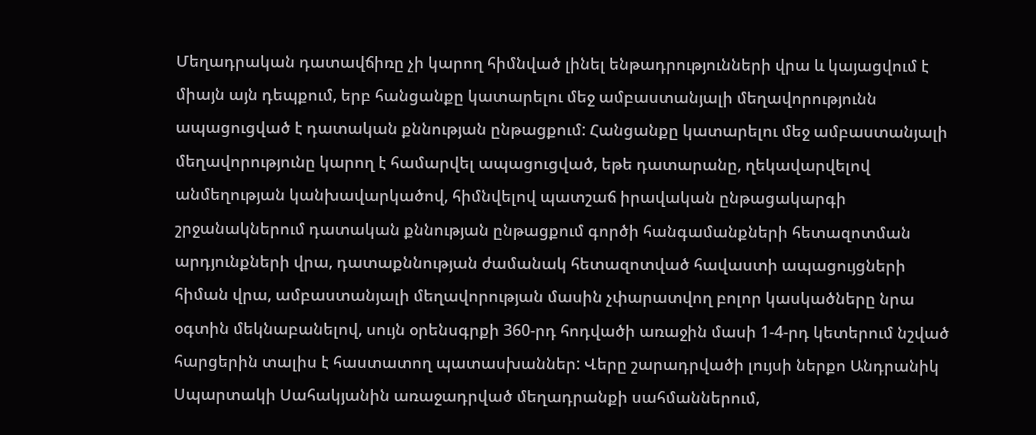Մեղադրական դատավճիռը չի կարող հիմնված լինել ենթադրությունների վրա և կայացվում է միայն այն դեպքում, երբ հանցանքը կատարելու մեջ ամբաստանյալի մեղավորությունն ապացուցված է դատական քննության ընթացքում: Հանցանքը կատարելու մեջ ամբաստանյալի մեղավորությունը կարող է համարվել ապացուցված, եթե դատարանը, ղեկավարվելով անմեղության կանխավարկածով, հիմնվելով պատշաճ իրավական ընթացակարգի շրջանակներում դատական քննության ընթացքում գործի հանգամանքների հետազոտման արդյունքների վրա, դատաքննության ժամանակ հետազոտված հավաստի ապացույցների հիման վրա, ամբաստանյալի մեղավորության մասին չփարատվող բոլոր կասկածները նրա օգտին մեկնաբանելով, սույն օրենսգրքի 360-րդ հոդվածի առաջին մասի 1-4-րդ կետերում նշված հարցերին տալիս է հաստատող պատասխաններ: Վերը շարադրվածի լույսի ներքո Անդրանիկ Սպարտակի Սահակյանին առաջադրված մեղադրանքի սահմաններում,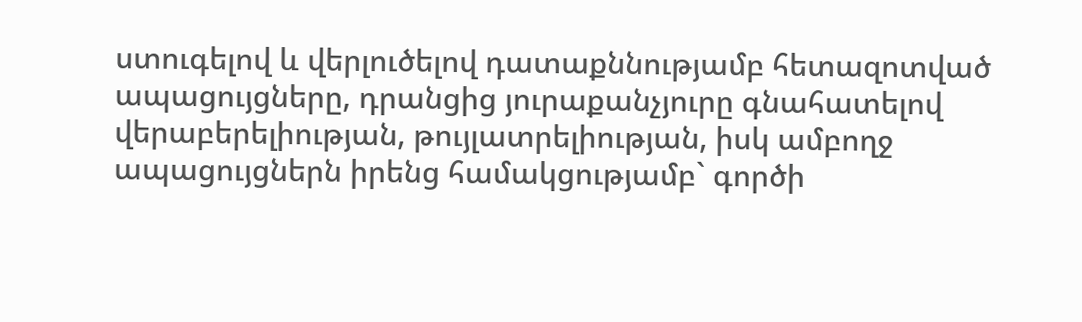ստուգելով և վերլուծելով դատաքննությամբ հետազոտված ապացույցները, դրանցից յուրաքանչյուրը գնահատելով վերաբերելիության, թույլատրելիության, իսկ ամբողջ ապացույցներն իրենց համակցությամբ` գործի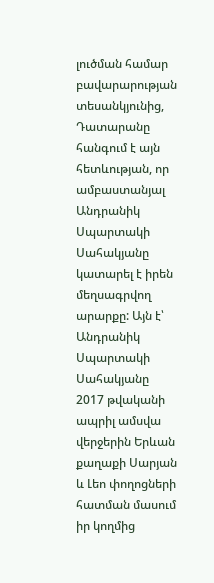լուծման համար բավարարության տեսանկյունից, Դատարանը հանգում է այն հետևության, որ ամբաստանյալ Անդրանիկ Սպարտակի Սահակյանը կատարել է իրեն մեղսագրվող արարքը: Այն է՝ Անդրանիկ Սպարտակի Սահակյանը 2017 թվականի ապրիլ ամսվա վերջերին Երևան քաղաքի Սարյան և Լեո փողոցների հատման մասում իր կողմից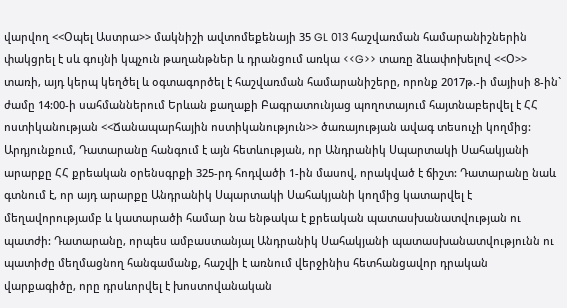վարվող <<Օպել Աստրա>> մակնիշի ավտոմեքենայի 35 GL 013 հաշվառման համարանիշներին փակցրել է սև գույնի կպչուն թաղանթներ և դրանցում առկա <<G>> տառը ձևափոխելով <<Օ>> տառի, այդ կերպ կեղծել և օգտագործել է հաշվառման համարանիշերը, որոնք 2017թ.-ի մայիսի 8-ին` ժամը 14:00-ի սահմաններում Երևան քաղաքի Բագրատունյաց պողոտայում հայտնաբերվել է ՀՀ ոստիկանության <<Ճանապարհային ոստիկանություն>> ծառայության ավագ տեսուչի կողմից: Արդյունքում, Դատարանը հանգում է այն հետևության, որ Անդրանիկ Սպարտակի Սահակյանի արարքը ՀՀ քրեական օրենսգրքի 325-րդ հոդվածի 1-ին մասով, որակված է ճիշտ: Դատարանը նաև գտնում է, որ այդ արարքը Անդրանիկ Սպարտակի Սահակյանի կողմից կատարվել է մեղավորությամբ և կատարածի համար նա ենթակա է քրեական պատասխանատվության ու պատժի: Դատարանը, որպես ամբաստանյալ Անդրանիկ Սահակյանի պատասխանատվությունն ու պատիժը մեղմացնող հանգամանք, հաշվի է առնում վերջինիս հետհանցավոր դրական վարքագիծը, որը դրսևորվել է խոստովանական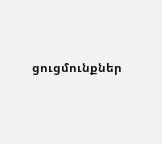ցուցմունքներ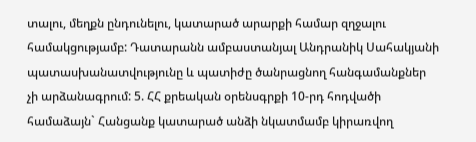տալու, մեղքն ընդունելու, կատարած արարքի համար զղջալու համակցությամբ: Դատարանն ամբաստանյալ Անդրանիկ Սահակյանի պատասխանատվությունը և պատիժը ծանրացնող հանգամանքներ չի արձանագրում: 5. ՀՀ քրեական օրենսգրքի 10-րդ հոդվածի համաձայն` Հանցանք կատարած անձի նկատմամբ կիրառվող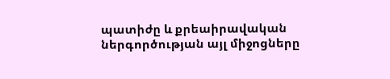պատիժը և քրեաիրավական ներգործության այլ միջոցները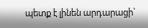պետք է լինեն արդարացի`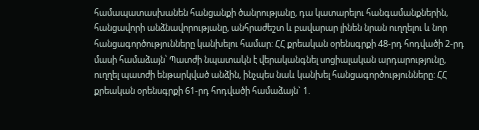համապատասխանեն հանցանքի ծանրությանը, դա կատարելու հանգամանքներին, հանցավորի անձնավորությանը, անհրաժեշտ և բավարար լինեն նրան ուղղելու և նոր հանցագործությունները կանխելու համար: ՀՀ քրեական օրենսգրքի 48-րդ հոդվածի 2-րդ մասի համաձայն՝ Պատժի նպատակն է վերականգնել սոցիալական արդարությունը, ուղղել պատժի ենթարկված անձին, ինչպես նաև կանխել հանցագործությունները: ՀՀ քրեական օրենսգրքի 61-րդ հոդվածի համաձայն` 1.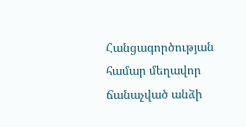Հանցագործության համար մեղավոր ճանաչված անձի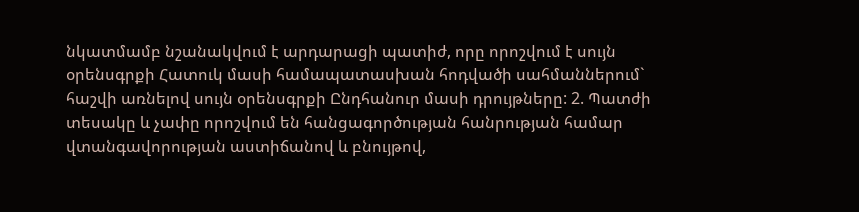նկատմամբ նշանակվում է արդարացի պատիժ, որը որոշվում է սույն օրենսգրքի Հատուկ մասի համապատասխան հոդվածի սահմաններում` հաշվի առնելով սույն օրենսգրքի Ընդհանուր մասի դրույթները: 2. Պատժի տեսակը և չափը որոշվում են հանցագործության հանրության համար վտանգավորության աստիճանով և բնույթով,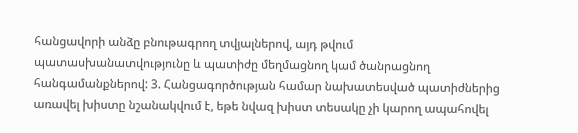հանցավորի անձը բնութագրող տվյալներով, այդ թվում պատասխանատվությունը և պատիժը մեղմացնող կամ ծանրացնող հանգամանքներով: 3. Հանցագործության համար նախատեսված պատիժներից առավել խիստը նշանակվում է, եթե նվազ խիստ տեսակը չի կարող ապահովել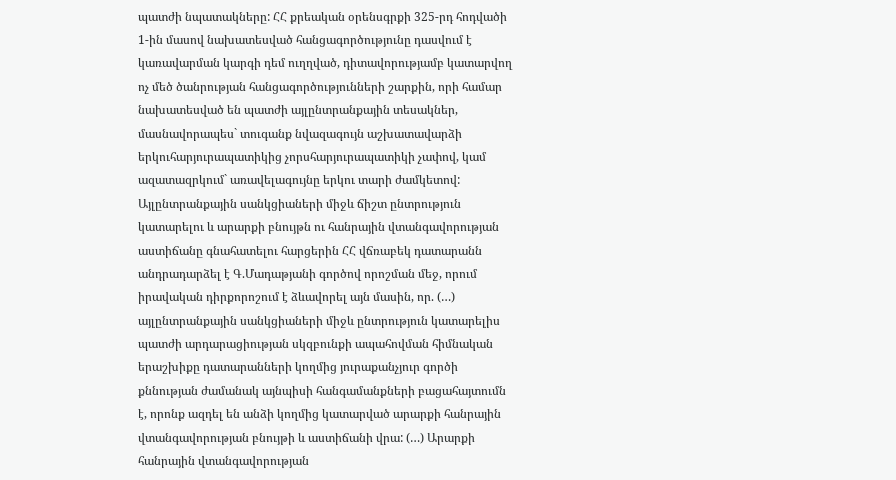պատժի նպատակները: ՀՀ քրեական օրենսգրքի 325-րդ հոդվածի 1-ին մասով նախատեսված հանցագործությունը դասվում է կառավարման կարգի դեմ ուղղված, դիտավորությամբ կատարվող ոչ մեծ ծանրության հանցագործությունների շարքին, որի համար նախատեսված են պատժի այլընտրանքային տեսակներ, մասնավորապես` տուգանք նվազագույն աշխատավարձի երկուհարյուրապատիկից չորսհարյուրապատիկի չափով, կամ ազատազրկում` առավելագույնը երկու տարի ժամկետով: Այլընտրանքային սանկցիաների միջև ճիշտ ընտրություն կատարելու և արարքի բնույթն ու հանրային վտանգավորության աստիճանը գնահատելու հարցերին ՀՀ վճռաբեկ դատարանն անդրադարձել է Գ.Մադաթյանի գործով որոշման մեջ, որում իրավական դիրքորոշում է ձևավորել այն մասին, որ. (…) այլընտրանքային սանկցիաների միջև ընտրություն կատարելիս պատժի արդարացիության սկզբունքի ապահովման հիմնական երաշխիքը դատարանների կողմից յուրաքանչյուր գործի քննության ժամանակ այնպիսի հանգամանքների բացահայտումն է, որոնք ազդել են անձի կողմից կատարված արարքի հանրային վտանգավորության բնույթի և աստիճանի վրա: (…) Արարքի հանրային վտանգավորության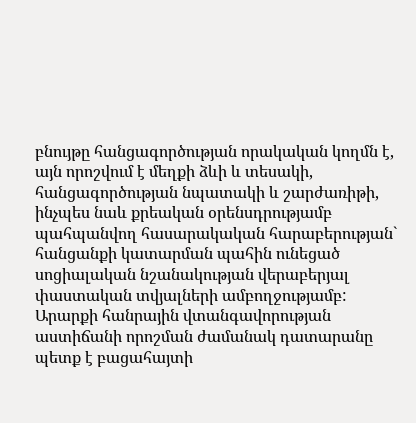բնույթը հանցագործության որակական կողմն է, այն որոշվում է մեղքի ձևի և տեսակի, հանցագործության նպատակի և շարժառիթի, ինչպես նաև քրեական օրենսդրությամբ պահպանվող հասարակական հարաբերության` հանցանքի կատարման պահին ունեցած սոցիալական նշանակության վերաբերյալ փաստական տվյալների ամբողջությամբ: Արարքի հանրային վտանգավորության աստիճանի որոշման ժամանակ դատարանը պետք է բացահայտի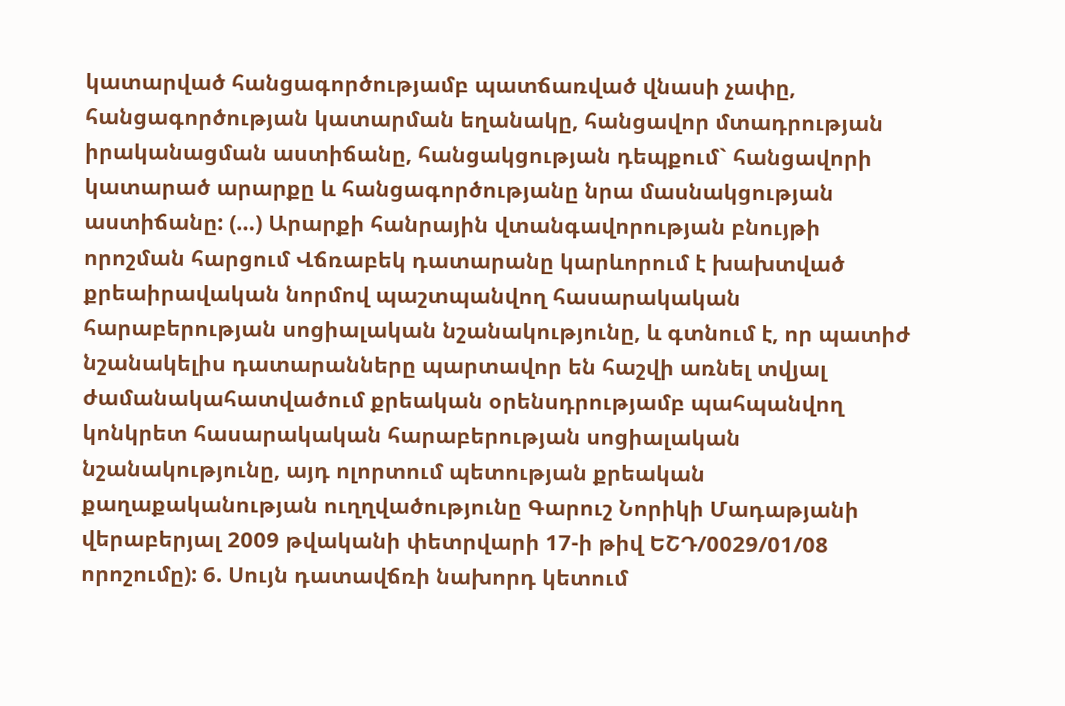կատարված հանցագործությամբ պատճառված վնասի չափը, հանցագործության կատարման եղանակը, հանցավոր մտադրության իրականացման աստիճանը, հանցակցության դեպքում` հանցավորի կատարած արարքը և հանցագործությանը նրա մասնակցության աստիճանը: (…) Արարքի հանրային վտանգավորության բնույթի որոշման հարցում Վճռաբեկ դատարանը կարևորում է խախտված քրեաիրավական նորմով պաշտպանվող հասարակական հարաբերության սոցիալական նշանակությունը, և գտնում է, որ պատիժ նշանակելիս դատարանները պարտավոր են հաշվի առնել տվյալ ժամանակահատվածում քրեական օրենսդրությամբ պահպանվող կոնկրետ հասարակական հարաբերության սոցիալական նշանակությունը, այդ ոլորտում պետության քրեական քաղաքականության ուղղվածությունը Գարուշ Նորիկի Մադաթյանի վերաբերյալ 2009 թվականի փետրվարի 17-ի թիվ ԵՇԴ/0029/01/08 որոշումը): 6. Սույն դատավճռի նախորդ կետում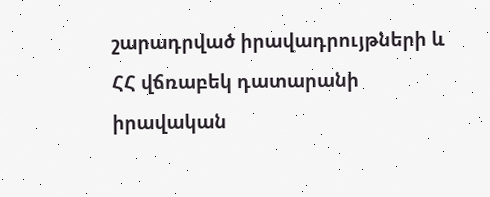շարադրված իրավադրույթների և ՀՀ վճռաբեկ դատարանի իրավական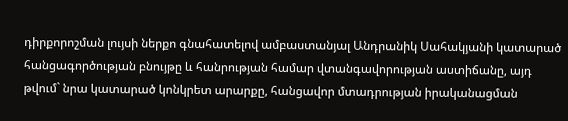դիրքորոշման լույսի ներքո գնահատելով ամբաստանյալ Անդրանիկ Սահակյանի կատարած հանցագործության բնույթը և հանրության համար վտանգավորության աստիճանը, այդ թվում` նրա կատարած կոնկրետ արարքը, հանցավոր մտադրության իրականացման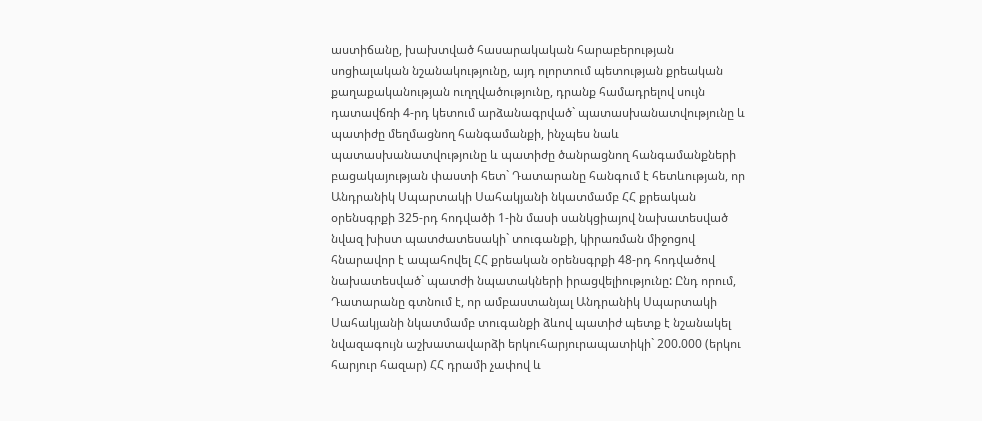աստիճանը, խախտված հասարակական հարաբերության սոցիալական նշանակությունը, այդ ոլորտում պետության քրեական քաղաքականության ուղղվածությունը, դրանք համադրելով սույն դատավճռի 4-րդ կետում արձանագրված` պատասխանատվությունը և պատիժը մեղմացնող հանգամանքի, ինչպես նաև պատասխանատվությունը և պատիժը ծանրացնող հանգամանքների բացակայության փաստի հետ` Դատարանը հանգում է հետևության, որ Անդրանիկ Սպարտակի Սահակյանի նկատմամբ ՀՀ քրեական օրենսգրքի 325-րդ հոդվածի 1-ին մասի սանկցիայով նախատեսված նվազ խիստ պատժատեսակի` տուգանքի, կիրառման միջոցով հնարավոր է ապահովել ՀՀ քրեական օրենսգրքի 48-րդ հոդվածով նախատեսված` պատժի նպատակների իրացվելիությունը: Ընդ որում, Դատարանը գտնում է, որ ամբաստանյալ Անդրանիկ Սպարտակի Սահակյանի նկատմամբ տուգանքի ձևով պատիժ պետք է նշանակել նվազագույն աշխատավարձի երկուհարյուրապատիկի` 200.000 (երկու հարյուր հազար) ՀՀ դրամի չափով և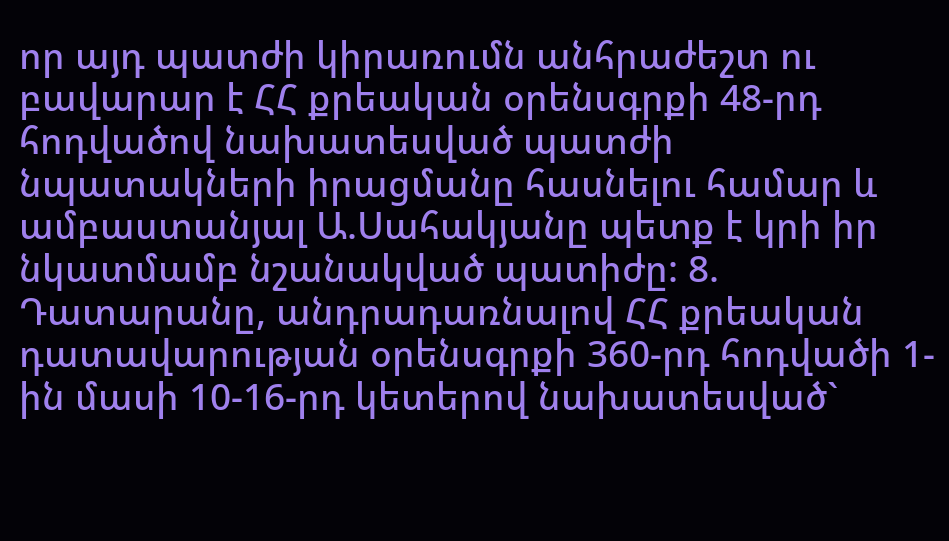որ այդ պատժի կիրառումն անհրաժեշտ ու բավարար է ՀՀ քրեական օրենսգրքի 48-րդ հոդվածով նախատեսված պատժի նպատակների իրացմանը հասնելու համար և ամբաստանյալ Ա.Սահակյանը պետք է կրի իր նկատմամբ նշանակված պատիժը: 8. Դատարանը, անդրադառնալով ՀՀ քրեական դատավարության օրենսգրքի 360-րդ հոդվածի 1-ին մասի 10-16-րդ կետերով նախատեսված`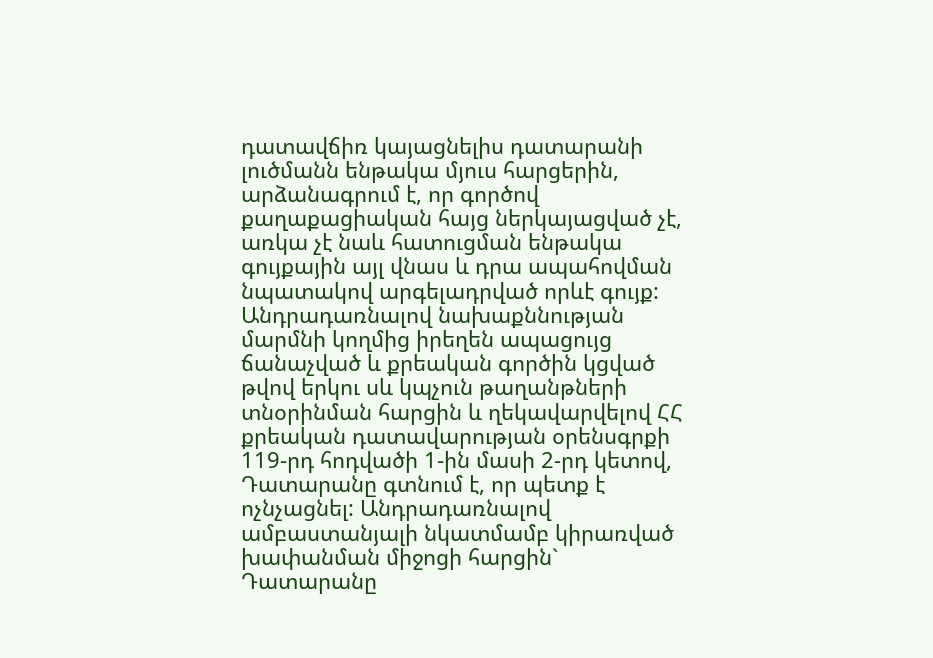դատավճիռ կայացնելիս դատարանի լուծմանն ենթակա մյուս հարցերին, արձանագրում է, որ գործով քաղաքացիական հայց ներկայացված չէ, առկա չէ նաև հատուցման ենթակա գույքային այլ վնաս և դրա ապահովման նպատակով արգելադրված որևէ գույք: Անդրադառնալով նախաքննության մարմնի կողմից իրեղեն ապացույց ճանաչված և քրեական գործին կցված թվով երկու սև կպչուն թաղանթների տնօրինման հարցին և ղեկավարվելով ՀՀ քրեական դատավարության օրենսգրքի 119-րդ հոդվածի 1-ին մասի 2-րդ կետով, Դատարանը գտնում է, որ պետք է ոչնչացնել: Անդրադառնալով ամբաստանյալի նկատմամբ կիրառված խափանման միջոցի հարցին` Դատարանը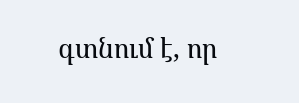գտնում է, որ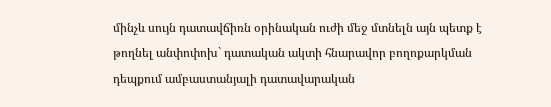մինչև սույն դատավճիռն օրինական ուժի մեջ մտնելն այն պետք է թողնել անփոփոխ` դատական ակտի հնարավոր բողոքարկման դեպքում ամբաստանյալի դատավարական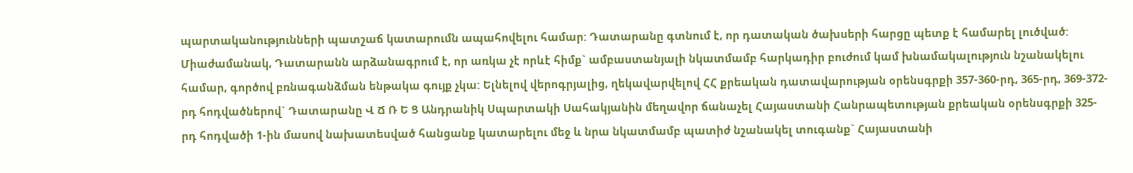պարտականությունների պատշաճ կատարումն ապահովելու համար: Դատարանը գտնում է, որ դատական ծախսերի հարցը պետք է համարել լուծված: Միաժամանակ, Դատարանն արձանագրում է, որ առկա չէ որևէ հիմք` ամբաստանյալի նկատմամբ հարկադիր բուժում կամ խնամակալություն նշանակելու համար, գործով բռնագանձման ենթակա գույք չկա: Ելնելով վերոգրյալից, ղեկավարվելով ՀՀ քրեական դատավարության օրենսգրքի 357-360-րդ, 365-րդ, 369-372-րդ հոդվածներով` Դատարանը Վ Ճ Ռ Ե Ց Անդրանիկ Սպարտակի Սահակյանին մեղավոր ճանաչել Հայաստանի Հանրապետության քրեական օրենսգրքի 325-րդ հոդվածի 1-ին մասով նախատեսված հանցանք կատարելու մեջ և նրա նկատմամբ պատիժ նշանակել տուգանք` Հայաստանի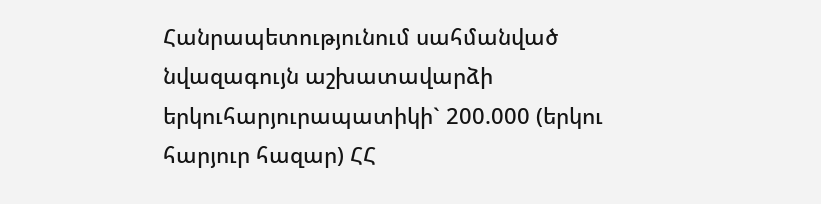Հանրապետությունում սահմանված նվազագույն աշխատավարձի երկուհարյուրապատիկի` 200.000 (երկու հարյուր հազար) ՀՀ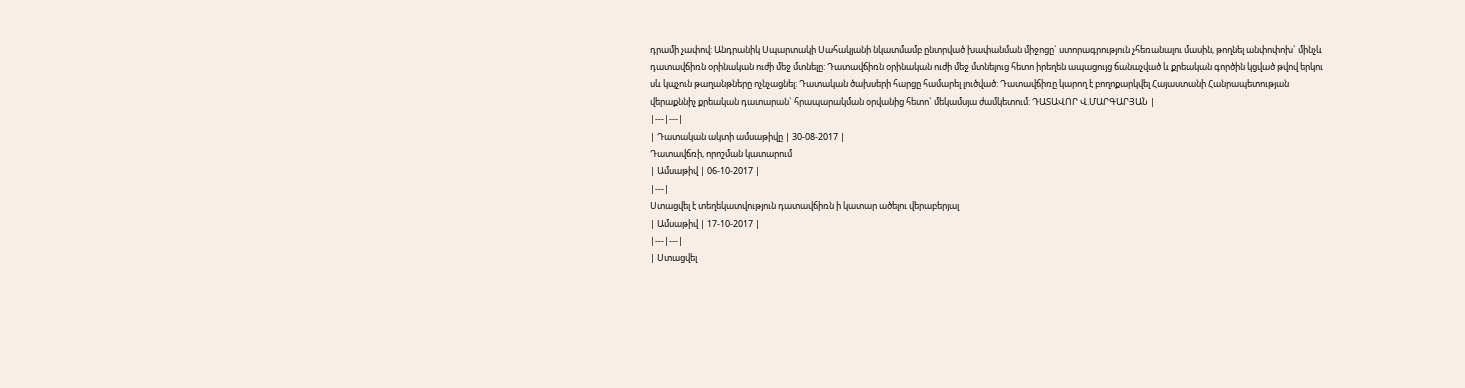դրամի չափով: Անդրանիկ Սպարտակի Սահակյանի նկատմամբ ընտրված խափանման միջոցը` ստորագրություն չհեռանալու մասին, թողնել անփոփոխ` մինչև դատավճիռն օրինական ուժի մեջ մտնելը: Դատավճիռն օրինական ուժի մեջ մտնելուց հետո իրեղեն ապացույց ճանաչված և քրեական գործին կցված թվով երկու սև կպչուն թաղանթները ոչնչացնել: Դատական ծախսերի հարցը համարել լուծված: Դատավճիռը կարող է բողոքարկվել Հայաստանի Հանրապետության վերաքննիչ քրեական դատարան` հրապարակման օրվանից հետո` մեկամսյա ժամկետում: ԴԱՏԱՎՈՐ Վ.ՄԱՐԳԱՐՅԱՆ |
|---|---|
| Դատական ակտի ամսաթիվը | 30-08-2017 |
Դատավճռի, որոշման կատարում
| Ամսաթիվ | 06-10-2017 |
|---|
Ստացվել է տեղեկատվություն դատավճիռն ի կատար ածելու վերաբերյալ
| Ամսաթիվ | 17-10-2017 |
|---|---|
| Ստացվել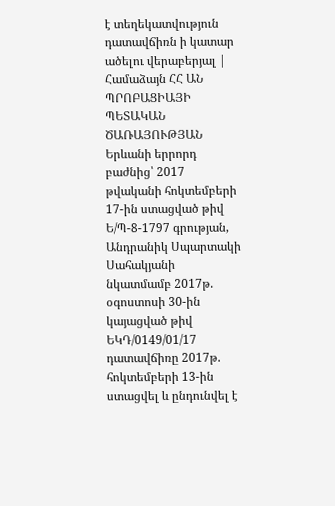է տեղեկատվություն դատավճիռն ի կատար ածելու վերաբերյալ | Համաձայն ՀՀ ԱՆ ՊՐՈԲԱՑԻԱՅԻ ՊԵՏԱԿԱՆ ԾԱՌԱՅՈՒԹՅԱՆ Երևանի երրորդ բաժնից՝ 2017 թվականի հոկտեմբերի 17-ին ստացված թիվ Ե/Պ-8-1797 գրության, Անդրանիկ Սպարտակի Սահակյանի նկատմամբ 2017թ. օգոստոսի 30-ին կայացված թիվ ԵԿԴ/0149/01/17 դատավճիռը 2017թ. հոկտեմբերի 13-ին ստացվել և ընդունվել է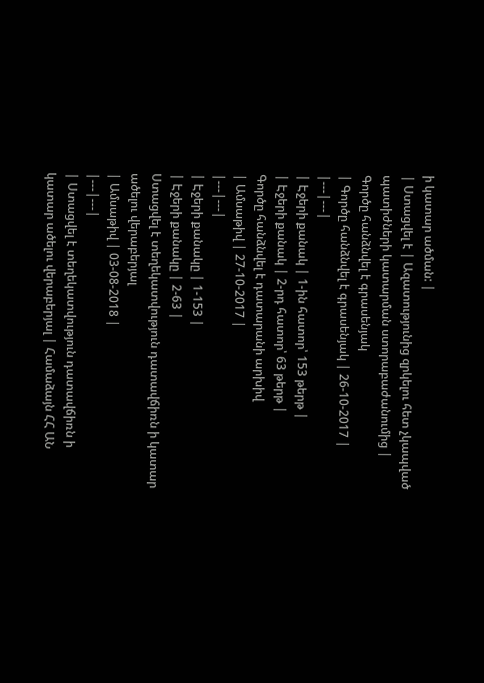ի կատար ածման: |
| Ստացվել է | Ազատությունից զրկելու հետ չկապված պատիժների կատարման ստորաբաժանումից |
Գործը հանձնվել է գրասենյակ
| Գործը հանձնվել է գրասենյակ | 26-10-2017 |
|---|---|
| Էջերի քանակ | 1-ին հատոր՝ 153 թերթ |
| Էջերի քանակ | 2-րդ հատոր՝ 63 թերթ |
Գործը հանձնվել է դատարանի արխիվ
| Ամսաթիվ | 27-10-2017 |
|---|---|
| Էջերի քանակը | 1-153 |
| Էջերի քանակը | 2-63 |
Ստացվել է տեղեկատվություն դատավճիռն ի կատար ածելու վերաբերյալ
| Ամսաթիվ | 03-08-2018 |
|---|---|
| Ստացվել է տեղեկատվություն դատավճիռն ի կատար ածելու վերաբերյալ | Համաձայն ՀՀ ԱՆ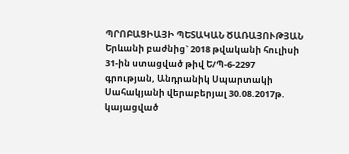ՊՐՈԲԱՑԻԱՅԻ ՊԵՏԱԿԱՆ ԾԱՌԱՅՈՒԹՅԱՆ Երևանի բաժնից` 2018 թվականի հուլիսի 31-ին ստացված թիվ Ե/Պ-6-2297 գրության, Անդրանիկ Սպարտակի Սահակյանի վերաբերյալ 30.08.2017թ. կայացված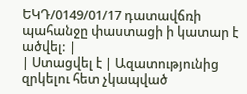ԵԿԴ/0149/01/17 դատավճռի պահանջը փաստացի ի կատար է ածվել: |
| Ստացվել է | Ազատությունից զրկելու հետ չկապված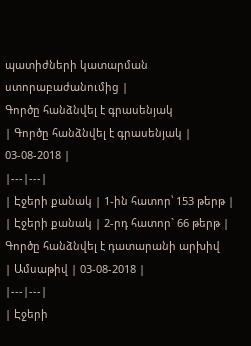պատիժների կատարման ստորաբաժանումից |
Գործը հանձնվել է գրասենյակ
| Գործը հանձնվել է գրասենյակ | 03-08-2018 |
|---|---|
| Էջերի քանակ | 1-ին հատոր՝ 153 թերթ |
| Էջերի քանակ | 2-րդ հատոր` 66 թերթ |
Գործը հանձնվել է դատարանի արխիվ
| Ամսաթիվ | 03-08-2018 |
|---|---|
| Էջերի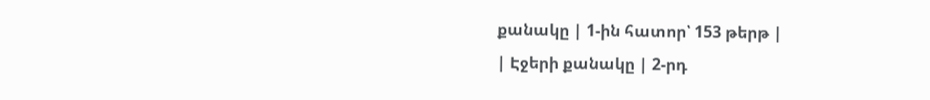քանակը | 1-ին հատոր՝ 153 թերթ |
| Էջերի քանակը | 2-րդ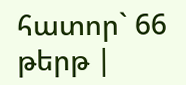հատոր` 66 թերթ |